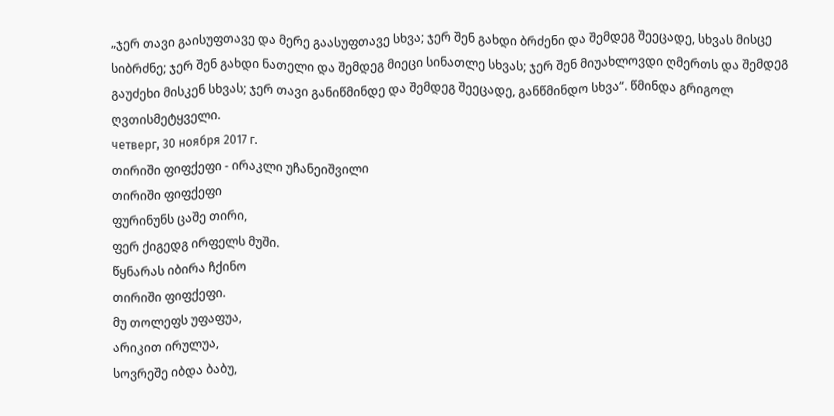„ჯერ თავი გაისუფთავე და მერე გაასუფთავე სხვა; ჯერ შენ გახდი ბრძენი და შემდეგ შეეცადე, სხვას მისცე სიბრძნე; ჯერ შენ გახდი ნათელი და შემდეგ მიეცი სინათლე სხვას; ჯერ შენ მიუახლოვდი ღმერთს და შემდეგ გაუძეხი მისკენ სხვას; ჯერ თავი განიწმინდე და შემდეგ შეეცადე, განწმინდო სხვა“. წმინდა გრიგოლ ღვთისმეტყველი.
четверг, 30 ноября 2017 г.
თირიში ფიფქეფი - ირაკლი უჩანეიშვილი
თირიში ფიფქეფი
ფურინუნს ცაშე თირი,
ფერ ქიგედგ ირფელს მუში.
წყნარას იბირა ჩქინო
თირიში ფიფქეფი.
მუ თოლეფს უფაფუა,
არიკით ირულუა,
სოვრეშე იბდა ბაბუ,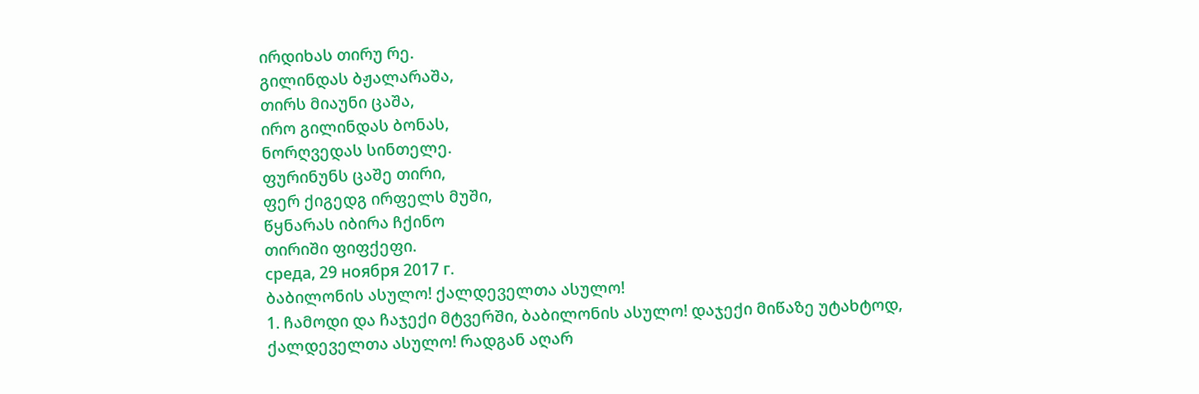ირდიხას თირუ რე.
გილინდას ბჟალარაშა,
თირს მიაუნი ცაშა,
ირო გილინდას ბონას,
ნორღვედას სინთელე.
ფურინუნს ცაშე თირი,
ფერ ქიგედგ ირფელს მუში,
წყნარას იბირა ჩქინო
თირიში ფიფქეფი.
среда, 29 ноября 2017 г.
ბაბილონის ასულო! ქალდეველთა ასულო!
1. ჩამოდი და ჩაჯექი მტვერში, ბაბილონის ასულო! დაჯექი მიწაზე უტახტოდ, ქალდეველთა ასულო! რადგან აღარ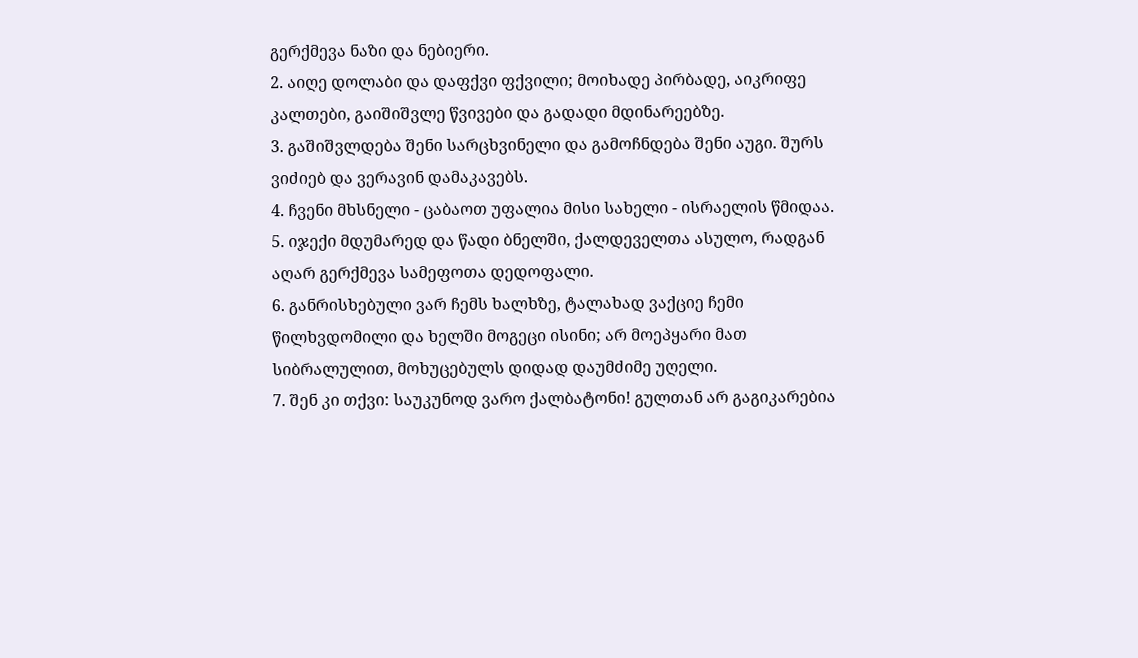გერქმევა ნაზი და ნებიერი.
2. აიღე დოლაბი და დაფქვი ფქვილი; მოიხადე პირბადე, აიკრიფე კალთები, გაიშიშვლე წვივები და გადადი მდინარეებზე.
3. გაშიშვლდება შენი სარცხვინელი და გამოჩნდება შენი აუგი. შურს ვიძიებ და ვერავინ დამაკავებს.
4. ჩვენი მხსნელი - ცაბაოთ უფალია მისი სახელი - ისრაელის წმიდაა.
5. იჯექი მდუმარედ და წადი ბნელში, ქალდეველთა ასულო, რადგან აღარ გერქმევა სამეფოთა დედოფალი.
6. განრისხებული ვარ ჩემს ხალხზე, ტალახად ვაქციე ჩემი წილხვდომილი და ხელში მოგეცი ისინი; არ მოეპყარი მათ სიბრალულით, მოხუცებულს დიდად დაუმძიმე უღელი.
7. შენ კი თქვი: საუკუნოდ ვარო ქალბატონი! გულთან არ გაგიკარებია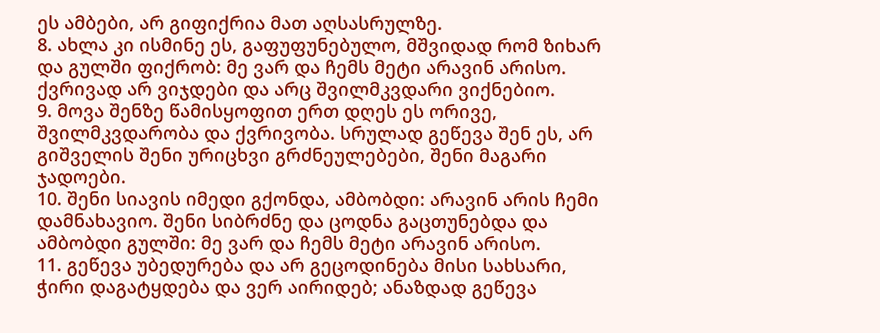ეს ამბები, არ გიფიქრია მათ აღსასრულზე.
8. ახლა კი ისმინე ეს, გაფუფუნებულო, მშვიდად რომ ზიხარ და გულში ფიქრობ: მე ვარ და ჩემს მეტი არავინ არისო. ქვრივად არ ვიჯდები და არც შვილმკვდარი ვიქნებიო.
9. მოვა შენზე წამისყოფით ერთ დღეს ეს ორივე, შვილმკვდარობა და ქვრივობა. სრულად გეწევა შენ ეს, არ გიშველის შენი ურიცხვი გრძნეულებები, შენი მაგარი ჯადოები.
10. შენი სიავის იმედი გქონდა, ამბობდი: არავინ არის ჩემი დამნახავიო. შენი სიბრძნე და ცოდნა გაცთუნებდა და ამბობდი გულში: მე ვარ და ჩემს მეტი არავინ არისო.
11. გეწევა უბედურება და არ გეცოდინება მისი სახსარი, ჭირი დაგატყდება და ვერ აირიდებ; ანაზდად გეწევა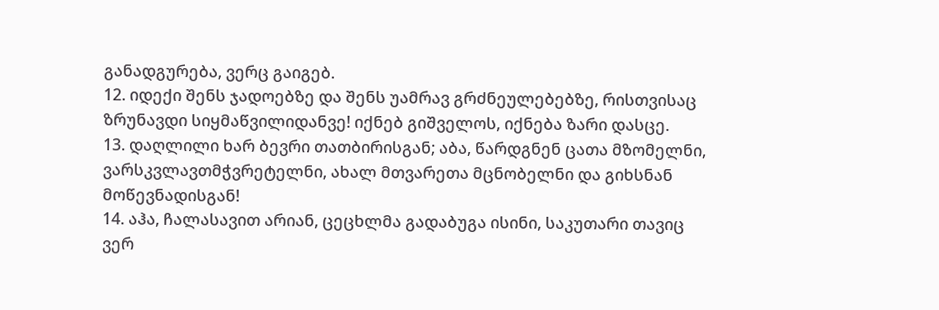განადგურება, ვერც გაიგებ.
12. იდექი შენს ჯადოებზე და შენს უამრავ გრძნეულებებზე, რისთვისაც ზრუნავდი სიყმაწვილიდანვე! იქნებ გიშველოს, იქნება ზარი დასცე.
13. დაღლილი ხარ ბევრი თათბირისგან; აბა, წარდგნენ ცათა მზომელნი, ვარსკვლავთმჭვრეტელნი, ახალ მთვარეთა მცნობელნი და გიხსნან მოწევნადისგან!
14. აჰა, ჩალასავით არიან, ცეცხლმა გადაბუგა ისინი, საკუთარი თავიც ვერ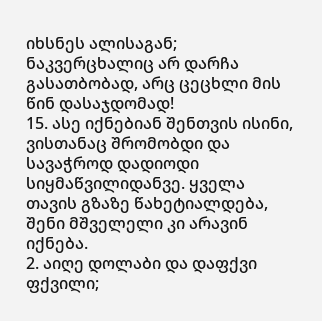იხსნეს ალისაგან; ნაკვერცხალიც არ დარჩა გასათბობად, არც ცეცხლი მის წინ დასაჯდომად!
15. ასე იქნებიან შენთვის ისინი, ვისთანაც შრომობდი და სავაჭროდ დადიოდი სიყმაწვილიდანვე. ყველა თავის გზაზე წახეტიალდება, შენი მშველელი კი არავინ იქნება.
2. აიღე დოლაბი და დაფქვი ფქვილი;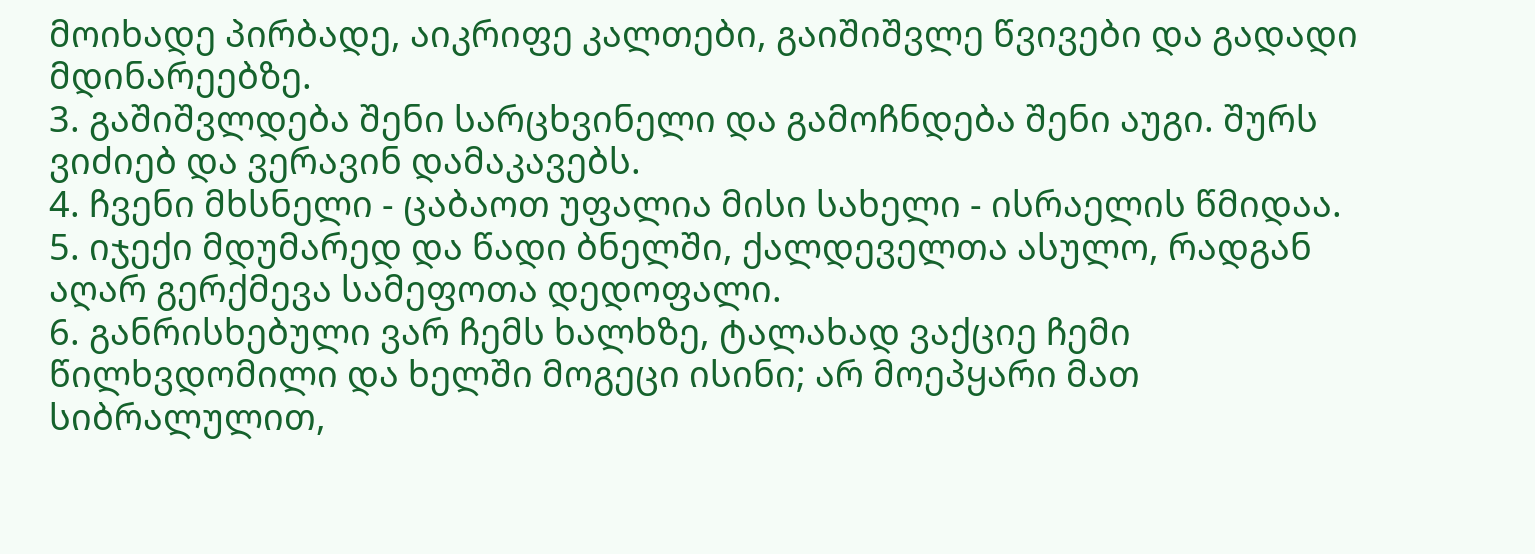მოიხადე პირბადე, აიკრიფე კალთები, გაიშიშვლე წვივები და გადადი მდინარეებზე.
3. გაშიშვლდება შენი სარცხვინელი და გამოჩნდება შენი აუგი. შურს ვიძიებ და ვერავინ დამაკავებს.
4. ჩვენი მხსნელი - ცაბაოთ უფალია მისი სახელი - ისრაელის წმიდაა.
5. იჯექი მდუმარედ და წადი ბნელში, ქალდეველთა ასულო, რადგან აღარ გერქმევა სამეფოთა დედოფალი.
6. განრისხებული ვარ ჩემს ხალხზე, ტალახად ვაქციე ჩემი წილხვდომილი და ხელში მოგეცი ისინი; არ მოეპყარი მათ სიბრალულით,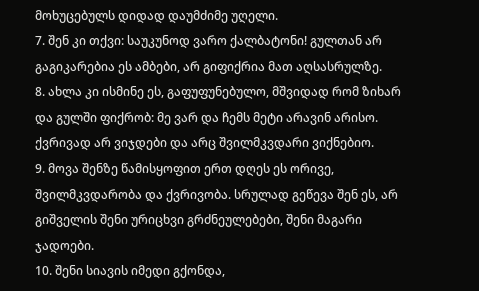მოხუცებულს დიდად დაუმძიმე უღელი.
7. შენ კი თქვი: საუკუნოდ ვარო ქალბატონი! გულთან არ გაგიკარებია ეს ამბები, არ გიფიქრია მათ აღსასრულზე.
8. ახლა კი ისმინე ეს, გაფუფუნებულო, მშვიდად რომ ზიხარ და გულში ფიქრობ: მე ვარ და ჩემს მეტი არავინ არისო. ქვრივად არ ვიჯდები და არც შვილმკვდარი ვიქნებიო.
9. მოვა შენზე წამისყოფით ერთ დღეს ეს ორივე, შვილმკვდარობა და ქვრივობა. სრულად გეწევა შენ ეს, არ გიშველის შენი ურიცხვი გრძნეულებები, შენი მაგარი ჯადოები.
10. შენი სიავის იმედი გქონდა,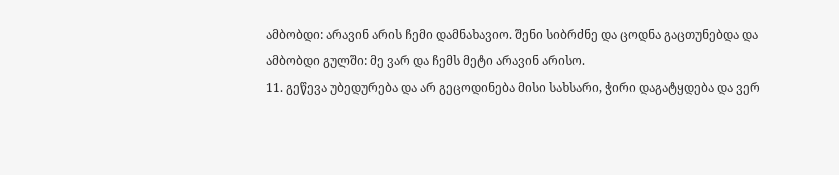ამბობდი: არავინ არის ჩემი დამნახავიო. შენი სიბრძნე და ცოდნა გაცთუნებდა და ამბობდი გულში: მე ვარ და ჩემს მეტი არავინ არისო.
11. გეწევა უბედურება და არ გეცოდინება მისი სახსარი, ჭირი დაგატყდება და ვერ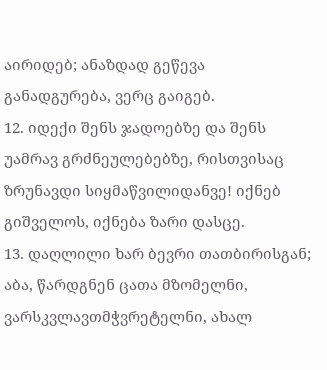აირიდებ; ანაზდად გეწევა განადგურება, ვერც გაიგებ.
12. იდექი შენს ჯადოებზე და შენს უამრავ გრძნეულებებზე, რისთვისაც ზრუნავდი სიყმაწვილიდანვე! იქნებ გიშველოს, იქნება ზარი დასცე.
13. დაღლილი ხარ ბევრი თათბირისგან; აბა, წარდგნენ ცათა მზომელნი, ვარსკვლავთმჭვრეტელნი, ახალ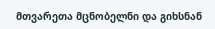მთვარეთა მცნობელნი და გიხსნან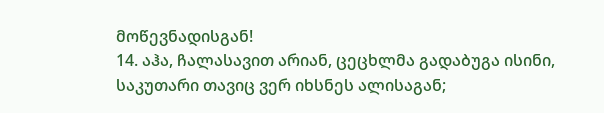მოწევნადისგან!
14. აჰა, ჩალასავით არიან, ცეცხლმა გადაბუგა ისინი, საკუთარი თავიც ვერ იხსნეს ალისაგან;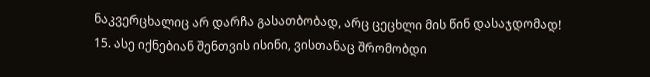ნაკვერცხალიც არ დარჩა გასათბობად, არც ცეცხლი მის წინ დასაჯდომად!
15. ასე იქნებიან შენთვის ისინი, ვისთანაც შრომობდი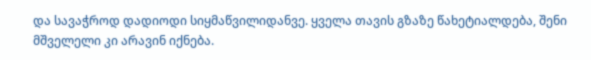და სავაჭროდ დადიოდი სიყმაწვილიდანვე. ყველა თავის გზაზე წახეტიალდება, შენი მშველელი კი არავინ იქნება.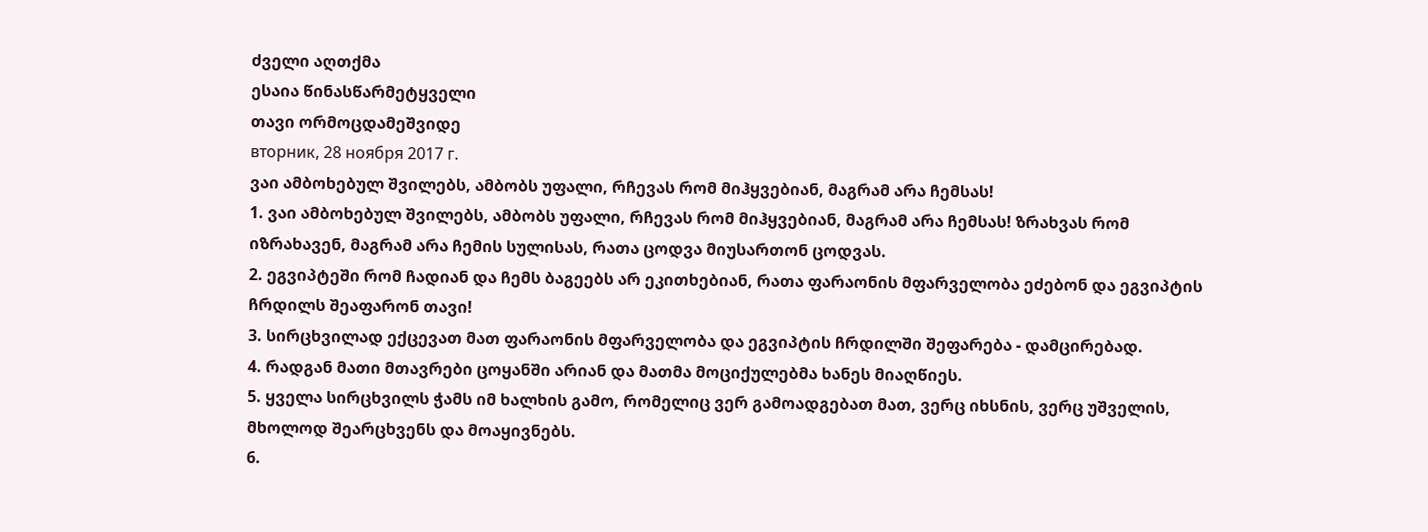ძველი აღთქმა
ესაია წინასწარმეტყველი
თავი ორმოცდამეშვიდე
вторник, 28 ноября 2017 г.
ვაი ამბოხებულ შვილებს, ამბობს უფალი, რჩევას რომ მიჰყვებიან, მაგრამ არა ჩემსას!
1. ვაი ამბოხებულ შვილებს, ამბობს უფალი, რჩევას რომ მიჰყვებიან, მაგრამ არა ჩემსას! ზრახვას რომ იზრახავენ, მაგრამ არა ჩემის სულისას, რათა ცოდვა მიუსართონ ცოდვას.
2. ეგვიპტეში რომ ჩადიან და ჩემს ბაგეებს არ ეკითხებიან, რათა ფარაონის მფარველობა ეძებონ და ეგვიპტის ჩრდილს შეაფარონ თავი!
3. სირცხვილად ექცევათ მათ ფარაონის მფარველობა და ეგვიპტის ჩრდილში შეფარება - დამცირებად.
4. რადგან მათი მთავრები ცოყანში არიან და მათმა მოციქულებმა ხანეს მიაღწიეს.
5. ყველა სირცხვილს ჭამს იმ ხალხის გამო, რომელიც ვერ გამოადგებათ მათ, ვერც იხსნის, ვერც უშველის, მხოლოდ შეარცხვენს და მოაყივნებს.
6.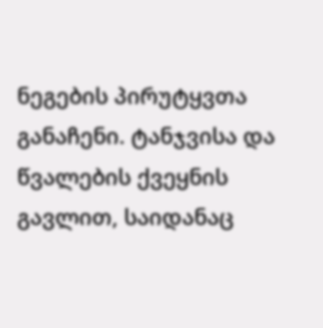ნეგების პირუტყვთა განაჩენი. ტანჯვისა და წვალების ქვეყნის გავლით, საიდანაც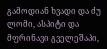გამოდიან ხვადი და ძუ ლომი, ასპიტი და მფრინავი გველეშაპი,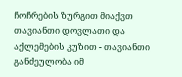ჩოჩრების ზურგით მიაქვთ თავიანთი დოვლათი და აქლემების კუზით - თავიანთი განძეულობა იმ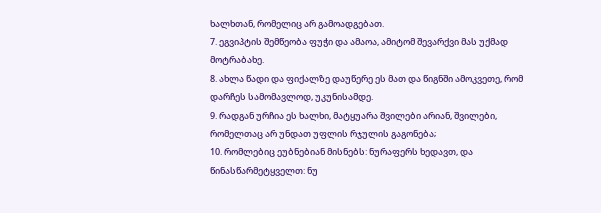ხალხთან, რომელიც არ გამოადგებათ.
7. ეგვიპტის შემწეობა ფუჭი და ამაოა, ამიტომ შევარქვი მას უქმად მოტრაბახე.
8. ახლა წადი და ფიქალზე დაუწერე ეს მათ და წიგნში ამოკვეთე, რომ დარჩეს სამომავლოდ, უკუნისამდე.
9. რადგან ურჩია ეს ხალხი, მატყუარა შვილები არიან, შვილები, რომელთაც არ უნდათ უფლის რჯულის გაგონება;
10. რომლებიც ეუბნებიან მისნებს: ნურაფერს ხედავთ, და წინასწარმეტყველთ: ნუ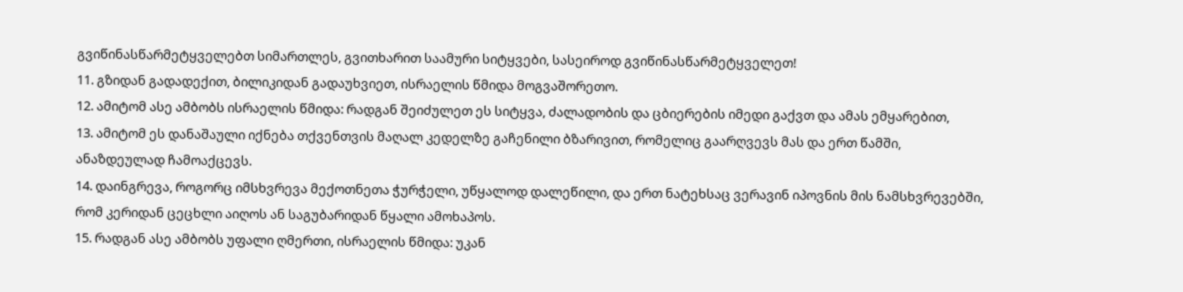გვიწინასწარმეტყველებთ სიმართლეს, გვითხარით საამური სიტყვები, სასეიროდ გვიწინასწარმეტყველეთ!
11. გზიდან გადადექით, ბილიკიდან გადაუხვიეთ, ისრაელის წმიდა მოგვაშორეთო.
12. ამიტომ ასე ამბობს ისრაელის წმიდა: რადგან შეიძულეთ ეს სიტყვა, ძალადობის და ცბიერების იმედი გაქვთ და ამას ემყარებით,
13. ამიტომ ეს დანაშაული იქნება თქვენთვის მაღალ კედელზე გაჩენილი ბზარივით, რომელიც გაარღვევს მას და ერთ წამში, ანაზდეულად ჩამოაქცევს.
14. დაინგრევა, როგორც იმსხვრევა მექოთნეთა ჭურჭელი, უწყალოდ დალეწილი, და ერთ ნატეხსაც ვერავინ იპოვნის მის ნამსხვრევებში, რომ კერიდან ცეცხლი აიღოს ან საგუბარიდან წყალი ამოხაპოს.
15. რადგან ასე ამბობს უფალი ღმერთი, ისრაელის წმიდა: უკან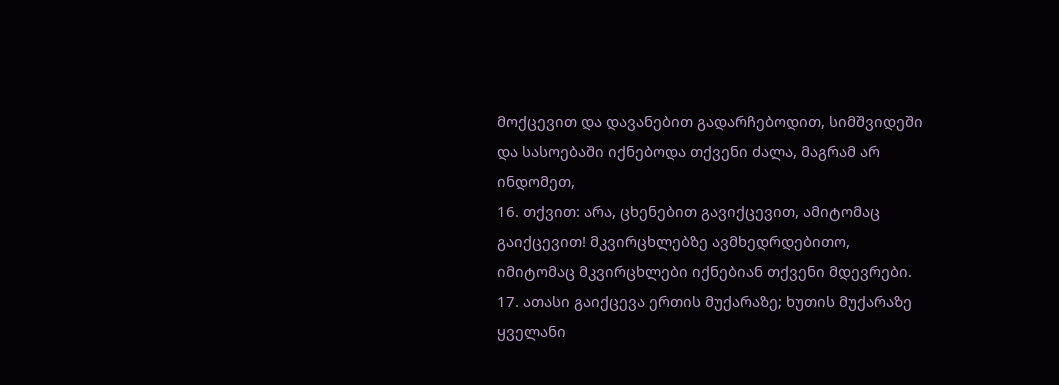მოქცევით და დავანებით გადარჩებოდით, სიმშვიდეში და სასოებაში იქნებოდა თქვენი ძალა, მაგრამ არ ინდომეთ,
16. თქვით: არა, ცხენებით გავიქცევით, ამიტომაც გაიქცევით! მკვირცხლებზე ავმხედრდებითო, იმიტომაც მკვირცხლები იქნებიან თქვენი მდევრები.
17. ათასი გაიქცევა ერთის მუქარაზე; ხუთის მუქარაზე ყველანი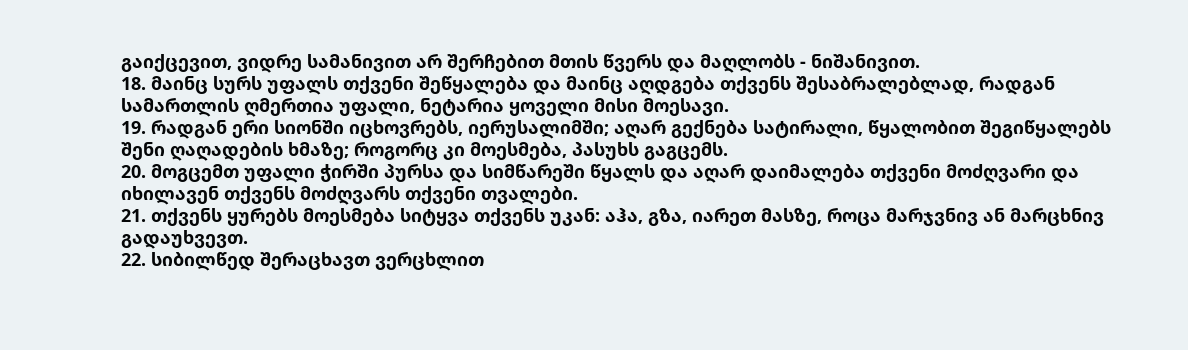გაიქცევით, ვიდრე სამანივით არ შერჩებით მთის წვერს და მაღლობს - ნიშანივით.
18. მაინც სურს უფალს თქვენი შეწყალება და მაინც აღდგება თქვენს შესაბრალებლად, რადგან სამართლის ღმერთია უფალი, ნეტარია ყოველი მისი მოესავი.
19. რადგან ერი სიონში იცხოვრებს, იერუსალიმში; აღარ გექნება სატირალი, წყალობით შეგიწყალებს შენი ღაღადების ხმაზე; როგორც კი მოესმება, პასუხს გაგცემს.
20. მოგცემთ უფალი ჭირში პურსა და სიმწარეში წყალს და აღარ დაიმალება თქვენი მოძღვარი და იხილავენ თქვენს მოძღვარს თქვენი თვალები.
21. თქვენს ყურებს მოესმება სიტყვა თქვენს უკან: აჰა, გზა, იარეთ მასზე, როცა მარჯვნივ ან მარცხნივ გადაუხვევთ.
22. სიბილწედ შერაცხავთ ვერცხლით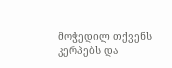მოჭედილ თქვენს კერპებს და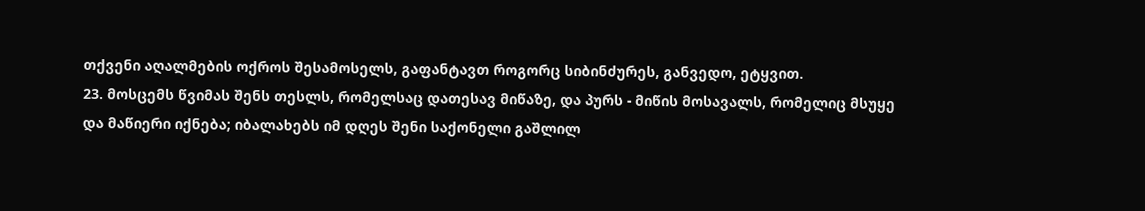თქვენი აღალმების ოქროს შესამოსელს, გაფანტავთ როგორც სიბინძურეს, განვედო, ეტყვით.
23. მოსცემს წვიმას შენს თესლს, რომელსაც დათესავ მიწაზე, და პურს - მიწის მოსავალს, რომელიც მსუყე და მაწიერი იქნება; იბალახებს იმ დღეს შენი საქონელი გაშლილ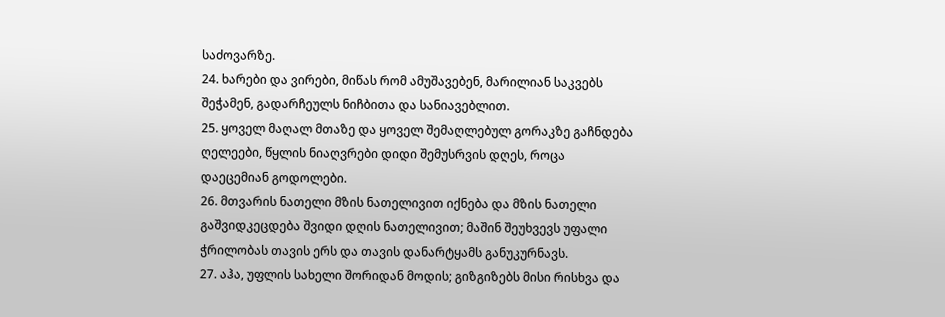საძოვარზე.
24. ხარები და ვირები, მიწას რომ ამუშავებენ, მარილიან საკვებს შეჭამენ, გადარჩეულს ნიჩბითა და სანიავებლით.
25. ყოველ მაღალ მთაზე და ყოველ შემაღლებულ გორაკზე გაჩნდება ღელეები, წყლის ნიაღვრები დიდი შემუსრვის დღეს, როცა დაეცემიან გოდოლები.
26. მთვარის ნათელი მზის ნათელივით იქნება და მზის ნათელი გაშვიდკეცდება შვიდი დღის ნათელივით; მაშინ შეუხვევს უფალი ჭრილობას თავის ერს და თავის დანარტყამს განუკურნავს.
27. აჰა, უფლის სახელი შორიდან მოდის; გიზგიზებს მისი რისხვა და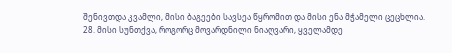შენივთდა კვამლი, მისი ბაგეები სავსეა წყრომით და მისი ენა მჭამელი ცეცხლია.
28. მისი სუნთქვა, როგორც მოვარდნილი ნიაღვარი, ყველამდე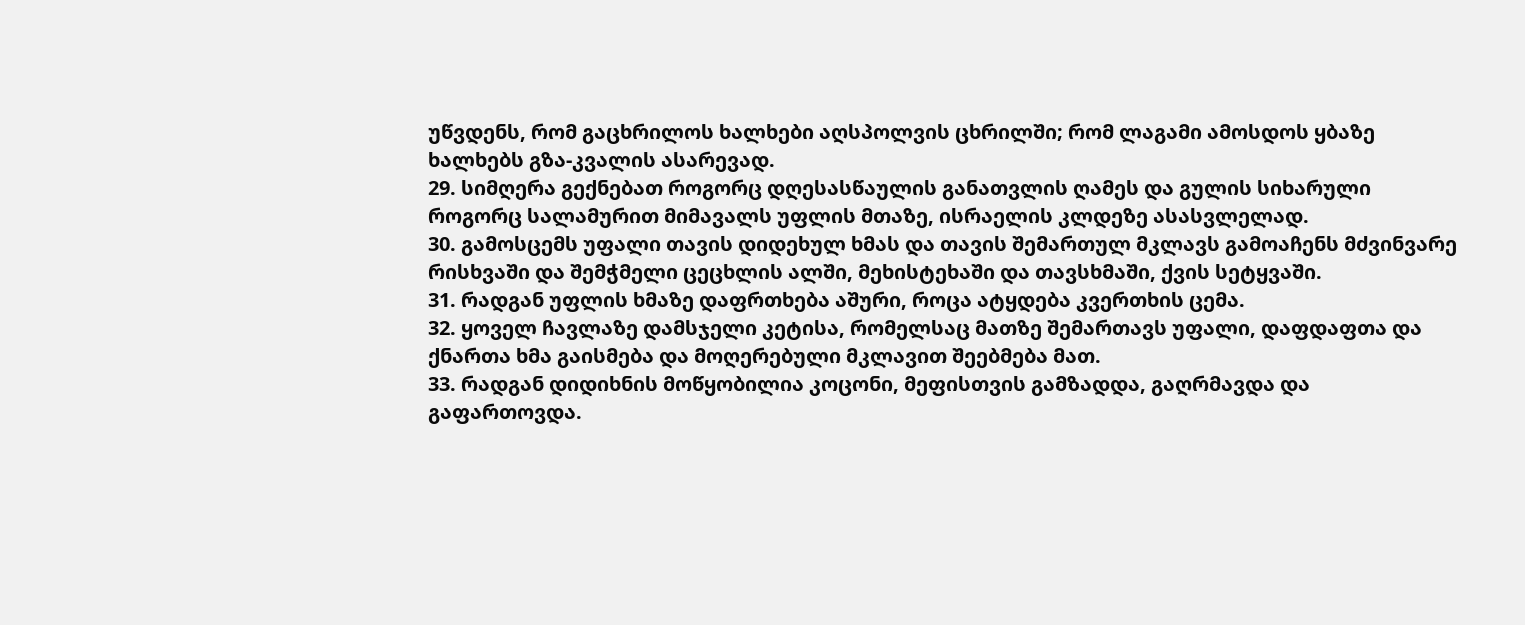უწვდენს, რომ გაცხრილოს ხალხები აღსპოლვის ცხრილში; რომ ლაგამი ამოსდოს ყბაზე ხალხებს გზა-კვალის ასარევად.
29. სიმღერა გექნებათ როგორც დღესასწაულის განათვლის ღამეს და გულის სიხარული როგორც სალამურით მიმავალს უფლის მთაზე, ისრაელის კლდეზე ასასვლელად.
30. გამოსცემს უფალი თავის დიდეხულ ხმას და თავის შემართულ მკლავს გამოაჩენს მძვინვარე რისხვაში და შემჭმელი ცეცხლის ალში, მეხისტეხაში და თავსხმაში, ქვის სეტყვაში.
31. რადგან უფლის ხმაზე დაფრთხება აშური, როცა ატყდება კვერთხის ცემა.
32. ყოველ ჩავლაზე დამსჯელი კეტისა, რომელსაც მათზე შემართავს უფალი, დაფდაფთა და ქნართა ხმა გაისმება და მოღერებული მკლავით შეებმება მათ.
33. რადგან დიდიხნის მოწყობილია კოცონი, მეფისთვის გამზადდა, გაღრმავდა და გაფართოვდა.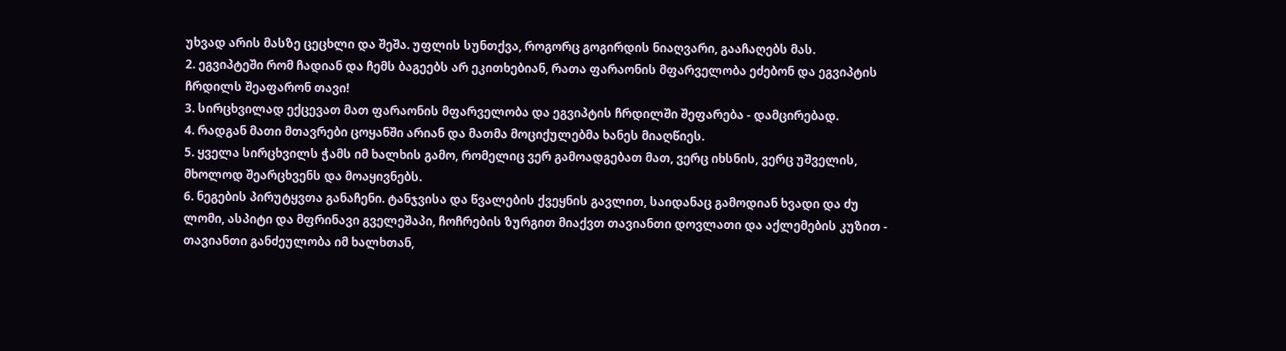უხვად არის მასზე ცეცხლი და შეშა. უფლის სუნთქვა, როგორც გოგირდის ნიაღვარი, გააჩაღებს მას.
2. ეგვიპტეში რომ ჩადიან და ჩემს ბაგეებს არ ეკითხებიან, რათა ფარაონის მფარველობა ეძებონ და ეგვიპტის ჩრდილს შეაფარონ თავი!
3. სირცხვილად ექცევათ მათ ფარაონის მფარველობა და ეგვიპტის ჩრდილში შეფარება - დამცირებად.
4. რადგან მათი მთავრები ცოყანში არიან და მათმა მოციქულებმა ხანეს მიაღწიეს.
5. ყველა სირცხვილს ჭამს იმ ხალხის გამო, რომელიც ვერ გამოადგებათ მათ, ვერც იხსნის, ვერც უშველის, მხოლოდ შეარცხვენს და მოაყივნებს.
6. ნეგების პირუტყვთა განაჩენი. ტანჯვისა და წვალების ქვეყნის გავლით, საიდანაც გამოდიან ხვადი და ძუ ლომი, ასპიტი და მფრინავი გველეშაპი, ჩოჩრების ზურგით მიაქვთ თავიანთი დოვლათი და აქლემების კუზით - თავიანთი განძეულობა იმ ხალხთან,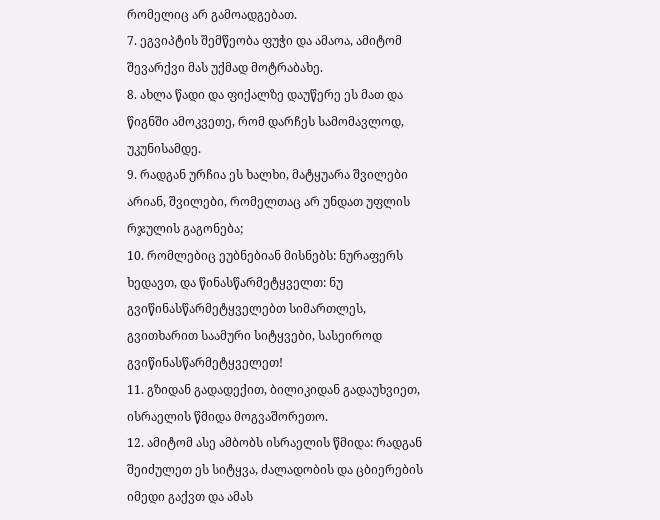რომელიც არ გამოადგებათ.
7. ეგვიპტის შემწეობა ფუჭი და ამაოა, ამიტომ შევარქვი მას უქმად მოტრაბახე.
8. ახლა წადი და ფიქალზე დაუწერე ეს მათ და წიგნში ამოკვეთე, რომ დარჩეს სამომავლოდ, უკუნისამდე.
9. რადგან ურჩია ეს ხალხი, მატყუარა შვილები არიან, შვილები, რომელთაც არ უნდათ უფლის რჯულის გაგონება;
10. რომლებიც ეუბნებიან მისნებს: ნურაფერს ხედავთ, და წინასწარმეტყველთ: ნუ გვიწინასწარმეტყველებთ სიმართლეს, გვითხარით საამური სიტყვები, სასეიროდ გვიწინასწარმეტყველეთ!
11. გზიდან გადადექით, ბილიკიდან გადაუხვიეთ, ისრაელის წმიდა მოგვაშორეთო.
12. ამიტომ ასე ამბობს ისრაელის წმიდა: რადგან შეიძულეთ ეს სიტყვა, ძალადობის და ცბიერების იმედი გაქვთ და ამას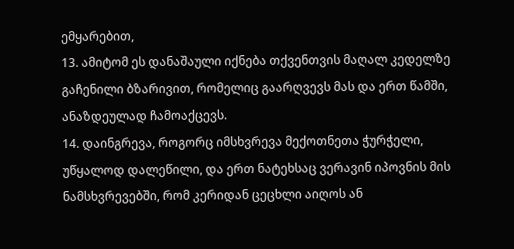ემყარებით,
13. ამიტომ ეს დანაშაული იქნება თქვენთვის მაღალ კედელზე გაჩენილი ბზარივით, რომელიც გაარღვევს მას და ერთ წამში, ანაზდეულად ჩამოაქცევს.
14. დაინგრევა, როგორც იმსხვრევა მექოთნეთა ჭურჭელი, უწყალოდ დალეწილი, და ერთ ნატეხსაც ვერავინ იპოვნის მის ნამსხვრევებში, რომ კერიდან ცეცხლი აიღოს ან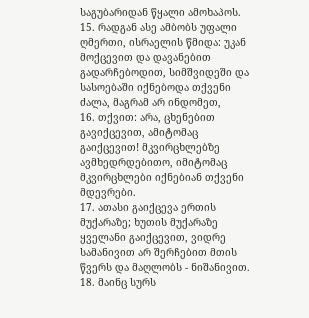საგუბარიდან წყალი ამოხაპოს.
15. რადგან ასე ამბობს უფალი ღმერთი, ისრაელის წმიდა: უკან მოქცევით და დავანებით გადარჩებოდით, სიმშვიდეში და სასოებაში იქნებოდა თქვენი ძალა, მაგრამ არ ინდომეთ,
16. თქვით: არა, ცხენებით გავიქცევით, ამიტომაც გაიქცევით! მკვირცხლებზე ავმხედრდებითო, იმიტომაც მკვირცხლები იქნებიან თქვენი მდევრები.
17. ათასი გაიქცევა ერთის მუქარაზე; ხუთის მუქარაზე ყველანი გაიქცევით, ვიდრე სამანივით არ შერჩებით მთის წვერს და მაღლობს - ნიშანივით.
18. მაინც სურს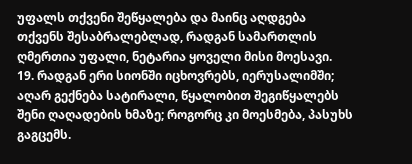უფალს თქვენი შეწყალება და მაინც აღდგება თქვენს შესაბრალებლად, რადგან სამართლის ღმერთია უფალი, ნეტარია ყოველი მისი მოესავი.
19. რადგან ერი სიონში იცხოვრებს, იერუსალიმში; აღარ გექნება სატირალი, წყალობით შეგიწყალებს შენი ღაღადების ხმაზე; როგორც კი მოესმება, პასუხს გაგცემს.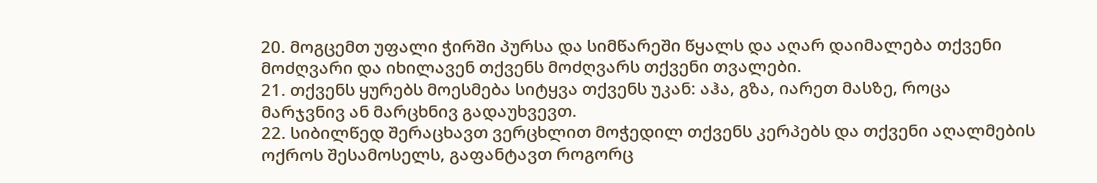20. მოგცემთ უფალი ჭირში პურსა და სიმწარეში წყალს და აღარ დაიმალება თქვენი მოძღვარი და იხილავენ თქვენს მოძღვარს თქვენი თვალები.
21. თქვენს ყურებს მოესმება სიტყვა თქვენს უკან: აჰა, გზა, იარეთ მასზე, როცა მარჯვნივ ან მარცხნივ გადაუხვევთ.
22. სიბილწედ შერაცხავთ ვერცხლით მოჭედილ თქვენს კერპებს და თქვენი აღალმების ოქროს შესამოსელს, გაფანტავთ როგორც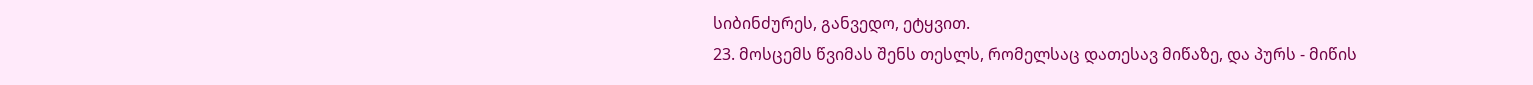სიბინძურეს, განვედო, ეტყვით.
23. მოსცემს წვიმას შენს თესლს, რომელსაც დათესავ მიწაზე, და პურს - მიწის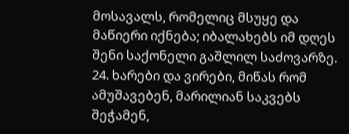მოსავალს, რომელიც მსუყე და მაწიერი იქნება; იბალახებს იმ დღეს შენი საქონელი გაშლილ საძოვარზე.
24. ხარები და ვირები, მიწას რომ ამუშავებენ, მარილიან საკვებს შეჭამენ,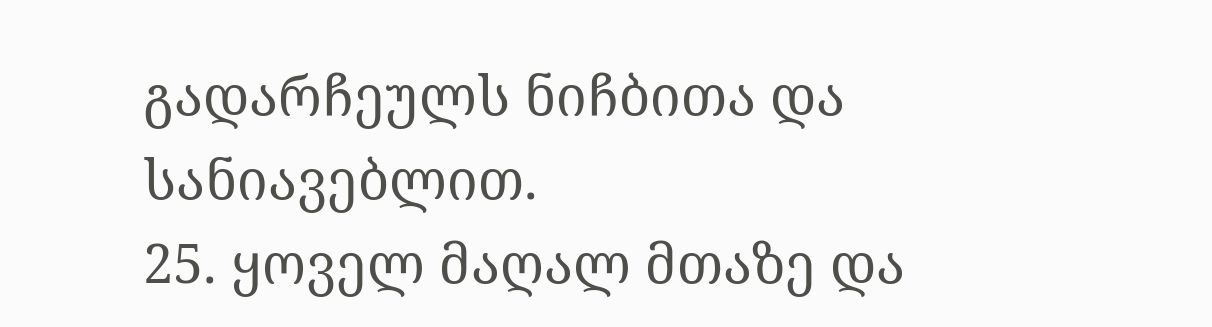გადარჩეულს ნიჩბითა და სანიავებლით.
25. ყოველ მაღალ მთაზე და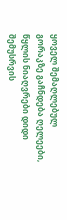ყოველ შემაღლებულ გორაკზე გაჩნდება ღელეები, წყლის ნიაღვრები დიდი შემუსრვის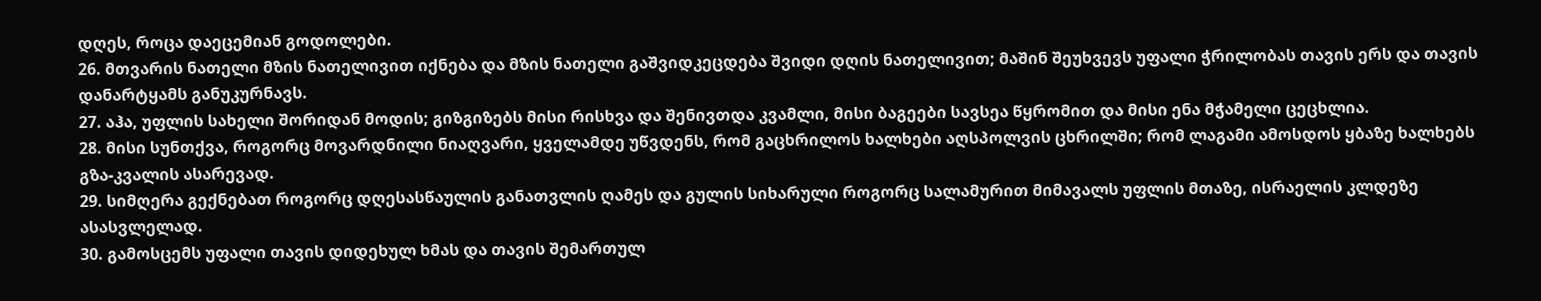დღეს, როცა დაეცემიან გოდოლები.
26. მთვარის ნათელი მზის ნათელივით იქნება და მზის ნათელი გაშვიდკეცდება შვიდი დღის ნათელივით; მაშინ შეუხვევს უფალი ჭრილობას თავის ერს და თავის დანარტყამს განუკურნავს.
27. აჰა, უფლის სახელი შორიდან მოდის; გიზგიზებს მისი რისხვა და შენივთდა კვამლი, მისი ბაგეები სავსეა წყრომით და მისი ენა მჭამელი ცეცხლია.
28. მისი სუნთქვა, როგორც მოვარდნილი ნიაღვარი, ყველამდე უწვდენს, რომ გაცხრილოს ხალხები აღსპოლვის ცხრილში; რომ ლაგამი ამოსდოს ყბაზე ხალხებს გზა-კვალის ასარევად.
29. სიმღერა გექნებათ როგორც დღესასწაულის განათვლის ღამეს და გულის სიხარული როგორც სალამურით მიმავალს უფლის მთაზე, ისრაელის კლდეზე ასასვლელად.
30. გამოსცემს უფალი თავის დიდეხულ ხმას და თავის შემართულ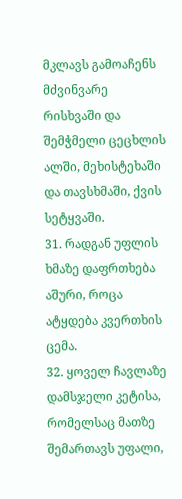მკლავს გამოაჩენს მძვინვარე რისხვაში და შემჭმელი ცეცხლის ალში, მეხისტეხაში და თავსხმაში, ქვის სეტყვაში.
31. რადგან უფლის ხმაზე დაფრთხება აშური, როცა ატყდება კვერთხის ცემა.
32. ყოველ ჩავლაზე დამსჯელი კეტისა, რომელსაც მათზე შემართავს უფალი,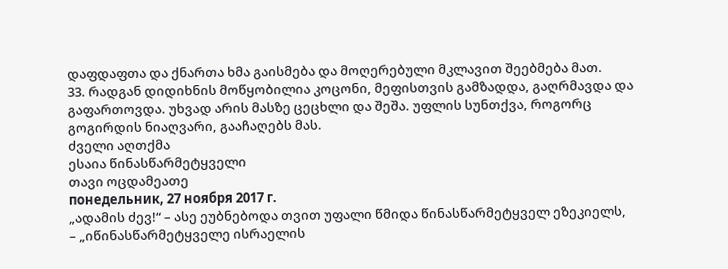დაფდაფთა და ქნართა ხმა გაისმება და მოღერებული მკლავით შეებმება მათ.
33. რადგან დიდიხნის მოწყობილია კოცონი, მეფისთვის გამზადდა, გაღრმავდა და გაფართოვდა. უხვად არის მასზე ცეცხლი და შეშა. უფლის სუნთქვა, როგორც გოგირდის ნიაღვარი, გააჩაღებს მას.
ძველი აღთქმა
ესაია წინასწარმეტყველი
თავი ოცდამეათე
понедельник, 27 ноября 2017 г.
„ადამის ძევ!“ – ასე ეუბნებოდა თვით უფალი წმიდა წინასწარმეტყველ ეზეკიელს,
– „იწინასწარმეტყველე ისრაელის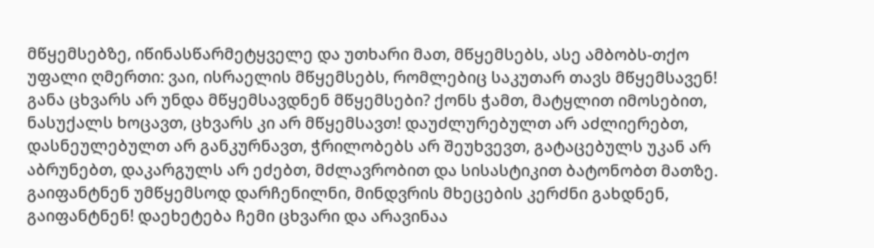მწყემსებზე, იწინასწარმეტყველე და უთხარი მათ, მწყემსებს, ასე ამბობს-თქო უფალი ღმერთი: ვაი, ისრაელის მწყემსებს, რომლებიც საკუთარ თავს მწყემსავენ! განა ცხვარს არ უნდა მწყემსავდნენ მწყემსები? ქონს ჭამთ, მატყლით იმოსებით, ნასუქალს ხოცავთ, ცხვარს კი არ მწყემსავთ! დაუძლურებულთ არ აძლიერებთ, დასნეულებულთ არ განკურნავთ, ჭრილობებს არ შეუხვევთ, გატაცებულს უკან არ აბრუნებთ, დაკარგულს არ ეძებთ, მძლავრობით და სისასტიკით ბატონობთ მათზე. გაიფანტნენ უმწყემსოდ დარჩენილნი, მინდვრის მხეცების კერძნი გახდნენ, გაიფანტნენ! დაეხეტება ჩემი ცხვარი და არავინაა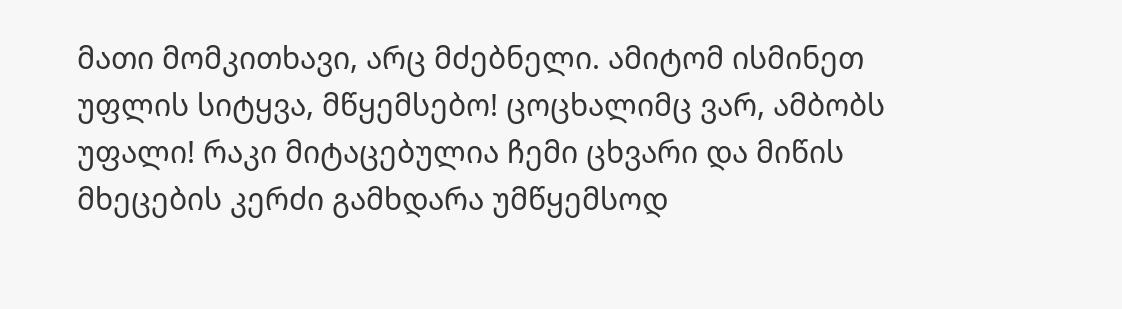მათი მომკითხავი, არც მძებნელი. ამიტომ ისმინეთ უფლის სიტყვა, მწყემსებო! ცოცხალიმც ვარ, ამბობს უფალი! რაკი მიტაცებულია ჩემი ცხვარი და მიწის მხეცების კერძი გამხდარა უმწყემსოდ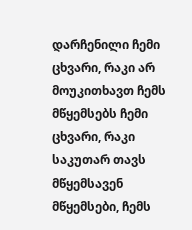დარჩენილი ჩემი ცხვარი, რაკი არ მოუკითხავთ ჩემს მწყემსებს ჩემი ცხვარი, რაკი საკუთარ თავს მწყემსავენ მწყემსები, ჩემს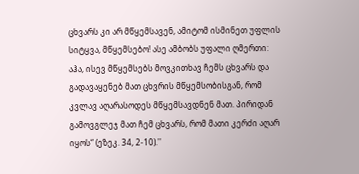ცხვარს კი არ მწყემსავენ, ამიტომ ისმინეთ უფლის სიტყვა, მწყემსებო! ასე ამბობს უფალი ღმერთი: აჰა, ისევ მწყემსებს მოვკითხავ ჩემს ცხვარს და გადავაყენებ მათ ცხვრის მწყემსობისგან, რომ კვლავ აღარასოდეს მწყემსავდნენ მათ. პირიდან გამოვგლეჯ მათ ჩემ ცხვარს, რომ მათი კერძი აღარ იყოს“ (ეზეკ. 34, 2-10).''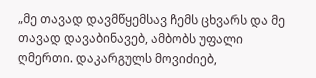„მე თავად დავმწყემსავ ჩემს ცხვარს და მე თავად დავაბინავებ, ამბობს უფალი ღმერთი. დაკარგულს მოვიძიებ,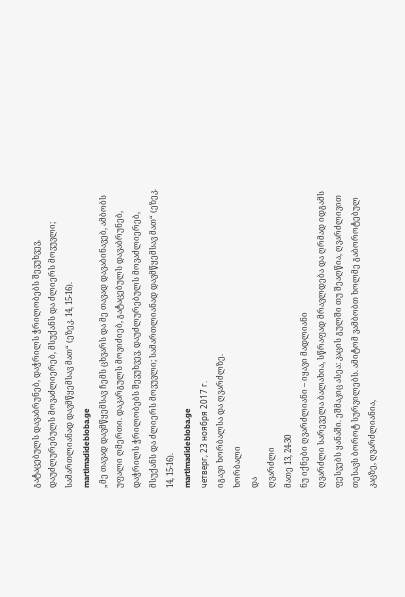გატაცებულს დავაბრუნებ, დაჭრილს ჭრილობებს შევუხვევ, დაუძლურებულს მოვაძლიერებ, მსუქანს და ძლიერს მოვუვლი; სამართლიანად დავმწყემსავ მათ“ (ეზეკ. 14, 15-16).
martlmadidebloba.ge
„მე თავად დავმწყემსავ ჩემს ცხვარს და მე თავად დავაბინავებ, ამბობს უფალი ღმერთი. დაკარგულს მოვიძიებ, გატაცებულს დავაბრუნებ, დაჭრილს ჭრილობებს შევუხვევ, დაუძლურებულს მოვაძლიერებ, მსუქანს და ძლიერს მოვუვლი; სამართლიანად დავმწყემსავ მათ“ (ეზეკ. 14, 15-16).
martlmadidebloba.ge
четверг, 23 ноября 2017 г.
იგავი ხორბალსა და ღვარძლზე.
ხორბალი
და
ღვარძლი
მათე 13, 24-30
ნუ იქნები ღვარძლიანი – იყავი მადლიანი
ღვარძლი სარეველა ბალახია, სწრაფად მრავლდება და ღრმად იდგამს ფესვებს ყანაში. ეშმაკიც ასეა: კაცის გულში თუ შეაღწია, ღვარძლივით თესავს ბოროტ სურვილებს. ამიტომ ვამბობთ ხოლმე გაბოროტებულ კაცზე, ღვარძლიანია,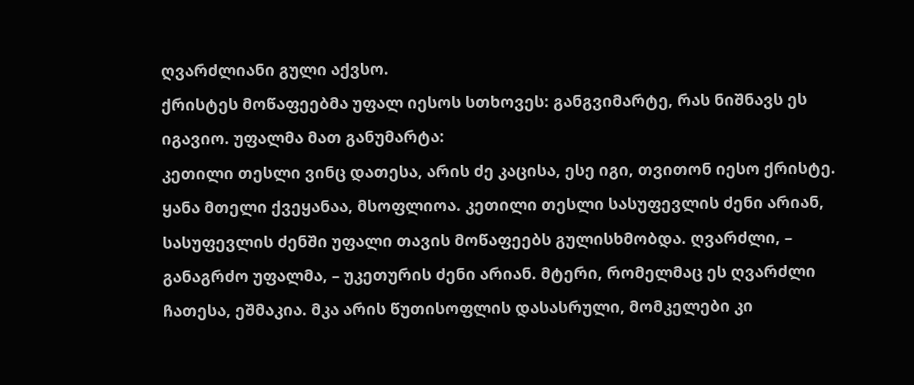ღვარძლიანი გული აქვსო.
ქრისტეს მოწაფეებმა უფალ იესოს სთხოვეს: განგვიმარტე, რას ნიშნავს ეს იგავიო. უფალმა მათ განუმარტა:
კეთილი თესლი ვინც დათესა, არის ძე კაცისა, ესე იგი, თვითონ იესო ქრისტე. ყანა მთელი ქვეყანაა, მსოფლიოა. კეთილი თესლი სასუფევლის ძენი არიან, სასუფევლის ძენში უფალი თავის მოწაფეებს გულისხმობდა. ღვარძლი, – განაგრძო უფალმა, – უკეთურის ძენი არიან. მტერი, რომელმაც ეს ღვარძლი ჩათესა, ეშმაკია. მკა არის წუთისოფლის დასასრული, მომკელები კი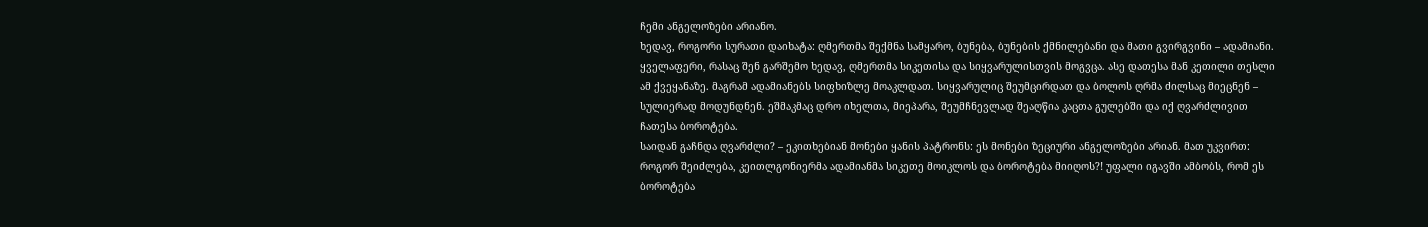ჩემი ანგელოზები არიანო.
ხედავ, როგორი სურათი დაიხატა: ღმერთმა შექმნა სამყარო, ბუნება, ბუნების ქმნილებანი და მათი გვირგვინი – ადამიანი. ყველაფერი, რასაც შენ გარშემო ხედავ, ღმერთმა სიკეთისა და სიყვარულისთვის მოგვცა. ასე დათესა მან კეთილი თესლი ამ ქვეყანაზე. მაგრამ ადამიანებს სიფხიზლე მოაკლდათ. სიყვარულიც შეუმცირდათ და ბოლოს ღრმა ძილსაც მიეცნენ – სულიერად მოდუნდნენ. ეშმაკმაც დრო იხელთა, მიეპარა, შეუმჩნევლად შეაღწია კაცთა გულებში და იქ ღვარძლივით ჩათესა ბოროტება.
საიდან გაჩნდა ღვარძლი? – ეკითხებიან მონები ყანის პატრონს: ეს მონები ზეციური ანგელოზები არიან. მათ უკვირთ: როგორ შეიძლება, კეითლგონიერმა ადამიანმა სიკეთე მოიკლოს და ბოროტება მიიღოს?! უფალი იგავში ამბობს, რომ ეს ბოროტება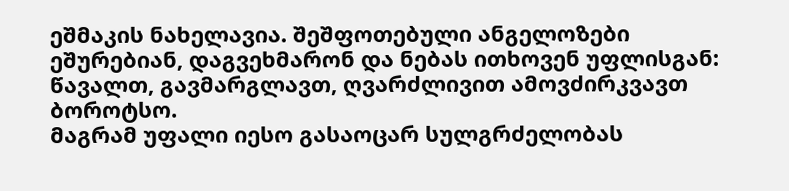ეშმაკის ნახელავია. შეშფოთებული ანგელოზები ეშურებიან, დაგვეხმარონ და ნებას ითხოვენ უფლისგან: წავალთ, გავმარგლავთ, ღვარძლივით ამოვძირკვავთ ბოროტსო.
მაგრამ უფალი იესო გასაოცარ სულგრძელობას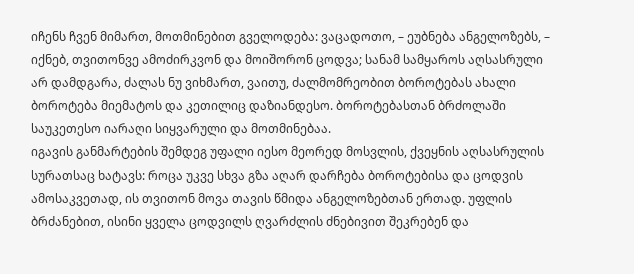იჩენს ჩვენ მიმართ, მოთმინებით გველოდება: ვაცადოთო, – ეუბნება ანგელოზებს, – იქნებ, თვითონვე ამოძირკვონ და მოიშორონ ცოდვა; სანამ სამყაროს აღსასრული არ დამდგარა, ძალას ნუ ვიხმართ, ვაითუ, ძალმომრეობით ბოროტებას ახალი ბოროტება მიემატოს და კეთილიც დაზიანდესო. ბოროტებასთან ბრძოლაში საუკეთესო იარაღი სიყვარული და მოთმინებაა.
იგავის განმარტების შემდეგ უფალი იესო მეორედ მოსვლის, ქვეყნის აღსასრულის სურათსაც ხატავს: როცა უკვე სხვა გზა აღარ დარჩება ბოროტებისა და ცოდვის ამოსაკვეთად, ის თვითონ მოვა თავის წმიდა ანგელოზებთან ერთად. უფლის ბრძანებით, ისინი ყველა ცოდვილს ღვარძლის ძნებივით შეკრებენ და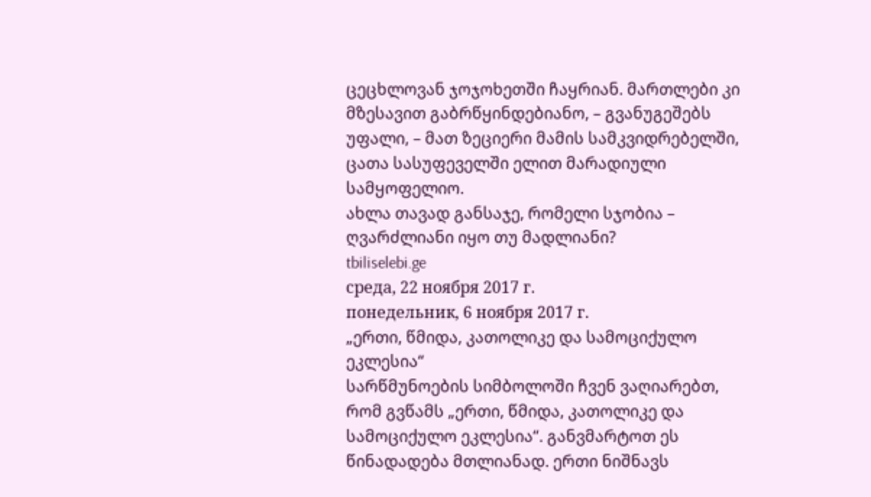ცეცხლოვან ჯოჯოხეთში ჩაყრიან. მართლები კი მზესავით გაბრწყინდებიანო, – გვანუგეშებს უფალი, – მათ ზეციერი მამის სამკვიდრებელში, ცათა სასუფეველში ელით მარადიული სამყოფელიო.
ახლა თავად განსაჯე, რომელი სჯობია – ღვარძლიანი იყო თუ მადლიანი?
tbiliselebi.ge
среда, 22 ноября 2017 г.
понедельник, 6 ноября 2017 г.
„ერთი, წმიდა, კათოლიკე და სამოციქულო ეკლესია“
სარწმუნოების სიმბოლოში ჩვენ ვაღიარებთ, რომ გვწამს „ერთი, წმიდა, კათოლიკე და სამოციქულო ეკლესია“. განვმარტოთ ეს წინადადება მთლიანად. ერთი ნიშნავს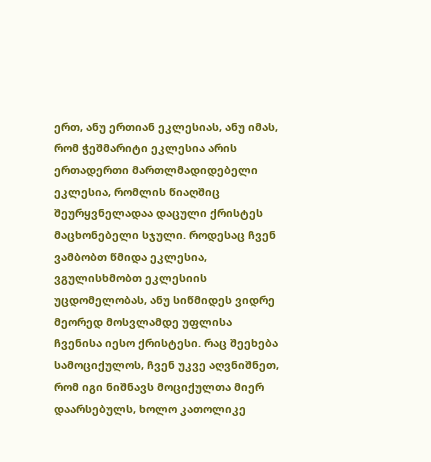ერთ, ანუ ერთიან ეკლესიას, ანუ იმას, რომ ჭეშმარიტი ეკლესია არის ერთადერთი მართლმადიდებელი ეკლესია, რომლის წიაღშიც შეურყვნელადაა დაცული ქრისტეს მაცხონებელი სჯული. როდესაც ჩვენ ვამბობთ წმიდა ეკლესია, ვგულისხმობთ ეკლესიის უცდომელობას, ანუ სიწმიდეს ვიდრე მეორედ მოსვლამდე უფლისა ჩვენისა იესო ქრისტესი. რაც შეეხება სამოციქულოს, ჩვენ უკვე აღვნიშნეთ, რომ იგი ნიშნავს მოციქულთა მიერ დაარსებულს, ხოლო კათოლიკე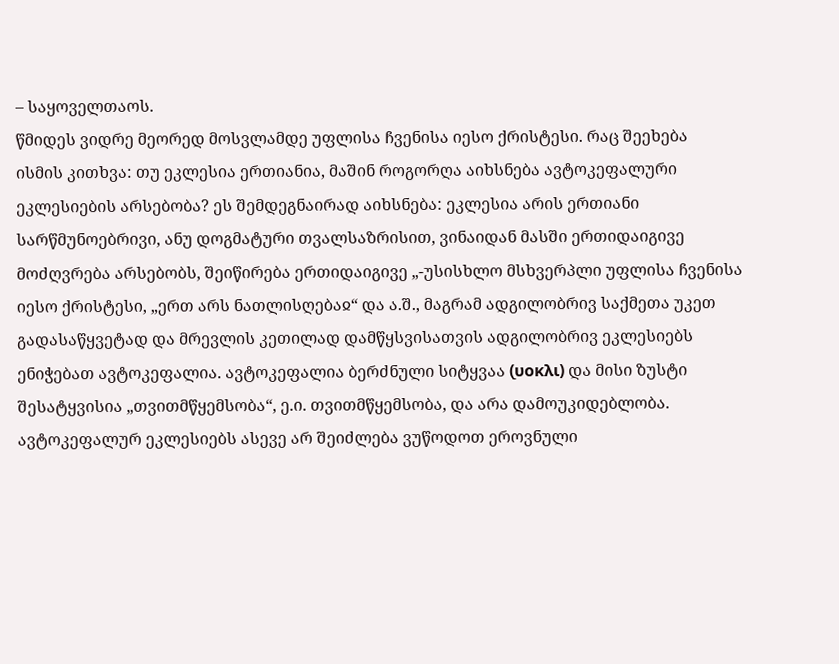– საყოველთაოს.
წმიდეს ვიდრე მეორედ მოსვლამდე უფლისა ჩვენისა იესო ქრისტესი. რაც შეეხება
ისმის კითხვა: თუ ეკლესია ერთიანია, მაშინ როგორღა აიხსნება ავტოკეფალური ეკლესიების არსებობა? ეს შემდეგნაირად აიხსნება: ეკლესია არის ერთიანი სარწმუნოებრივი, ანუ დოგმატური თვალსაზრისით, ვინაიდან მასში ერთიდაიგივე მოძღვრება არსებობს, შეიწირება ერთიდაიგივე „-უსისხლო მსხვერპლი უფლისა ჩვენისა იესო ქრისტესი, „ერთ არს ნათლისღებაჲ“ და ა.შ., მაგრამ ადგილობრივ საქმეთა უკეთ გადასაწყვეტად და მრევლის კეთილად დამწყსვისათვის ადგილობრივ ეკლესიებს ენიჭებათ ავტოკეფალია. ავტოკეფალია ბერძნული სიტყვაა (̠υοκλι) და მისი ზუსტი შესატყვისია „თვითმწყემსობა“, ე.ი. თვითმწყემსობა, და არა დამოუკიდებლობა.
ავტოკეფალურ ეკლესიებს ასევე არ შეიძლება ვუწოდოთ ეროვნული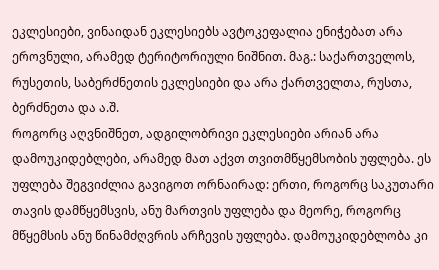ეკლესიები, ვინაიდან ეკლესიებს ავტოკეფალია ენიჭებათ არა ეროვნული, არამედ ტერიტორიული ნიშნით. მაგ.: საქართველოს, რუსეთის, საბერძნეთის ეკლესიები და არა ქართველთა, რუსთა, ბერძნეთა და ა.შ.
როგორც აღვნიშნეთ, ადგილობრივი ეკლესიები არიან არა დამოუკიდებლები, არამედ მათ აქვთ თვითმწყემსობის უფლება. ეს უფლება შეგვიძლია გავიგოთ ორნაირად: ერთი, როგორც საკუთარი თავის დამწყემსვის, ანუ მართვის უფლება და მეორე, როგორც მწყემსის ანუ წინამძღვრის არჩევის უფლება. დამოუკიდებლობა კი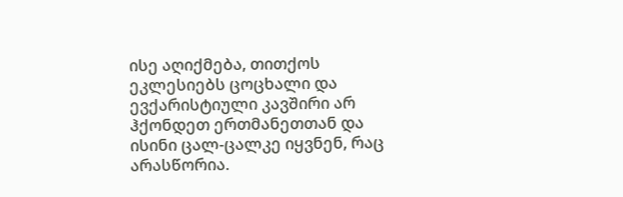ისე აღიქმება, თითქოს ეკლესიებს ცოცხალი და ევქარისტიული კავშირი არ ჰქონდეთ ერთმანეთთან და ისინი ცალ-ცალკე იყვნენ, რაც არასწორია.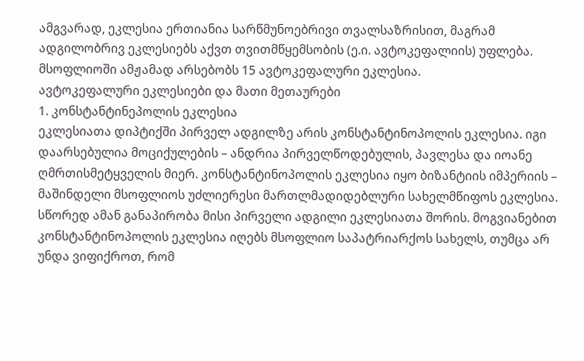ამგვარად, ეკლესია ერთიანია სარწმუნოებრივი თვალსაზრისით, მაგრამ ადგილობრივ ეკლესიებს აქვთ თვითმწყემსობის (ე.ი. ავტოკეფალიის) უფლება.
მსოფლიოში ამჟამად არსებობს 15 ავტოკეფალური ეკლესია.
ავტოკეფალური ეკლესიები და მათი მეთაურები
1. კონსტანტინეპოლის ეკლესია
ეკლესიათა დიპტიქში პირველ ადგილზე არის კონსტანტინოპოლის ეკლესია. იგი დაარსებულია მოციქულების – ანდრია პირველწოდებულის, პავლესა და იოანე ღმრთისმეტყველის მიერ. კონსტანტინოპოლის ეკლესია იყო ბიზანტიის იმპერიის – მაშინდელი მსოფლიოს უძლიერესი მართლმადიდებლური სახელმწიფოს ეკლესია. სწორედ ამან განაპირობა მისი პირველი ადგილი ეკლესიათა შორის. მოგვიანებით კონსტანტინოპოლის ეკლესია იღებს მსოფლიო საპატრიარქოს სახელს, თუმცა არ უნდა ვიფიქროთ, რომ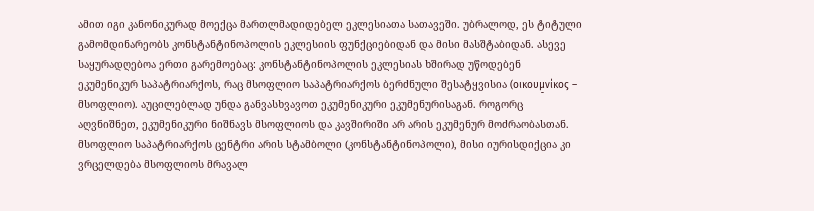ამით იგი კანონიკურად მოექცა მართლმადიდებელ ეკლესიათა სათავეში. უბრალოდ, ეს ტიტული გამომდინარეობს კონსტანტინოპოლის ეკლესიის ფუნქციებიდან და მისი მასშტაბიდან. ასევე საყურადღებოა ერთი გარემოებაც: კონსტანტინოპოლის ეკლესიას ხშირად უწოდებენ ეკუმენიკურ საპატრიარქოს, რაც მსოფლიო საპატრიარქოს ბერძნული შესატყვისია (οικουμ̠νίκος – მსოფლიო). აუცილებლად უნდა განვასხვავოთ ეკუმენიკური ეკუმენურისაგან. როგორც აღვნიშნეთ, ეკუმენიკური ნიშნავს მსოფლიოს და კავშირიში არ არის ეკუმენურ მოძრაობასთან.
მსოფლიო საპატრიარქოს ცენტრი არის სტამბოლი (კონსტანტინოპოლი), მისი იურისდიქცია კი ვრცელდება მსოფლიოს მრავალ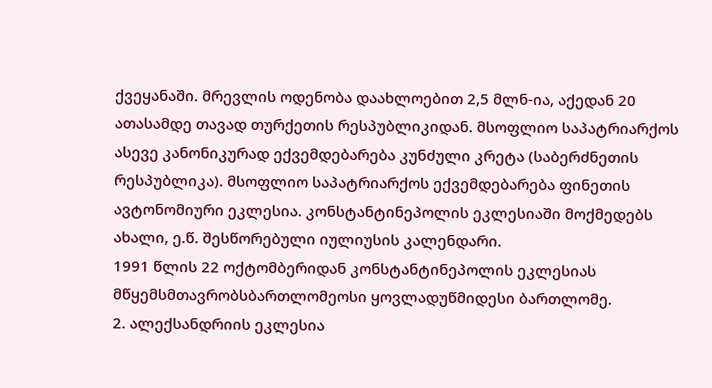ქვეყანაში. მრევლის ოდენობა დაახლოებით 2,5 მლნ-ია, აქედან 20 ათასამდე თავად თურქეთის რესპუბლიკიდან. მსოფლიო საპატრიარქოს ასევე კანონიკურად ექვემდებარება კუნძული კრეტა (საბერძნეთის რესპუბლიკა). მსოფლიო საპატრიარქოს ექვემდებარება ფინეთის ავტონომიური ეკლესია. კონსტანტინეპოლის ეკლესიაში მოქმედებს ახალი, ე.წ. შესწორებული იულიუსის კალენდარი.
1991 წლის 22 ოქტომბერიდან კონსტანტინეპოლის ეკლესიას მწყემსმთავრობსბართლომეოსი ყოვლადუწმიდესი ბართლომე.
2. ალექსანდრიის ეკლესია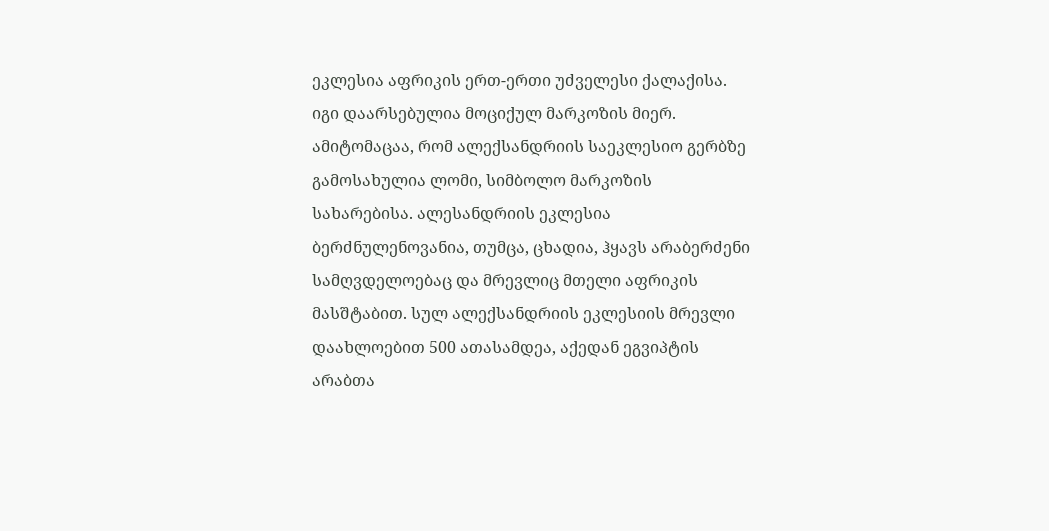ეკლესია აფრიკის ერთ-ერთი უძველესი ქალაქისა. იგი დაარსებულია მოციქულ მარკოზის მიერ. ამიტომაცაა, რომ ალექსანდრიის საეკლესიო გერბზე გამოსახულია ლომი, სიმბოლო მარკოზის სახარებისა. ალესანდრიის ეკლესია ბერძნულენოვანია, თუმცა, ცხადია, ჰყავს არაბერძენი სამღვდელოებაც და მრევლიც მთელი აფრიკის მასშტაბით. სულ ალექსანდრიის ეკლესიის მრევლი დაახლოებით 500 ათასამდეა, აქედან ეგვიპტის არაბთა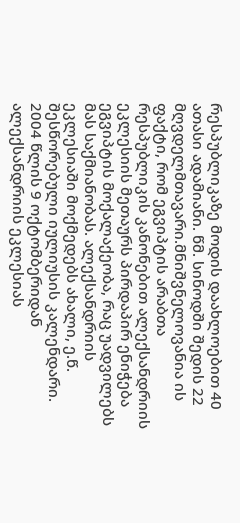რესპუბლიკაზე მოდის დაახლოებით 40 ათასი ადამიანი. წმ. სინოდში შედის 22 მღვდელმთავარი.მნიშვნელოვანია ის ფაქტი, რომ ეგვიპტის არაბთა რესპუბლიკის კანონებით ალექსანდრიის ეკლესიის მეთაურს პირდაპირ ენიჭება ეგვიპტის მოქალაქეობა, რაც უადვილებს მას საქმიანობას. ალექსანდრიის ეკლესიაში მოქმედებს ახალი, ე.წ. შესწორებული იულიუსის კალენდარი.
2004 წლის 9 ოქტომბერიდან ალექსანდრიის ეკლესიას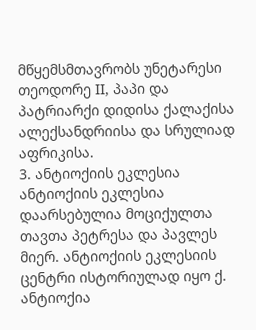მწყემსმთავრობს უნეტარესი თეოდორე II, პაპი და პატრიარქი დიდისა ქალაქისა ალექსანდრიისა და სრულიად აფრიკისა.
3. ანტიოქიის ეკლესია
ანტიოქიის ეკლესია დაარსებულია მოციქულთა თავთა პეტრესა და პავლეს მიერ. ანტიოქიის ეკლესიის ცენტრი ისტორიულად იყო ქ. ანტიოქია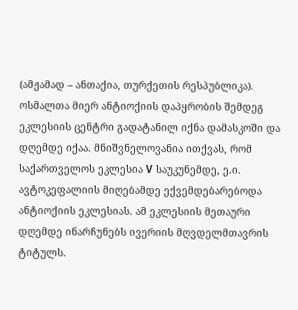(ამჟამად – ანთაქია, თურქეთის რესპუბლიკა). ოსმალთა მიერ ანტიოქიის დაპყრობის შემდეგ ეკლესიის ცენტრი გადატანილ იქნა დამასკოში და დღემდე იქაა. მნიშვნელოვანია ითქვას, რომ საქართველოს ეკლესია V საუკუნემდე, ე.ი. ავტოკეფალიის მიღებამდე ექვემდებარებოდა ანტიოქიის ეკლესიას. ამ ეკლესიის მეთაური დღემდე ინარჩუნებს ივერიის მღვდელმთავრის ტიტულს.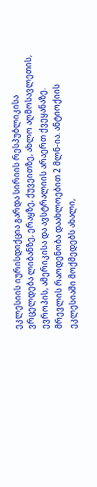ეკლესიის იურისდიქცია გარდა სირიის რესპუბლიკისა ვრცელდება ლიბანზე, ერაყზე, ქუვეითზე, ახლო აღმოსავლეთის, ევროპის, ამერიკისა და ავსტრალიის არაერთ ქვეყანაზე. მრევლის რაოდენობა დაახლოებით 2 მლნ-ია. ანტიოქიის ეკლესიაში მოქმედებს ახალი,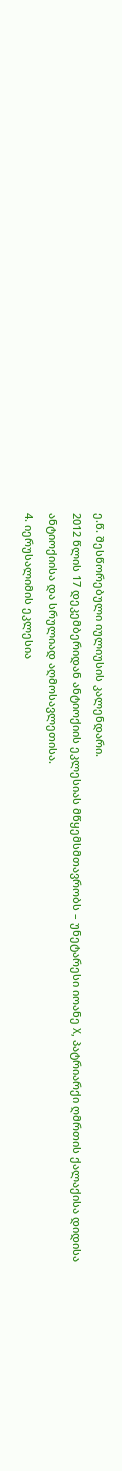ე.წ. შესწორებული იულიუსის კალენდარი.
2012 წლის 17 დეკემბერიდან ანტიოქიის ეკლესიას მწყემსმთავრობს – უნეტარესი იოანე X, პატრიარქი ღმრთის ქალაქისა დიდისა ანტიოქიისა და სრულიად აღმოსავლეთისა.
4. იერუსალიმის ეკლესია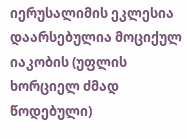იერუსალიმის ეკლესია დაარსებულია მოციქულ იაკობის (უფლის ხორციელ ძმად წოდებული)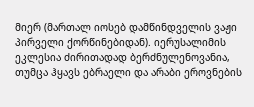მიერ (მართალ იოსებ დამწინდველის ვაჟი პირველი ქორწინებიდან). იერუსალიმის ეკლესია ძირითადად ბერძნულენოვანია, თუმცა ჰყავს ებრაელი და არაბი ეროვნების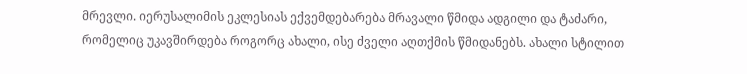მრევლი. იერუსალიმის ეკლესიას ექვემდებარება მრავალი წმიდა ადგილი და ტაძარი, რომელიც უკავშირდება როგორც ახალი, ისე ძველი აღთქმის წმიდანებს. ახალი სტილით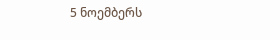5 ნოემბერს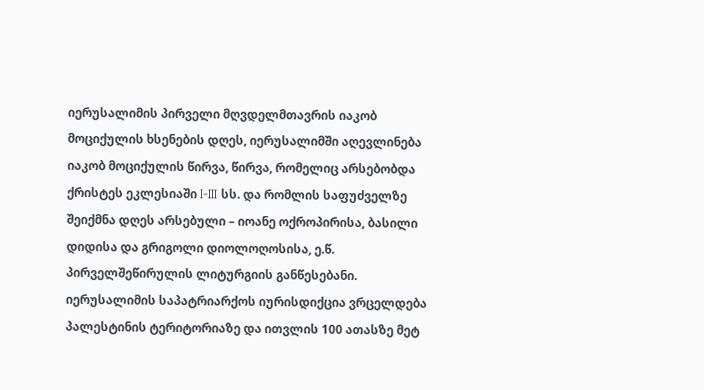იერუსალიმის პირველი მღვდელმთავრის იაკობ მოციქულის ხსენების დღეს, იერუსალიმში აღევლინება იაკობ მოციქულის წირვა, წირვა, რომელიც არსებობდა ქრისტეს ეკლესიაში I-III სს. და რომლის საფუძველზე შეიქმნა დღეს არსებული – იოანე ოქროპირისა, ბასილი დიდისა და გრიგოლი დიოლოღოსისა, ე.წ. პირველშეწირულის ლიტურგიის განწესებანი. იერუსალიმის საპატრიარქოს იურისდიქცია ვრცელდება პალესტინის ტერიტორიაზე და ითვლის 100 ათასზე მეტ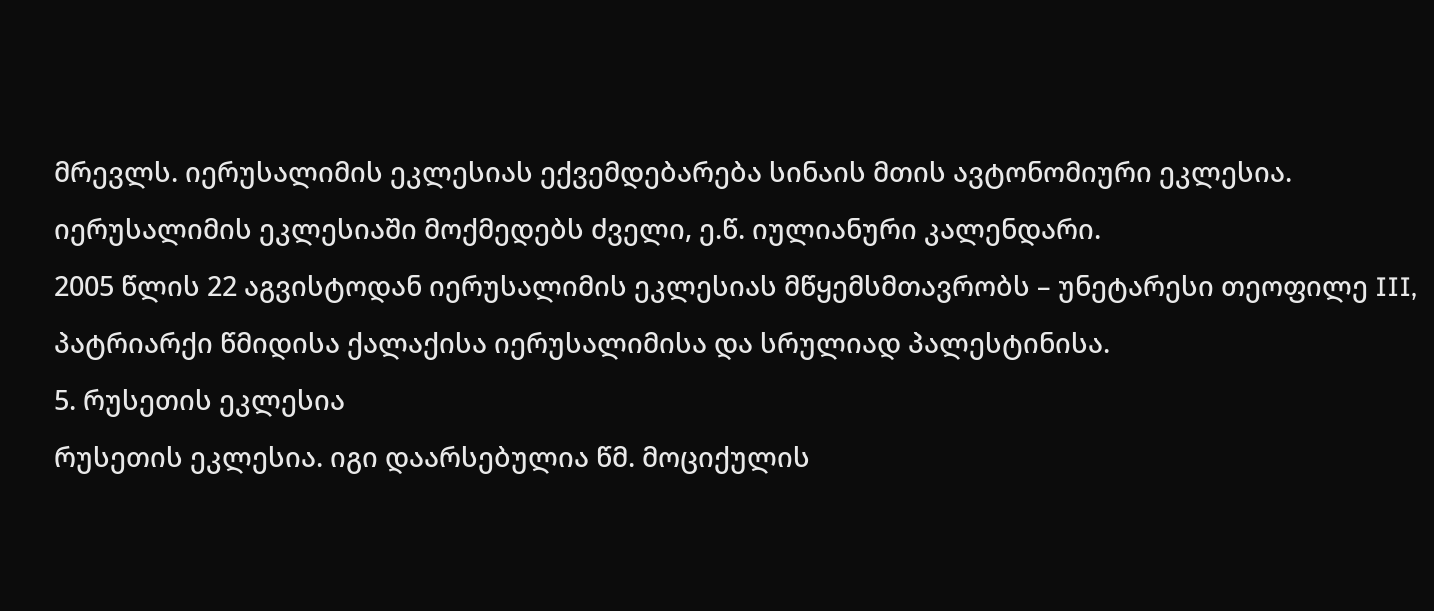მრევლს. იერუსალიმის ეკლესიას ექვემდებარება სინაის მთის ავტონომიური ეკლესია. იერუსალიმის ეკლესიაში მოქმედებს ძველი, ე.წ. იულიანური კალენდარი.
2005 წლის 22 აგვისტოდან იერუსალიმის ეკლესიას მწყემსმთავრობს – უნეტარესი თეოფილე III, პატრიარქი წმიდისა ქალაქისა იერუსალიმისა და სრულიად პალესტინისა.
5. რუსეთის ეკლესია
რუსეთის ეკლესია. იგი დაარსებულია წმ. მოციქულის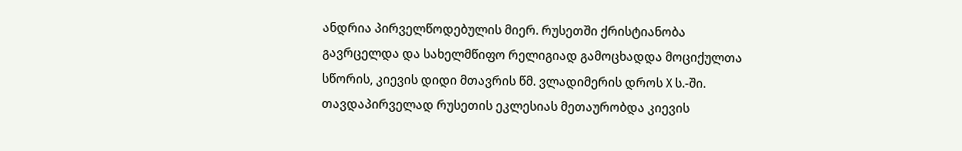ანდრია პირველწოდებულის მიერ. რუსეთში ქრისტიანობა გავრცელდა და სახელმწიფო რელიგიად გამოცხადდა მოციქულთა სწორის, კიევის დიდი მთავრის წმ. ვლადიმერის დროს X ს.-ში. თავდაპირველად რუსეთის ეკლესიას მეთაურობდა კიევის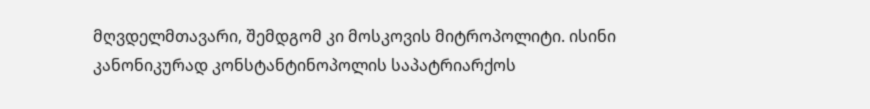მღვდელმთავარი, შემდგომ კი მოსკოვის მიტროპოლიტი. ისინი კანონიკურად კონსტანტინოპოლის საპატრიარქოს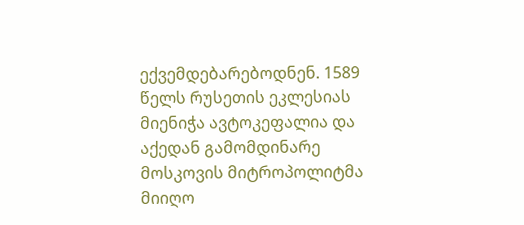ექვემდებარებოდნენ. 1589 წელს რუსეთის ეკლესიას მიენიჭა ავტოკეფალია და აქედან გამომდინარე მოსკოვის მიტროპოლიტმა მიიღო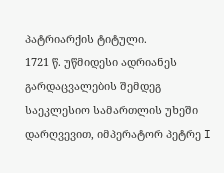პატრიარქის ტიტული.
1721 წ. უწმიდესი ადრიანეს გარდაცვალების შემდეგ საეკლესიო სამართლის უხეში დარღვევით, იმპერატორ პეტრე I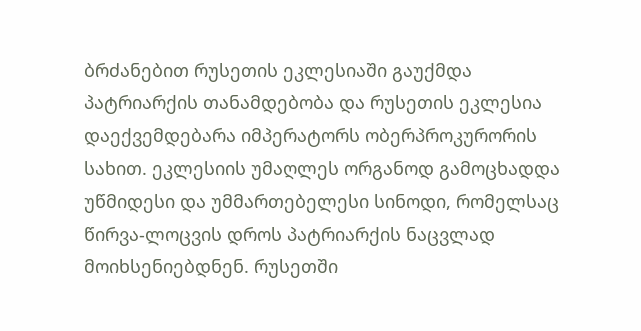ბრძანებით რუსეთის ეკლესიაში გაუქმდა პატრიარქის თანამდებობა და რუსეთის ეკლესია დაექვემდებარა იმპერატორს ობერპროკურორის სახით. ეკლესიის უმაღლეს ორგანოდ გამოცხადდა უწმიდესი და უმმართებელესი სინოდი, რომელსაც წირვა-ლოცვის დროს პატრიარქის ნაცვლად მოიხსენიებდნენ. რუსეთში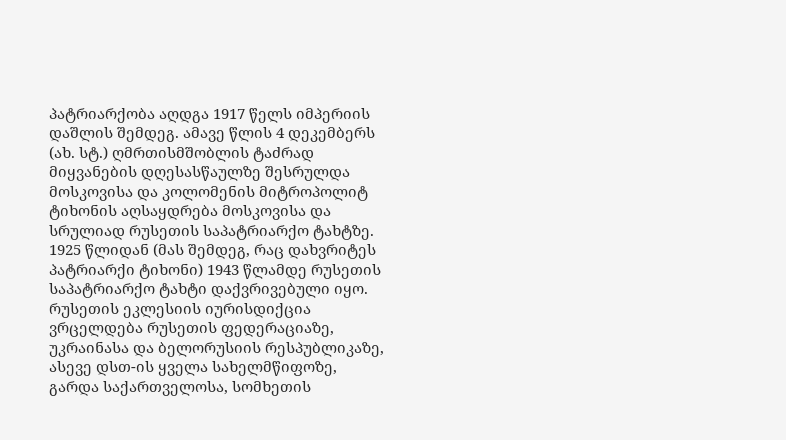პატრიარქობა აღდგა 1917 წელს იმპერიის დაშლის შემდეგ. ამავე წლის 4 დეკემბერს (ახ. სტ.) ღმრთისმშობლის ტაძრად მიყვანების დღესასწაულზე შესრულდა მოსკოვისა და კოლომენის მიტროპოლიტ ტიხონის აღსაყდრება მოსკოვისა და სრულიად რუსეთის საპატრიარქო ტახტზე. 1925 წლიდან (მას შემდეგ, რაც დახვრიტეს პატრიარქი ტიხონი) 1943 წლამდე რუსეთის საპატრიარქო ტახტი დაქვრივებული იყო.
რუსეთის ეკლესიის იურისდიქცია ვრცელდება რუსეთის ფედერაციაზე, უკრაინასა და ბელორუსიის რესპუბლიკაზე, ასევე დსთ-ის ყველა სახელმწიფოზე, გარდა საქართველოსა, სომხეთის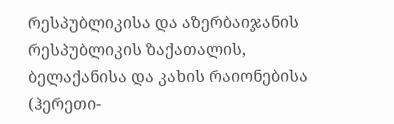რესპუბლიკისა და აზერბაიჯანის რესპუბლიკის ზაქათალის, ბელაქანისა და კახის რაიონებისა (ჰერეთი-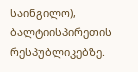საინგილო), ბალტიისპირეთის რესპუბლიკებზე.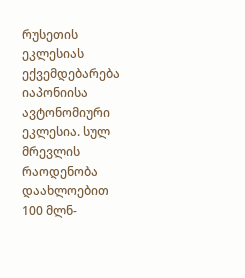რუსეთის ეკლესიას ექვემდებარება იაპონიისა ავტონომიური ეკლესია. სულ მრევლის რაოდენობა დაახლოებით 100 მლნ-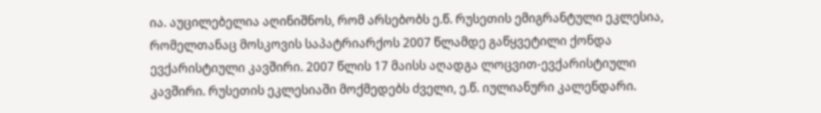ია. აუცილებელია აღინიშნოს, რომ არსებობს ე.წ. რუსეთის ემიგრანტული ეკლესია, რომელთანაც მოსკოვის საპატრიარქოს 2007 წლამდე გაწყვეტილი ქონდა ევქარისტიული კავშირი. 2007 წლის 17 მაისს აღადგა ლოცვით-ევქარისტიული კავშირი. რუსეთის ეკლესიაში მოქმედებს ძველი, ე.წ. იულიანური კალენდარი.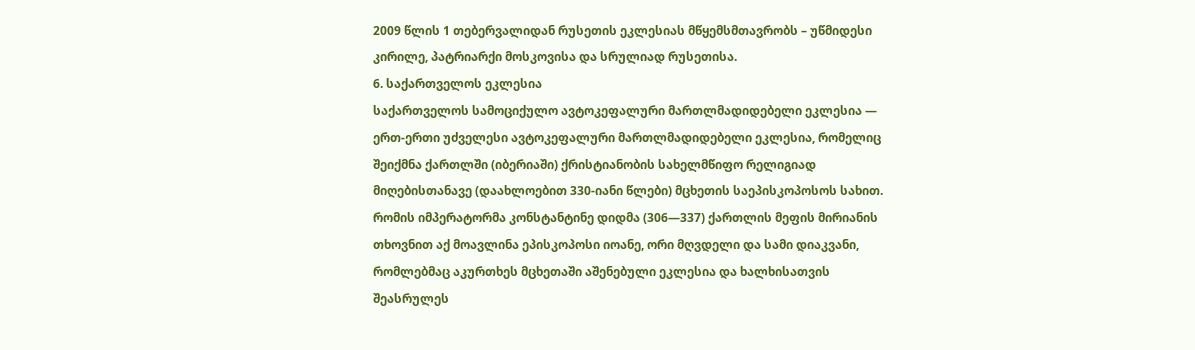2009 წლის 1 თებერვალიდან რუსეთის ეკლესიას მწყემსმთავრობს – უწმიდესი კირილე, პატრიარქი მოსკოვისა და სრულიად რუსეთისა.
6. საქართველოს ეკლესია
საქართველოს სამოციქულო ავტოკეფალური მართლმადიდებელი ეკლესია — ერთ-ერთი უძველესი ავტოკეფალური მართლმადიდებელი ეკლესია, რომელიც შეიქმნა ქართლში (იბერიაში) ქრისტიანობის სახელმწიფო რელიგიად მიღებისთანავე (დაახლოებით 330-იანი წლები) მცხეთის საეპისკოპოსოს სახით. რომის იმპერატორმა კონსტანტინე დიდმა (306—337) ქართლის მეფის მირიანის თხოვნით აქ მოავლინა ეპისკოპოსი იოანე, ორი მღვდელი და სამი დიაკვანი, რომლებმაც აკურთხეს მცხეთაში აშენებული ეკლესია და ხალხისათვის შეასრულეს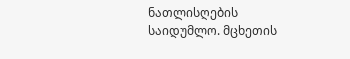ნათლისღების საიდუმლო. მცხეთის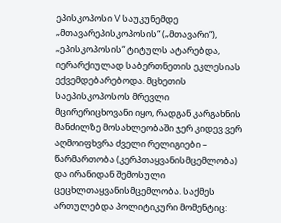ეპისკოპოსი V საუკუნემდე „მთავარეპისკოპოსის“ („მთავარი“), „ეპისკოპოსის“ ტიტულს ატარებდა, იერარქიულად საბერთნეთის ეკლესიას ექვემდებარებოდა. მცხეთის საეპისკოპოსოს მრევლი მცირერიცხოვანი იყო, რადგან კარგახნის მანძილზე მოსახლეობაში ჯერ კიდევ ვერ აღმოიფხვრა ძველი რელიგიები – წარმართობა (კერპთაყვანისმცემლობა) და ირანიდან შემოსული ცეცხლთაყვანისმცემლობა. საქმეს ართულებდა პოლიტიკური მომენტიც: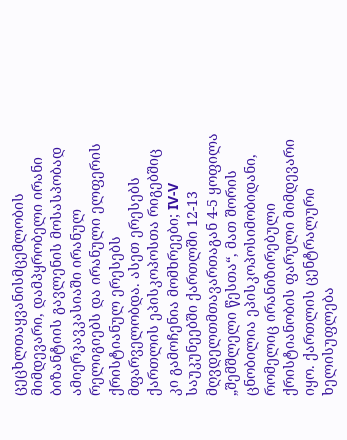ცეცხლთაყვანისმცემლობის მიმდევარი, დამპყრობელი ირანი ბიზანტიის გავლენის მოსასპობად ამიერკავკასიაში ირანულ რელიგიებს და ირანული ელფერის ქრისტიანულ ერესებს მფარველობდა. ასეთ ერესებს ქართლის ეპისკოპოსთა რიგებშიც კი გამოჩენია მომხრეები; IV-V საუკუნეებში ქართლში 12-13 მღვდელთმთავართაგან 4-5 ყოფილა „შემშლელი წესთა“, მათ შორის ცნობილია ეპისკოპოსიმობიდანი, რომელიც ირანიზირებული ქრისტიანობის ფარული მიმდევარი იყო. ქართლის ცენტრალური ხელისუფლება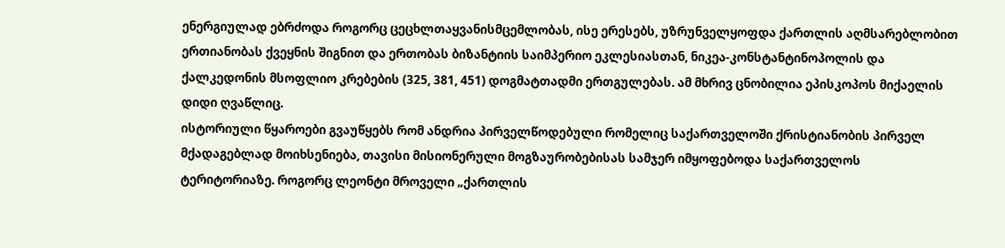ენერგიულად ებრძოდა როგორც ცეცხლთაყვანისმცემლობას, ისე ერესებს, უზრუნველყოფდა ქართლის აღმსარებლობით ერთიანობას ქვეყნის შიგნით და ერთობას ბიზანტიის საიმპერიო ეკლესიასთან, ნიკეა-კონსტანტინოპოლის და ქალკედონის მსოფლიო კრებების (325, 381, 451) დოგმატთადმი ერთგულებას. ამ მხრივ ცნობილია ეპისკოპოს მიქაელის დიდი ღვაწლიც.
ისტორიული წყაროები გვაუწყებს რომ ანდრია პირველწოდებული რომელიც საქართველოში ქრისტიანობის პირველ მქადაგებლად მოიხსენიება, თავისი მისიონერული მოგზაურობებისას სამჯერ იმყოფებოდა საქართველოს ტერიტორიაზე. როგორც ლეონტი მროველი „ქართლის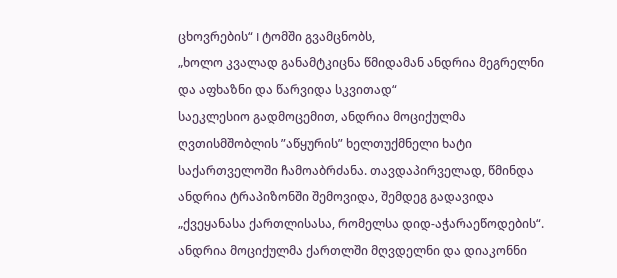ცხოვრების“ I ტომში გვამცნობს,
„ხოლო კვალად განამტკიცნა წმიდამან ანდრია მეგრელნი და აფხაზნი და წარვიდა სკვითად“
საეკლესიო გადმოცემით, ანდრია მოციქულმა ღვთისმშობლის ”აწყურის” ხელთუქმნელი ხატი საქართველოში ჩამოაბრძანა. თავდაპირველად, წმინდა ანდრია ტრაპიზონში შემოვიდა, შემდეგ გადავიდა „ქვეყანასა ქართლისასა, რომელსა დიდ-აჭარაეწოდების“. ანდრია მოციქულმა ქართლში მღვდელნი და დიაკონნი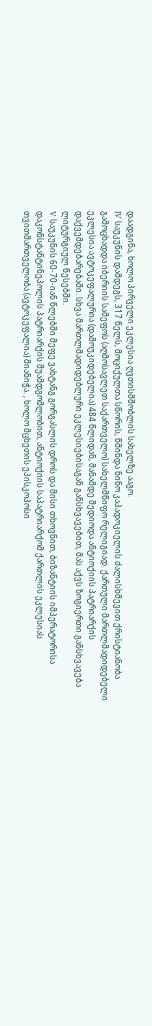დაადგინა, ხოლო პირველი ეკლესია ღვთისმშობლის სახელზე ააგო.
IV საუკუნის დამდეგს, 317 წელს, მოციქულთა სწორის, წმინდა ნინო კაპადოკიელის ძალისხმევით ქრისტიანობა გამოცხადდა იბერიის სამეფოს (აღმოსავლეთ საქართველო) სახელმწიფო რელიგიად. ქართული მართლმადიდებელი ეკლესია ავტოკეფალურია (დამოუკიდებელია) 484 წლიდან, მანამდე შედიოდა ანტიოქიის პატრიარქის დაქვემდებარებაში. სხვა მართლმადიდებლური ეკლესიებისაგან განსხვავებით, მას აქვს ზოგიერთი განსხვავება ლიტურგიულ წესებში.
V საუკუნის 60-70-იან წლებში მეფე ვახტანგ გორგასლის დროს და მისი თხოვნით, ბიზანტიის იმპერატორისა დაკონსტანტინეპოლის პატრიარქის შუამდგომლობით, ანტიოქიის საპატრიარქომ ქართლის ეკლესიას თვითმართველობა (ავტოკეფალია) მიანიჭა. , ხოლო მცხეთის ეპისკოპოსი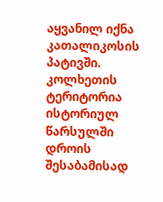აყვანილ იქნა კათალიკოსის პატივში.
კოლხეთის ტერიტორია ისტორიულ წარსულში დროის შესაბამისად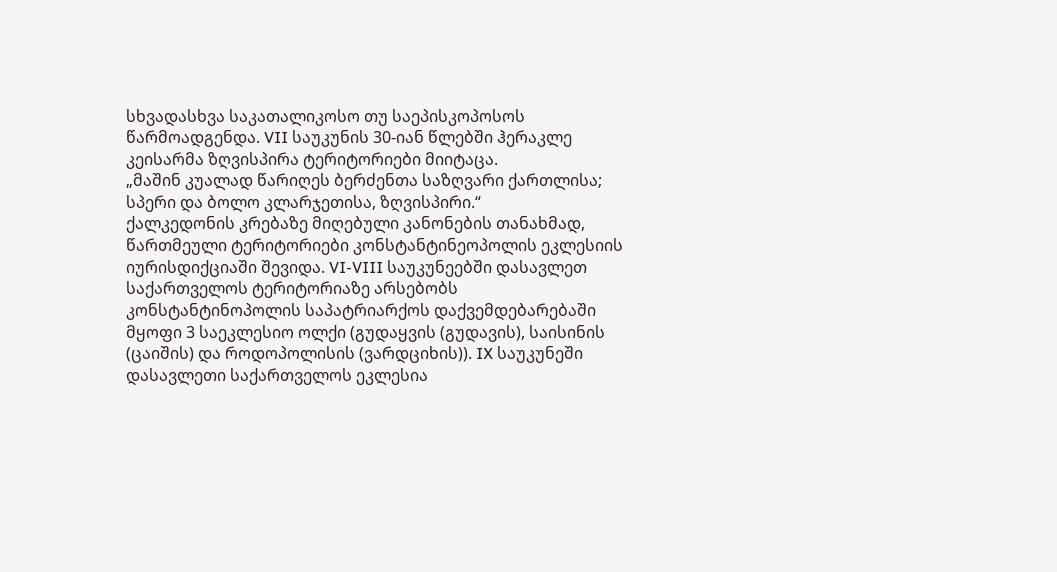სხვადასხვა საკათალიკოსო თუ საეპისკოპოსოს წარმოადგენდა. VII საუკუნის 30-იან წლებში ჰერაკლე კეისარმა ზღვისპირა ტერიტორიები მიიტაცა.
„მაშინ კუალად წარიღეს ბერძენთა საზღვარი ქართლისა; სპერი და ბოლო კლარჯეთისა, ზღვისპირი.“
ქალკედონის კრებაზე მიღებული კანონების თანახმად, წართმეული ტერიტორიები კონსტანტინეოპოლის ეკლესიის იურისდიქციაში შევიდა. VI-VIII საუკუნეებში დასავლეთ საქართველოს ტერიტორიაზე არსებობს კონსტანტინოპოლის საპატრიარქოს დაქვემდებარებაში მყოფი 3 საეკლესიო ოლქი (გუდაყვის (გუდავის), საისინის (ცაიშის) და როდოპოლისის (ვარდციხის)). IX საუკუნეში დასავლეთი საქართველოს ეკლესია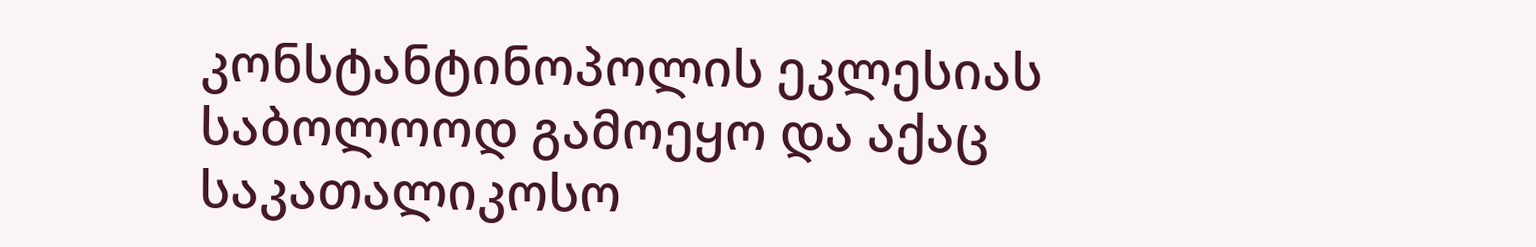კონსტანტინოპოლის ეკლესიას საბოლოოდ გამოეყო და აქაც საკათალიკოსო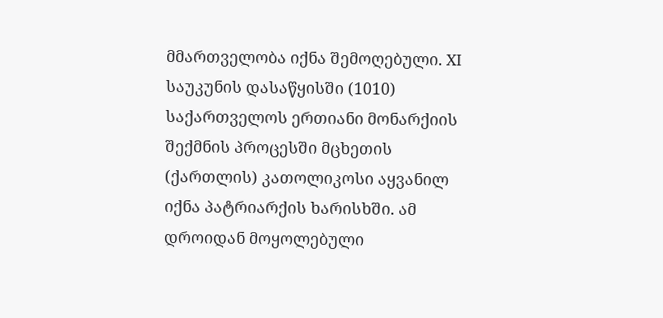მმართველობა იქნა შემოღებული. XI საუკუნის დასაწყისში (1010) საქართველოს ერთიანი მონარქიის შექმნის პროცესში მცხეთის (ქართლის) კათოლიკოსი აყვანილ იქნა პატრიარქის ხარისხში. ამ დროიდან მოყოლებული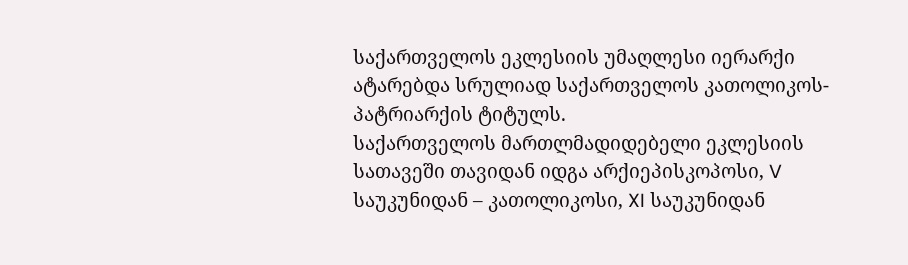საქართველოს ეკლესიის უმაღლესი იერარქი ატარებდა სრულიად საქართველოს კათოლიკოს-პატრიარქის ტიტულს.
საქართველოს მართლმადიდებელი ეკლესიის სათავეში თავიდან იდგა არქიეპისკოპოსი, V საუკუნიდან – კათოლიკოსი, XI საუკუნიდან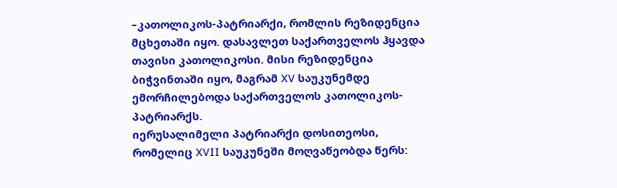–კათოლიკოს-პატრიარქი, რომლის რეზიდენცია მცხეთაში იყო. დასავლეთ საქართველოს ჰყავდა თავისი კათოლიკოსი. მისი რეზიდენცია ბიჭვინთაში იყო, მაგრამ XV საუკუნემდე ემორჩილებოდა საქართველოს კათოლიკოს-პატრიარქს.
იერუსალიმელი პატრიარქი დოსითეოსი, რომელიც XVII საუკუნეში მოღვაწეობდა წერს: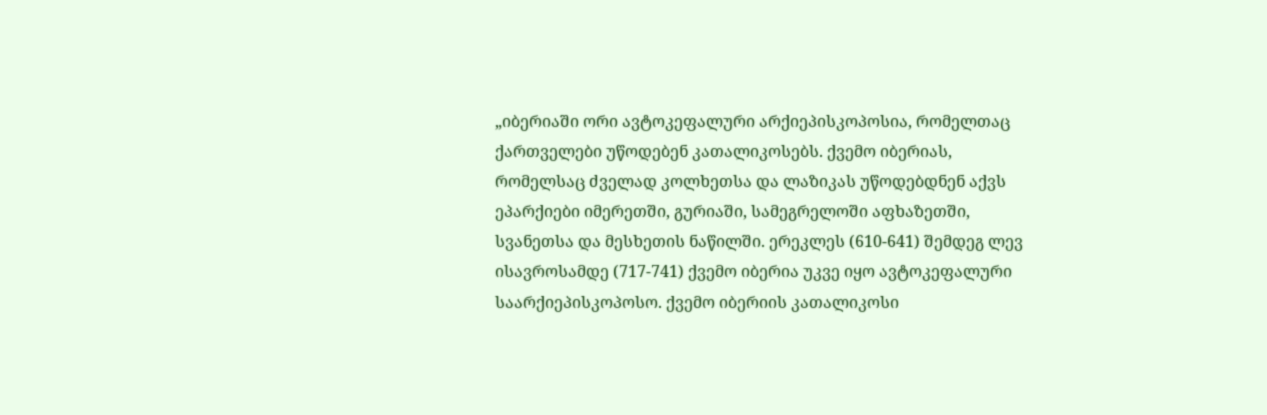„იბერიაში ორი ავტოკეფალური არქიეპისკოპოსია, რომელთაც ქართველები უწოდებენ კათალიკოსებს. ქვემო იბერიას, რომელსაც ძველად კოლხეთსა და ლაზიკას უწოდებდნენ აქვს ეპარქიები იმერეთში, გურიაში, სამეგრელოში აფხაზეთში, სვანეთსა და მესხეთის ნაწილში. ერეკლეს (610-641) შემდეგ ლევ ისავროსამდე (717-741) ქვემო იბერია უკვე იყო ავტოკეფალური საარქიეპისკოპოსო. ქვემო იბერიის კათალიკოსი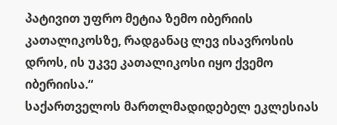პატივით უფრო მეტია ზემო იბერიის კათალიკოსზე, რადგანაც ლევ ისავროსის დროს, ის უკვე კათალიკოსი იყო ქვემო იბერიისა.“
საქართველოს მართლმადიდებელ ეკლესიას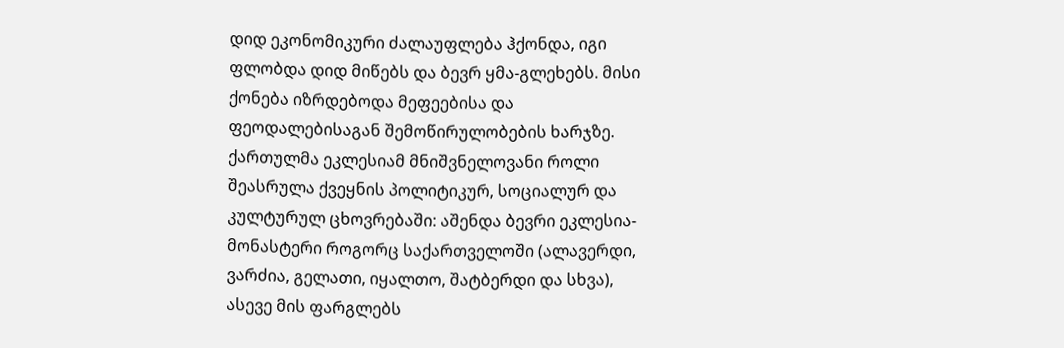დიდ ეკონომიკური ძალაუფლება ჰქონდა, იგი ფლობდა დიდ მიწებს და ბევრ ყმა-გლეხებს. მისი ქონება იზრდებოდა მეფეებისა და ფეოდალებისაგან შემოწირულობების ხარჯზე. ქართულმა ეკლესიამ მნიშვნელოვანი როლი შეასრულა ქვეყნის პოლიტიკურ, სოციალურ და კულტურულ ცხოვრებაში: აშენდა ბევრი ეკლესია-მონასტერი როგორც საქართველოში (ალავერდი, ვარძია, გელათი, იყალთო, შატბერდი და სხვა), ასევე მის ფარგლებს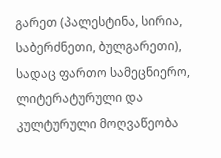გარეთ (პალესტინა, სირია, საბერძნეთი, ბულგარეთი), სადაც ფართო სამეცნიერო, ლიტერატურული და კულტურული მოღვაწეობა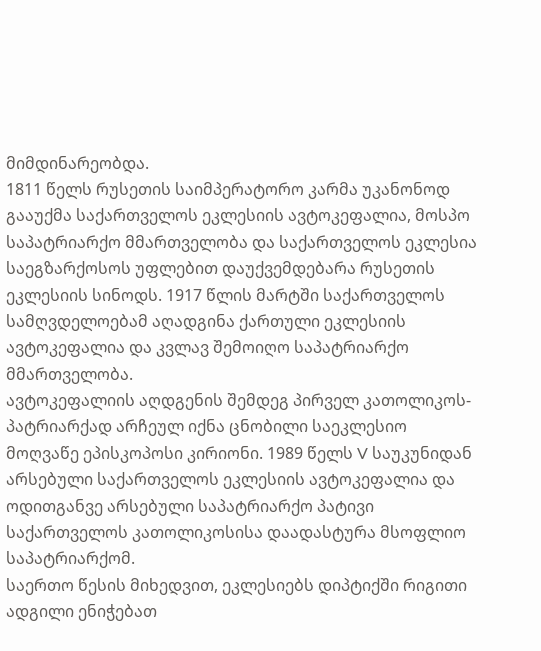მიმდინარეობდა.
1811 წელს რუსეთის საიმპერატორო კარმა უკანონოდ გააუქმა საქართველოს ეკლესიის ავტოკეფალია, მოსპო საპატრიარქო მმართველობა და საქართველოს ეკლესია საეგზარქოსოს უფლებით დაუქვემდებარა რუსეთის ეკლესიის სინოდს. 1917 წლის მარტში საქართველოს სამღვდელოებამ აღადგინა ქართული ეკლესიის ავტოკეფალია და კვლავ შემოიღო საპატრიარქო მმართველობა.
ავტოკეფალიის აღდგენის შემდეგ პირველ კათოლიკოს-პატრიარქად არჩეულ იქნა ცნობილი საეკლესიო მოღვაწე ეპისკოპოსი კირიონი. 1989 წელს V საუკუნიდან არსებული საქართველოს ეკლესიის ავტოკეფალია და ოდითგანვე არსებული საპატრიარქო პატივი საქართველოს კათოლიკოსისა დაადასტურა მსოფლიო საპატრიარქომ.
საერთო წესის მიხედვით, ეკლესიებს დიპტიქში რიგითი ადგილი ენიჭებათ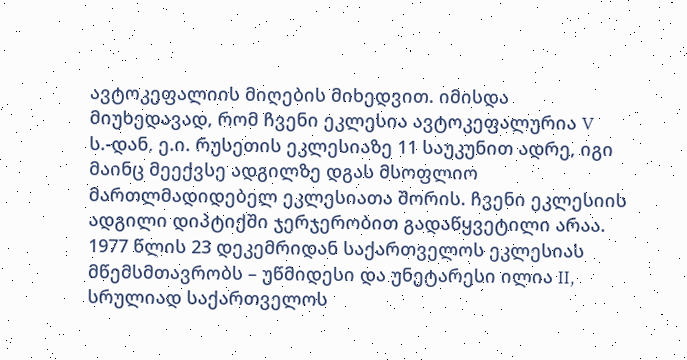ავტოკეფალიის მიღების მიხედვით. იმისდა მიუხედავად, რომ ჩვენი ეკლესია ავტოკეფალურია V ს.-დან, ე.ი. რუსეთის ეკლესიაზე 11 საუკუნით ადრე, იგი მაინც მეექვსე ადგილზე დგას მსოფლიო მართლმადიდებელ ეკლესიათა შორის. ჩვენი ეკლესიის ადგილი დიპტიქში ჯერჯერობით გადაწყვეტილი არაა.
1977 წლის 23 დეკემრიდან საქართველოს ეკლესიას მწემსმთავრობს – უწმიდესი და უნეტარესი ილია II, სრულიად საქართველოს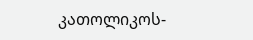კათოლიკოს-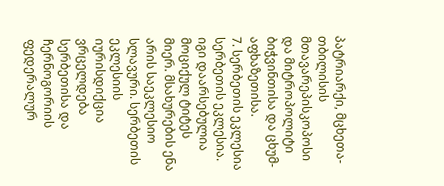პატრიარქი, მცხეთა-თბილისის მთავარეპისკოპოსი და მიტროპოლიტი ბიჭვინთისა და ცხუმ-აფხაზეთისა.
7. სერბეთის ეკლესია
სერბეთის ეკლესია. იგი დაარსებულია მოციქულ ტიტეს მიერ. მსახურების ენა არის საეკლესიო სლავური. სერბეთის ეკლესიის იურისდიქცია ვრცელდება სერბეთისა და ჩერნოგორიის ფედერალურ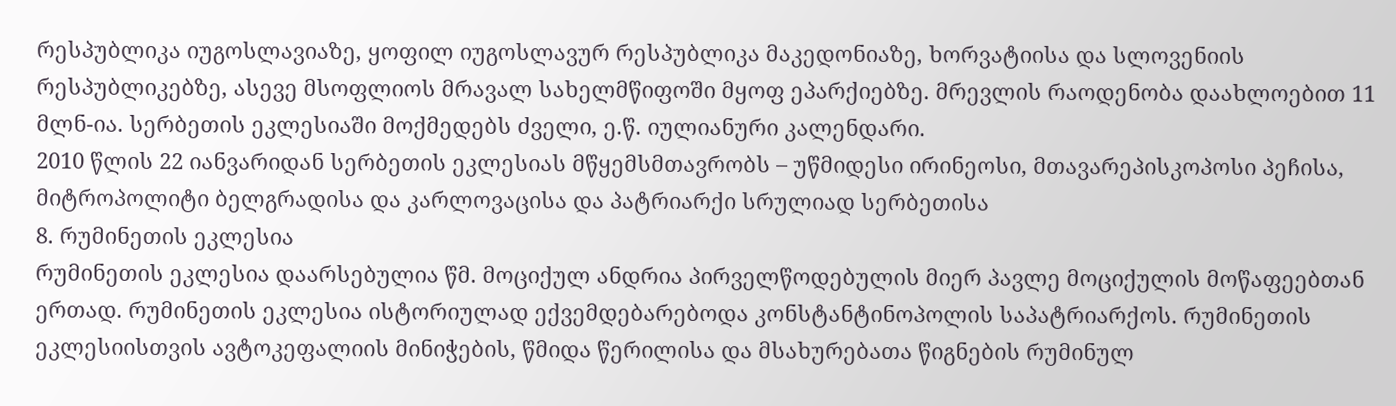რესპუბლიკა იუგოსლავიაზე, ყოფილ იუგოსლავურ რესპუბლიკა მაკედონიაზე, ხორვატიისა და სლოვენიის რესპუბლიკებზე, ასევე მსოფლიოს მრავალ სახელმწიფოში მყოფ ეპარქიებზე. მრევლის რაოდენობა დაახლოებით 11 მლნ-ია. სერბეთის ეკლესიაში მოქმედებს ძველი, ე.წ. იულიანური კალენდარი.
2010 წლის 22 იანვარიდან სერბეთის ეკლესიას მწყემსმთავრობს – უწმიდესი ირინეოსი, მთავარეპისკოპოსი პეჩისა, მიტროპოლიტი ბელგრადისა და კარლოვაცისა და პატრიარქი სრულიად სერბეთისა
8. რუმინეთის ეკლესია
რუმინეთის ეკლესია დაარსებულია წმ. მოციქულ ანდრია პირველწოდებულის მიერ პავლე მოციქულის მოწაფეებთან ერთად. რუმინეთის ეკლესია ისტორიულად ექვემდებარებოდა კონსტანტინოპოლის საპატრიარქოს. რუმინეთის ეკლესიისთვის ავტოკეფალიის მინიჭების, წმიდა წერილისა და მსახურებათა წიგნების რუმინულ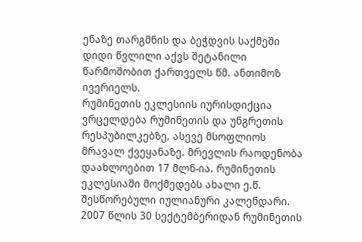ენაზე თარგმნის და ბეჭდვის საქმეში დიდი წვლილი აქვს შეტანილი წარმოშობით ქართველს წმ. ანთიმოზ ივერიელს.
რუმინეთის ეკლესიის იურისდიქცია ვრცელდება რუმინეთის და უნგრეთის რესპუბილკებზე, ასევე მსოფლიოს მრავალ ქვეყანაზე. მრევლის რაოდენობა დაახლოებით 17 მლნ-ია. რუმინეთის ეკლესიაში მოქმედებს ახალი ე.წ. შესწორებული იულიანური კალენდარი.
2007 წლის 30 სექტემბერიდან რუმინეთის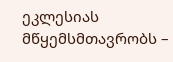ეკლესიას მწყემსმთავრობს –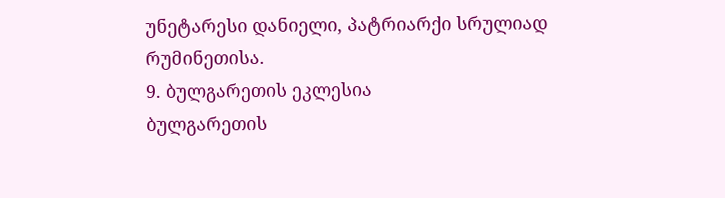უნეტარესი დანიელი, პატრიარქი სრულიად რუმინეთისა.
9. ბულგარეთის ეკლესია
ბულგარეთის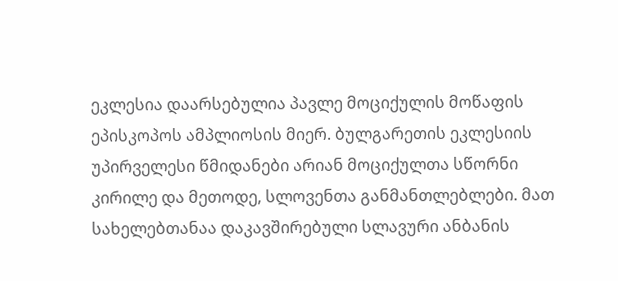ეკლესია დაარსებულია პავლე მოციქულის მოწაფის ეპისკოპოს ამპლიოსის მიერ. ბულგარეთის ეკლესიის უპირველესი წმიდანები არიან მოციქულთა სწორნი კირილე და მეთოდე, სლოვენთა განმანთლებლები. მათ სახელებთანაა დაკავშირებული სლავური ანბანის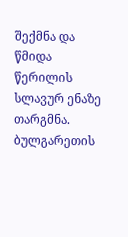შექმნა და წმიდა წერილის სლავურ ენაზე თარგმნა.
ბულგარეთის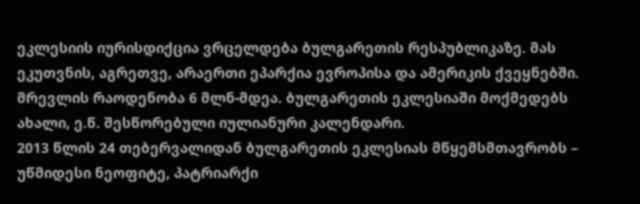ეკლესიის იურისდიქცია ვრცელდება ბულგარეთის რესპუბლიკაზე. მას ეკუთვნის, აგრეთვე, არაერთი ეპარქია ევროპისა და ამერიკის ქვეყნებში. მრევლის რაოდენობა 6 მლნ-მდეა. ბულგარეთის ეკლესიაში მოქმედებს ახალი, ე.წ. შესწორებული იულიანური კალენდარი.
2013 წლის 24 თებერვალიდან ბულგარეთის ეკლესიას მწყემსმთავრობს – უწმიდესი ნეოფიტე, პატრიარქი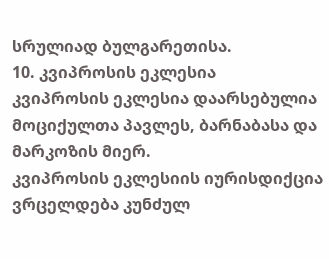სრულიად ბულგარეთისა.
10. კვიპროსის ეკლესია
კვიპროსის ეკლესია დაარსებულია მოციქულთა პავლეს, ბარნაბასა და მარკოზის მიერ.
კვიპროსის ეკლესიის იურისდიქცია ვრცელდება კუნძულ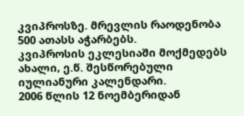კვიპროსზე. მრევლის რაოდენობა 500 ათასს აჭარბებს.
კვიპროსის ეკლესიაში მოქმედებს ახალი, ე.წ. შესწორებული იულიანური კალენდარი.
2006 წლის 12 ნოემბერიდან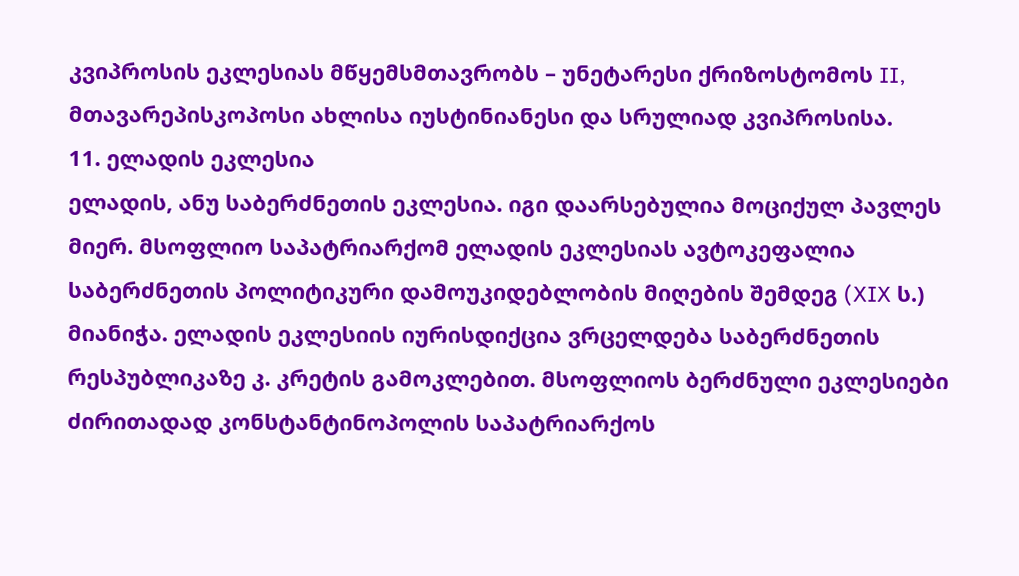კვიპროსის ეკლესიას მწყემსმთავრობს – უნეტარესი ქრიზოსტომოს II, მთავარეპისკოპოსი ახლისა იუსტინიანესი და სრულიად კვიპროსისა.
11. ელადის ეკლესია
ელადის, ანუ საბერძნეთის ეკლესია. იგი დაარსებულია მოციქულ პავლეს მიერ. მსოფლიო საპატრიარქომ ელადის ეკლესიას ავტოკეფალია საბერძნეთის პოლიტიკური დამოუკიდებლობის მიღების შემდეგ (XIX ს.) მიანიჭა. ელადის ეკლესიის იურისდიქცია ვრცელდება საბერძნეთის რესპუბლიკაზე კ. კრეტის გამოკლებით. მსოფლიოს ბერძნული ეკლესიები ძირითადად კონსტანტინოპოლის საპატრიარქოს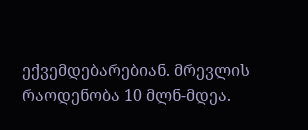ექვემდებარებიან. მრევლის რაოდენობა 10 მლნ-მდეა.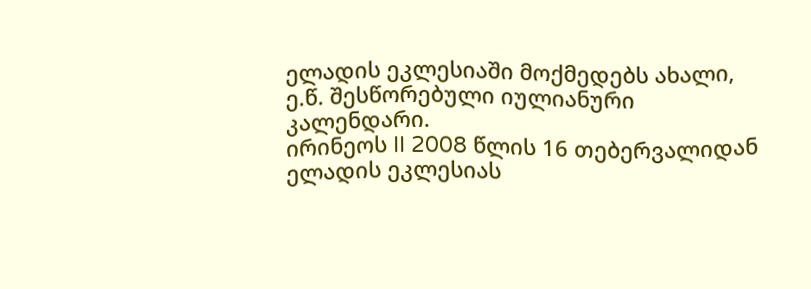ელადის ეკლესიაში მოქმედებს ახალი, ე.წ. შესწორებული იულიანური კალენდარი.
ირინეოს II 2008 წლის 16 თებერვალიდან ელადის ეკლესიას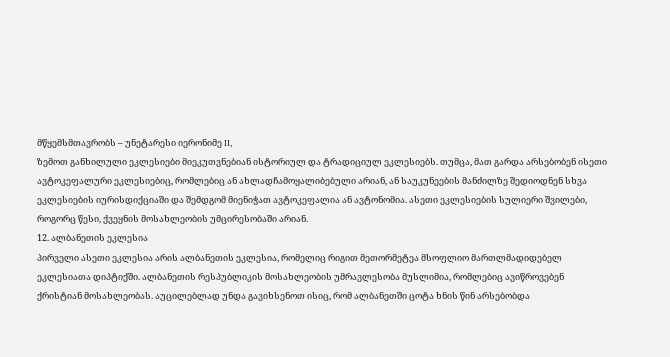მწყემსმთავრობს – უნეტარესი იერონიმე II,
ზემოთ განხილული ეკლესიები მიეკუთვნებიან ისტორიულ და ტრადიციულ ეკლესიებს. თუმცა, მათ გარდა არსებობენ ისეთი ავტოკეფალური ეკლესიებიც, რომლებიც ან ახლადჩამოყალიბებული არიან, ან საუკუნეების მანძილზე შედიოდნენ სხვა ეკლესიების იურისდიქციაში და შემდგომ მიენიჭათ ავტოკეფალია ან ავტონომია. ასეთი ეკლესიების სულიერი შვილები, როგორც წესი, ქვეყნის მოსახლეობის უმცირესობაში არიან.
12. ალბანეთის ეკლესია
პირველი ასეთი ეკლესია არის ალბანეთის ეკლესია, რომელიც რიგით მეთორმეტეა მსოფლიო მართლმადიდებელ ეკლესიათა დიპტიქში. ალბანეთის რესპუბლიკის მოსახლეობის უმრავლესობა მუსლიმია, რომლებიც ავიწროვებენ ქრისტიან მოსახლეობას. აუცილებლად უნდა გავიხსენოთ ისიც, რომ ალბანეთში ცოტა ხნის წინ არსებობდა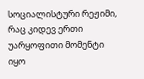სოციალისტური რეჟიმი, რაც კიდევ ერთი უარყოფითი მომენტი იყო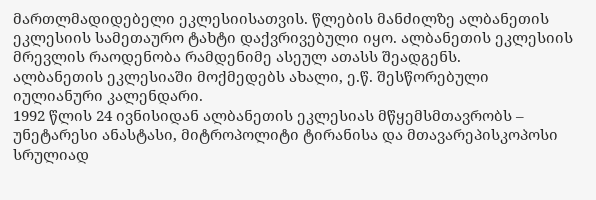მართლმადიდებელი ეკლესიისათვის. წლების მანძილზე ალბანეთის ეკლესიის სამეთაურო ტახტი დაქვრივებული იყო. ალბანეთის ეკლესიის მრევლის რაოდენობა რამდენიმე ასეულ ათასს შეადგენს.
ალბანეთის ეკლესიაში მოქმედებს ახალი, ე.წ. შესწორებული იულიანური კალენდარი.
1992 წლის 24 ივნისიდან ალბანეთის ეკლესიას მწყემსმთავრობს – უნეტარესი ანასტასი, მიტროპოლიტი ტირანისა და მთავარეპისკოპოსი სრულიად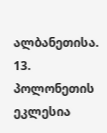ალბანეთისა.
13. პოლონეთის ეკლესია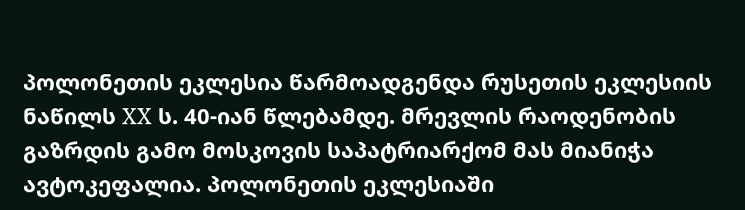პოლონეთის ეკლესია წარმოადგენდა რუსეთის ეკლესიის ნაწილს XX ს. 40-იან წლებამდე. მრევლის რაოდენობის გაზრდის გამო მოსკოვის საპატრიარქომ მას მიანიჭა ავტოკეფალია. პოლონეთის ეკლესიაში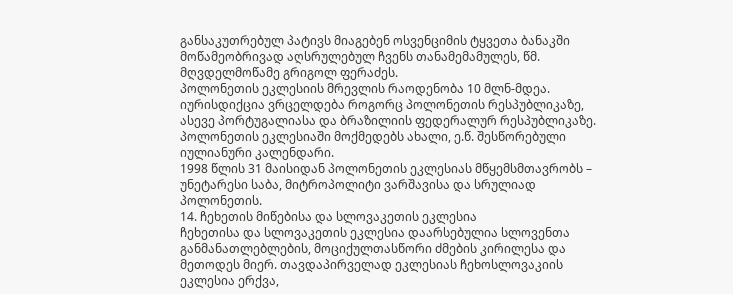განსაკუთრებულ პატივს მიაგებენ ოსვენციმის ტყვეთა ბანაკში მოწამეობრივად აღსრულებულ ჩვენს თანამემამულეს, წმ. მღვდელმოწამე გრიგოლ ფერაძეს.
პოლონეთის ეკლესიის მრევლის რაოდენობა 10 მლნ-მდეა. იურისდიქცია ვრცელდება როგორც პოლონეთის რესპუბლიკაზე, ასევე პორტუგალიასა და ბრაზილიის ფედერალურ რესპუბლიკაზე.
პოლონეთის ეკლესიაში მოქმედებს ახალი, ე.წ. შესწორებული იულიანური კალენდარი.
1998 წლის 31 მაისიდან პოლონეთის ეკლესიას მწყემსმთავრობს – უნეტარესი საბა, მიტროპოლიტი ვარშავისა და სრულიად პოლონეთის.
14. ჩეხეთის მიწებისა და სლოვაკეთის ეკლესია
ჩეხეთისა და სლოვაკეთის ეკლესია დაარსებულია სლოვენთა განმანათლებლების, მოციქულთასწორი ძმების კირილესა და მეთოდეს მიერ. თავდაპირველად ეკლესიას ჩეხოსლოვაკიის ეკლესია ერქვა,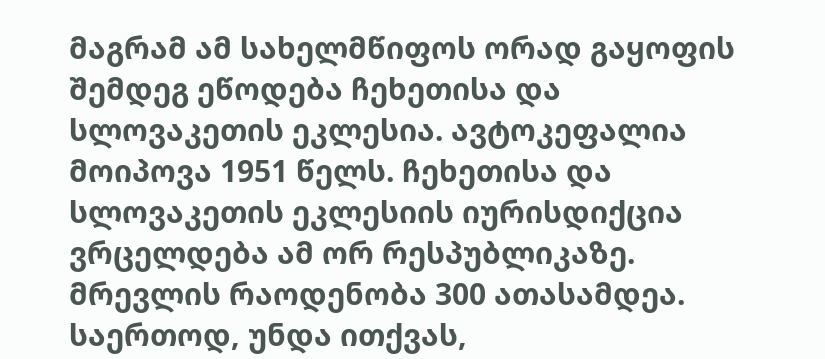მაგრამ ამ სახელმწიფოს ორად გაყოფის შემდეგ ეწოდება ჩეხეთისა და სლოვაკეთის ეკლესია. ავტოკეფალია მოიპოვა 1951 წელს. ჩეხეთისა და სლოვაკეთის ეკლესიის იურისდიქცია ვრცელდება ამ ორ რესპუბლიკაზე. მრევლის რაოდენობა 300 ათასამდეა. საერთოდ, უნდა ითქვას,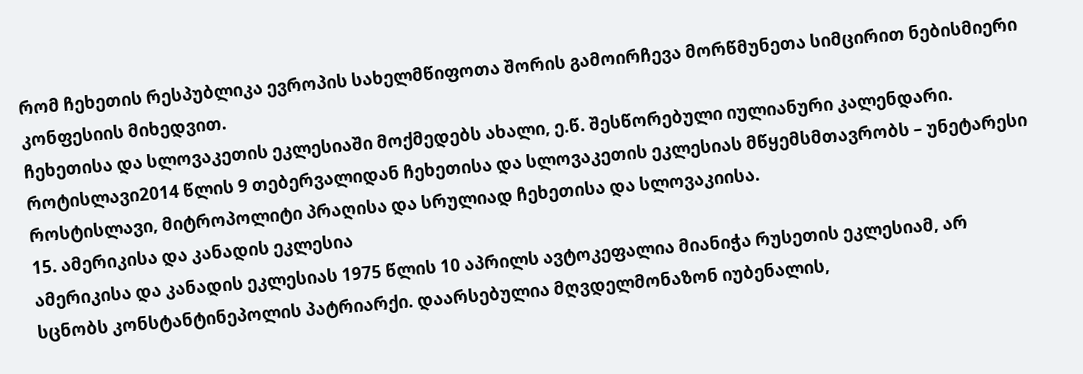რომ ჩეხეთის რესპუბლიკა ევროპის სახელმწიფოთა შორის გამოირჩევა მორწმუნეთა სიმცირით ნებისმიერი კონფესიის მიხედვით.
ჩეხეთისა და სლოვაკეთის ეკლესიაში მოქმედებს ახალი, ე.წ. შესწორებული იულიანური კალენდარი.
როტისლავი2014 წლის 9 თებერვალიდან ჩეხეთისა და სლოვაკეთის ეკლესიას მწყემსმთავრობს – უნეტარესი როსტისლავი, მიტროპოლიტი პრაღისა და სრულიად ჩეხეთისა და სლოვაკიისა.
15. ამერიკისა და კანადის ეკლესია
ამერიკისა და კანადის ეკლესიას 1975 წლის 10 აპრილს ავტოკეფალია მიანიჭა რუსეთის ეკლესიამ, არ სცნობს კონსტანტინეპოლის პატრიარქი. დაარსებულია მღვდელმონაზონ იუბენალის,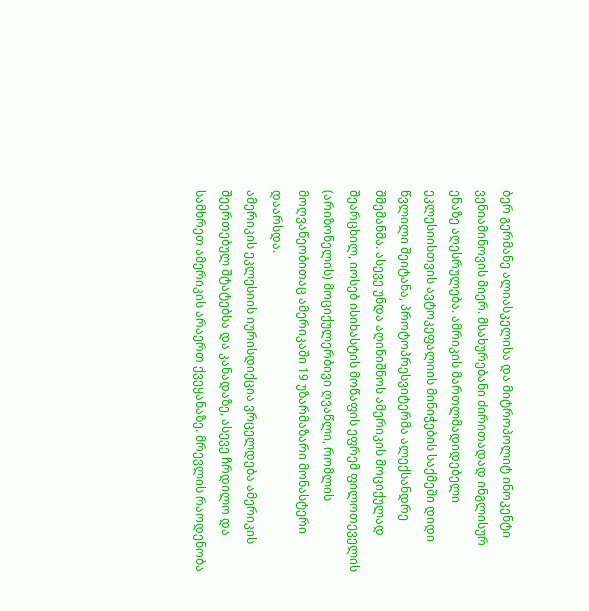ბერ გერმანე ალიასკელისა და მიტროპოლიტ ინოკენტი ვენიამინოვის მიერ. მსახურებანი ძირითადად ინგლისურ ენაზე აღესრულება. ამრიკის მართლმადიდებელი ეკლესიისთვის ავტოკეფალიის მინიჭების საქმეში დიდი წვლილი შეიტანა, პროტოპრესვიტერმა ალექსანდრე შმემანმა. ასევე უნდა აღინიშნოს ამერიკის მოციქულად შეარცხილ, იოსებ ისიხასტის მოწაფის ეფრემ ფილოთეველის (არიზონელის) მოციქულერბივი ღვაწლი, რომლის მოღვაწეობითაც ამერიკაში 19 უზარმაზარი მონასტერი დაარსდა.
ამერიკის ეკლესიის იურისდიქცია ვრცელდება ამერიკის შეერთებულ შტატებსა და კანადაზე, ასევე ჩრდილო და სამხრეთ ამერიკის არაერთ ქვეყანაზე. მრევლის რაოდენობა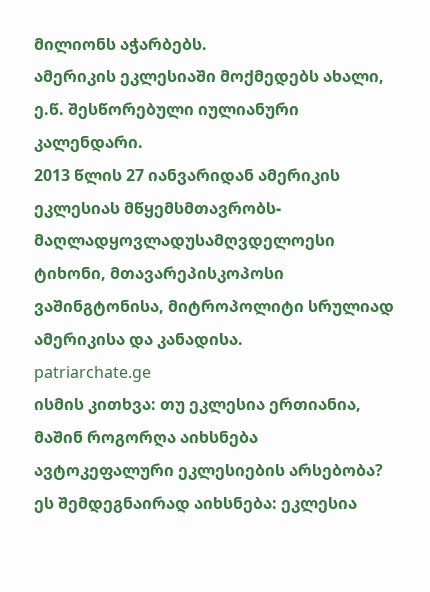მილიონს აჭარბებს.
ამერიკის ეკლესიაში მოქმედებს ახალი, ე.წ. შესწორებული იულიანური კალენდარი.
2013 წლის 27 იანვარიდან ამერიკის ეკლესიას მწყემსმთავრობს-მაღლადყოვლადუსამღვდელოესი ტიხონი, მთავარეპისკოპოსი ვაშინგტონისა, მიტროპოლიტი სრულიად ამერიკისა და კანადისა.
patriarchate.ge
ისმის კითხვა: თუ ეკლესია ერთიანია, მაშინ როგორღა აიხსნება ავტოკეფალური ეკლესიების არსებობა? ეს შემდეგნაირად აიხსნება: ეკლესია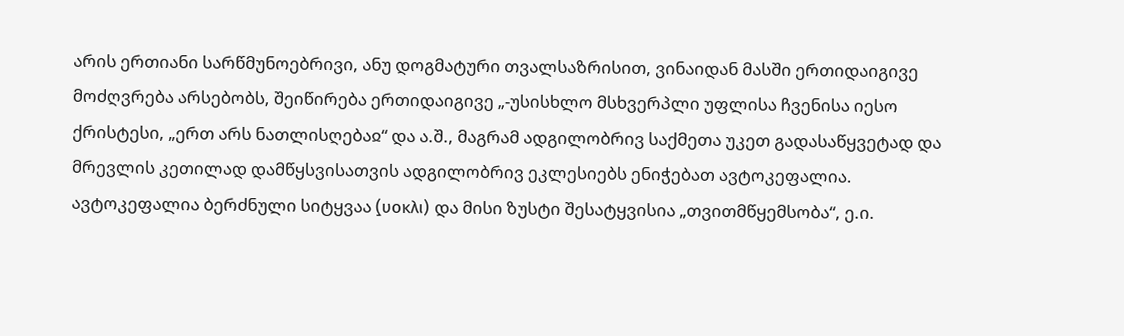არის ერთიანი სარწმუნოებრივი, ანუ დოგმატური თვალსაზრისით, ვინაიდან მასში ერთიდაიგივე მოძღვრება არსებობს, შეიწირება ერთიდაიგივე „-უსისხლო მსხვერპლი უფლისა ჩვენისა იესო ქრისტესი, „ერთ არს ნათლისღებაჲ“ და ა.შ., მაგრამ ადგილობრივ საქმეთა უკეთ გადასაწყვეტად და მრევლის კეთილად დამწყსვისათვის ადგილობრივ ეკლესიებს ენიჭებათ ავტოკეფალია. ავტოკეფალია ბერძნული სიტყვაა (̠υοκλι) და მისი ზუსტი შესატყვისია „თვითმწყემსობა“, ე.ი.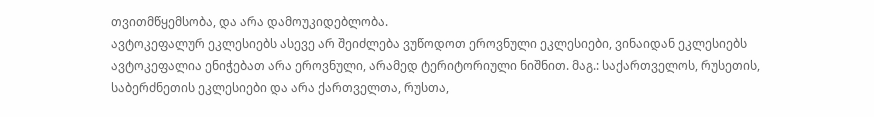თვითმწყემსობა, და არა დამოუკიდებლობა.
ავტოკეფალურ ეკლესიებს ასევე არ შეიძლება ვუწოდოთ ეროვნული ეკლესიები, ვინაიდან ეკლესიებს ავტოკეფალია ენიჭებათ არა ეროვნული, არამედ ტერიტორიული ნიშნით. მაგ.: საქართველოს, რუსეთის, საბერძნეთის ეკლესიები და არა ქართველთა, რუსთა,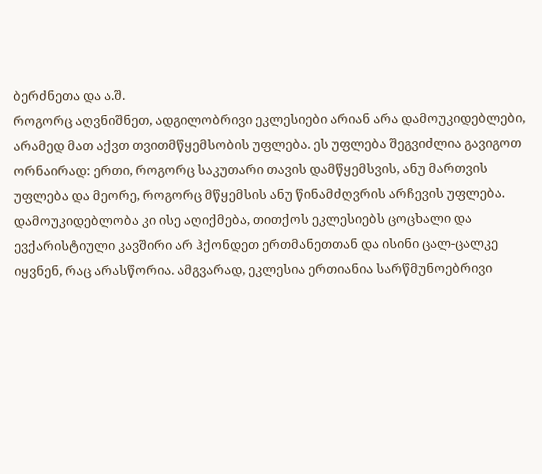ბერძნეთა და ა.შ.
როგორც აღვნიშნეთ, ადგილობრივი ეკლესიები არიან არა დამოუკიდებლები, არამედ მათ აქვთ თვითმწყემსობის უფლება. ეს უფლება შეგვიძლია გავიგოთ ორნაირად: ერთი, როგორც საკუთარი თავის დამწყემსვის, ანუ მართვის უფლება და მეორე, როგორც მწყემსის ანუ წინამძღვრის არჩევის უფლება. დამოუკიდებლობა კი ისე აღიქმება, თითქოს ეკლესიებს ცოცხალი და ევქარისტიული კავშირი არ ჰქონდეთ ერთმანეთთან და ისინი ცალ-ცალკე იყვნენ, რაც არასწორია. ამგვარად, ეკლესია ერთიანია სარწმუნოებრივი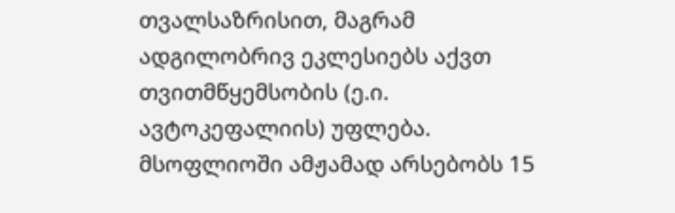თვალსაზრისით, მაგრამ ადგილობრივ ეკლესიებს აქვთ თვითმწყემსობის (ე.ი. ავტოკეფალიის) უფლება.
მსოფლიოში ამჟამად არსებობს 15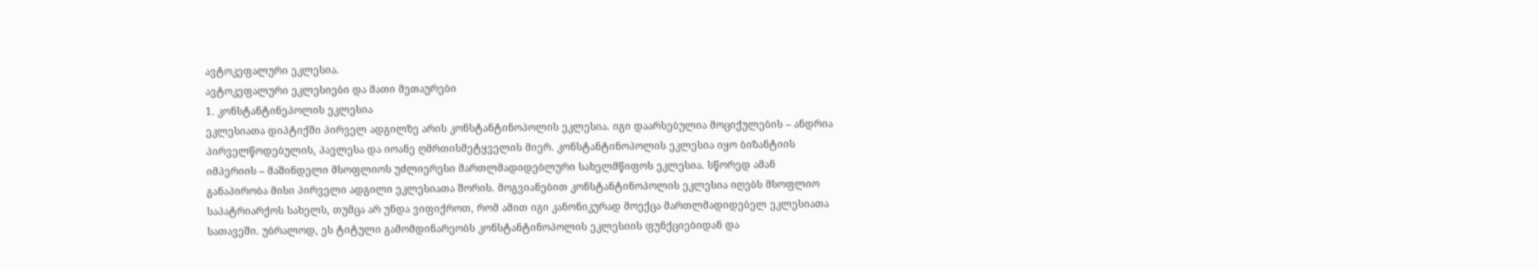ავტოკეფალური ეკლესია.
ავტოკეფალური ეკლესიები და მათი მეთაურები
1. კონსტანტინეპოლის ეკლესია
ეკლესიათა დიპტიქში პირველ ადგილზე არის კონსტანტინოპოლის ეკლესია. იგი დაარსებულია მოციქულების – ანდრია პირველწოდებულის, პავლესა და იოანე ღმრთისმეტყველის მიერ. კონსტანტინოპოლის ეკლესია იყო ბიზანტიის იმპერიის – მაშინდელი მსოფლიოს უძლიერესი მართლმადიდებლური სახელმწიფოს ეკლესია. სწორედ ამან განაპირობა მისი პირველი ადგილი ეკლესიათა შორის. მოგვიანებით კონსტანტინოპოლის ეკლესია იღებს მსოფლიო საპატრიარქოს სახელს, თუმცა არ უნდა ვიფიქროთ, რომ ამით იგი კანონიკურად მოექცა მართლმადიდებელ ეკლესიათა სათავეში. უბრალოდ, ეს ტიტული გამომდინარეობს კონსტანტინოპოლის ეკლესიის ფუნქციებიდან და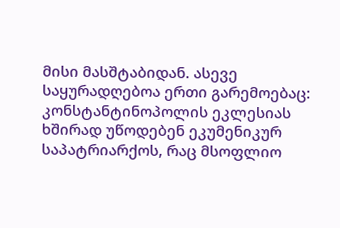მისი მასშტაბიდან. ასევე საყურადღებოა ერთი გარემოებაც: კონსტანტინოპოლის ეკლესიას ხშირად უწოდებენ ეკუმენიკურ საპატრიარქოს, რაც მსოფლიო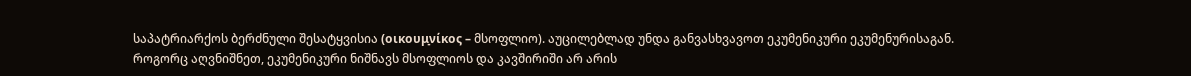საპატრიარქოს ბერძნული შესატყვისია (οικουμ̠νίκος – მსოფლიო). აუცილებლად უნდა განვასხვავოთ ეკუმენიკური ეკუმენურისაგან. როგორც აღვნიშნეთ, ეკუმენიკური ნიშნავს მსოფლიოს და კავშირიში არ არის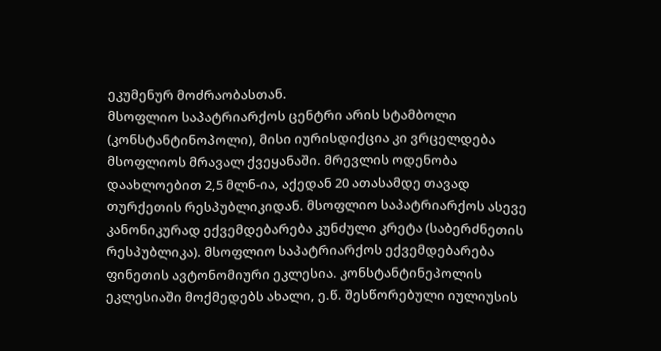ეკუმენურ მოძრაობასთან.
მსოფლიო საპატრიარქოს ცენტრი არის სტამბოლი (კონსტანტინოპოლი), მისი იურისდიქცია კი ვრცელდება მსოფლიოს მრავალ ქვეყანაში. მრევლის ოდენობა დაახლოებით 2,5 მლნ-ია, აქედან 20 ათასამდე თავად თურქეთის რესპუბლიკიდან. მსოფლიო საპატრიარქოს ასევე კანონიკურად ექვემდებარება კუნძული კრეტა (საბერძნეთის რესპუბლიკა). მსოფლიო საპატრიარქოს ექვემდებარება ფინეთის ავტონომიური ეკლესია. კონსტანტინეპოლის ეკლესიაში მოქმედებს ახალი, ე.წ. შესწორებული იულიუსის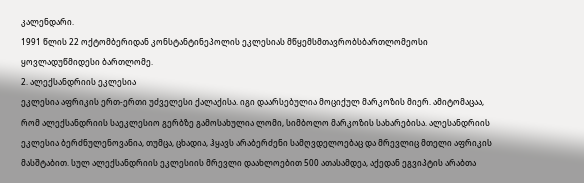კალენდარი.
1991 წლის 22 ოქტომბერიდან კონსტანტინეპოლის ეკლესიას მწყემსმთავრობსბართლომეოსი ყოვლადუწმიდესი ბართლომე.
2. ალექსანდრიის ეკლესია
ეკლესია აფრიკის ერთ-ერთი უძველესი ქალაქისა. იგი დაარსებულია მოციქულ მარკოზის მიერ. ამიტომაცაა, რომ ალექსანდრიის საეკლესიო გერბზე გამოსახულია ლომი, სიმბოლო მარკოზის სახარებისა. ალესანდრიის ეკლესია ბერძნულენოვანია, თუმცა, ცხადია, ჰყავს არაბერძენი სამღვდელოებაც და მრევლიც მთელი აფრიკის მასშტაბით. სულ ალექსანდრიის ეკლესიის მრევლი დაახლოებით 500 ათასამდეა, აქედან ეგვიპტის არაბთა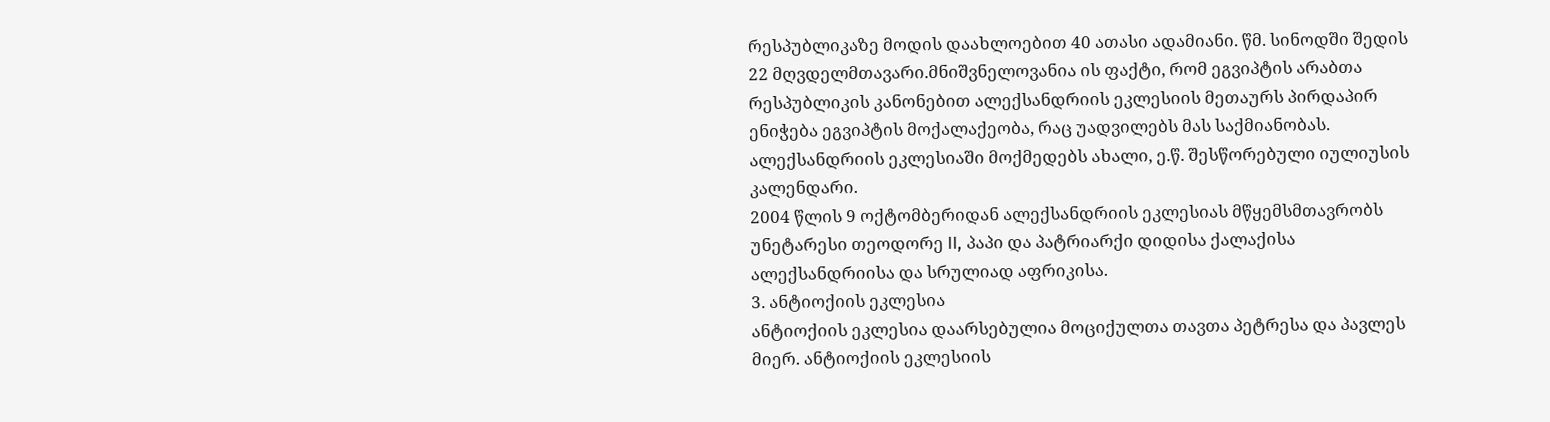რესპუბლიკაზე მოდის დაახლოებით 40 ათასი ადამიანი. წმ. სინოდში შედის 22 მღვდელმთავარი.მნიშვნელოვანია ის ფაქტი, რომ ეგვიპტის არაბთა რესპუბლიკის კანონებით ალექსანდრიის ეკლესიის მეთაურს პირდაპირ ენიჭება ეგვიპტის მოქალაქეობა, რაც უადვილებს მას საქმიანობას. ალექსანდრიის ეკლესიაში მოქმედებს ახალი, ე.წ. შესწორებული იულიუსის კალენდარი.
2004 წლის 9 ოქტომბერიდან ალექსანდრიის ეკლესიას მწყემსმთავრობს უნეტარესი თეოდორე II, პაპი და პატრიარქი დიდისა ქალაქისა ალექსანდრიისა და სრულიად აფრიკისა.
3. ანტიოქიის ეკლესია
ანტიოქიის ეკლესია დაარსებულია მოციქულთა თავთა პეტრესა და პავლეს მიერ. ანტიოქიის ეკლესიის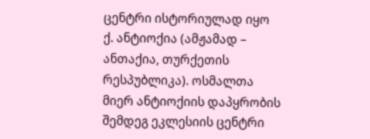ცენტრი ისტორიულად იყო ქ. ანტიოქია (ამჟამად – ანთაქია, თურქეთის რესპუბლიკა). ოსმალთა მიერ ანტიოქიის დაპყრობის შემდეგ ეკლესიის ცენტრი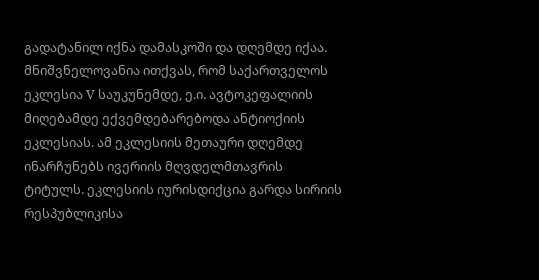გადატანილ იქნა დამასკოში და დღემდე იქაა. მნიშვნელოვანია ითქვას, რომ საქართველოს ეკლესია V საუკუნემდე, ე.ი. ავტოკეფალიის მიღებამდე ექვემდებარებოდა ანტიოქიის ეკლესიას. ამ ეკლესიის მეთაური დღემდე ინარჩუნებს ივერიის მღვდელმთავრის ტიტულს. ეკლესიის იურისდიქცია გარდა სირიის რესპუბლიკისა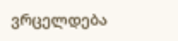ვრცელდება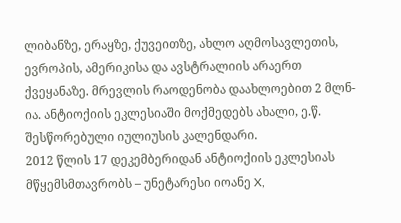ლიბანზე, ერაყზე, ქუვეითზე, ახლო აღმოსავლეთის, ევროპის, ამერიკისა და ავსტრალიის არაერთ ქვეყანაზე. მრევლის რაოდენობა დაახლოებით 2 მლნ-ია. ანტიოქიის ეკლესიაში მოქმედებს ახალი, ე.წ. შესწორებული იულიუსის კალენდარი.
2012 წლის 17 დეკემბერიდან ანტიოქიის ეკლესიას მწყემსმთავრობს – უნეტარესი იოანე X,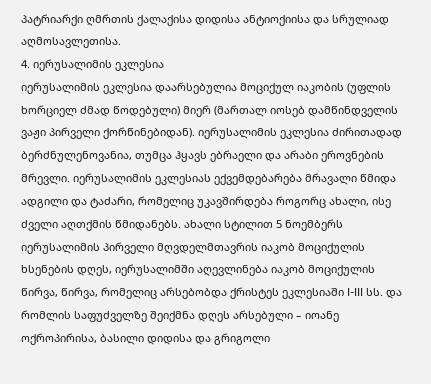პატრიარქი ღმრთის ქალაქისა დიდისა ანტიოქიისა და სრულიად აღმოსავლეთისა.
4. იერუსალიმის ეკლესია
იერუსალიმის ეკლესია დაარსებულია მოციქულ იაკობის (უფლის ხორციელ ძმად წოდებული) მიერ (მართალ იოსებ დამწინდველის ვაჟი პირველი ქორწინებიდან). იერუსალიმის ეკლესია ძირითადად ბერძნულენოვანია, თუმცა ჰყავს ებრაელი და არაბი ეროვნების მრევლი. იერუსალიმის ეკლესიას ექვემდებარება მრავალი წმიდა ადგილი და ტაძარი, რომელიც უკავშირდება როგორც ახალი, ისე ძველი აღთქმის წმიდანებს. ახალი სტილით 5 ნოემბერს იერუსალიმის პირველი მღვდელმთავრის იაკობ მოციქულის ხსენების დღეს, იერუსალიმში აღევლინება იაკობ მოციქულის წირვა, წირვა, რომელიც არსებობდა ქრისტეს ეკლესიაში I-III სს. და რომლის საფუძველზე შეიქმნა დღეს არსებული – იოანე ოქროპირისა, ბასილი დიდისა და გრიგოლი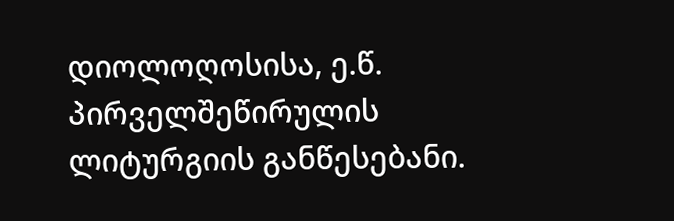დიოლოღოსისა, ე.წ. პირველშეწირულის ლიტურგიის განწესებანი.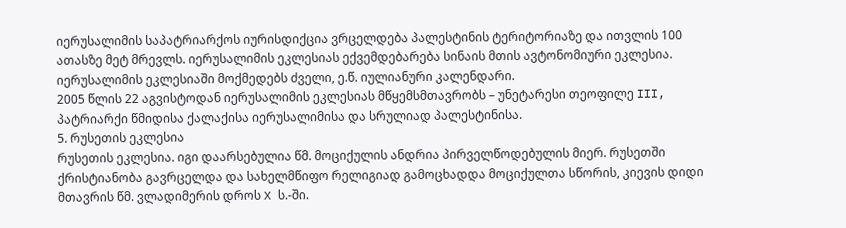იერუსალიმის საპატრიარქოს იურისდიქცია ვრცელდება პალესტინის ტერიტორიაზე და ითვლის 100 ათასზე მეტ მრევლს. იერუსალიმის ეკლესიას ექვემდებარება სინაის მთის ავტონომიური ეკლესია. იერუსალიმის ეკლესიაში მოქმედებს ძველი, ე.წ. იულიანური კალენდარი.
2005 წლის 22 აგვისტოდან იერუსალიმის ეკლესიას მწყემსმთავრობს – უნეტარესი თეოფილე III, პატრიარქი წმიდისა ქალაქისა იერუსალიმისა და სრულიად პალესტინისა.
5. რუსეთის ეკლესია
რუსეთის ეკლესია. იგი დაარსებულია წმ. მოციქულის ანდრია პირველწოდებულის მიერ. რუსეთში ქრისტიანობა გავრცელდა და სახელმწიფო რელიგიად გამოცხადდა მოციქულთა სწორის, კიევის დიდი მთავრის წმ. ვლადიმერის დროს X ს.-ში.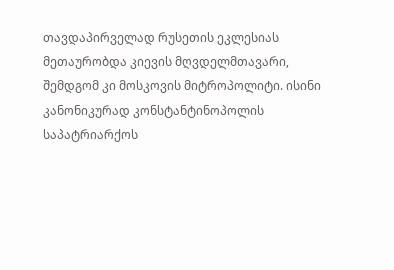თავდაპირველად რუსეთის ეკლესიას მეთაურობდა კიევის მღვდელმთავარი, შემდგომ კი მოსკოვის მიტროპოლიტი. ისინი კანონიკურად კონსტანტინოპოლის საპატრიარქოს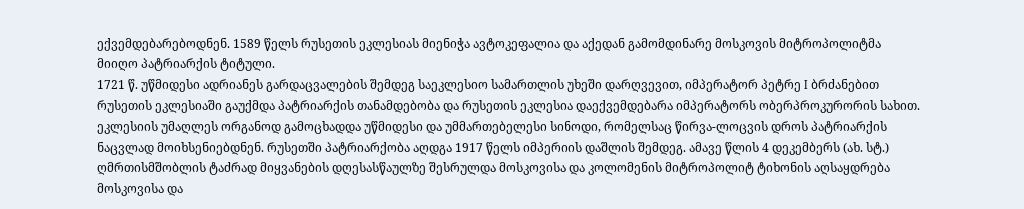ექვემდებარებოდნენ. 1589 წელს რუსეთის ეკლესიას მიენიჭა ავტოკეფალია და აქედან გამომდინარე მოსკოვის მიტროპოლიტმა მიიღო პატრიარქის ტიტული.
1721 წ. უწმიდესი ადრიანეს გარდაცვალების შემდეგ საეკლესიო სამართლის უხეში დარღვევით, იმპერატორ პეტრე I ბრძანებით რუსეთის ეკლესიაში გაუქმდა პატრიარქის თანამდებობა და რუსეთის ეკლესია დაექვემდებარა იმპერატორს ობერპროკურორის სახით. ეკლესიის უმაღლეს ორგანოდ გამოცხადდა უწმიდესი და უმმართებელესი სინოდი, რომელსაც წირვა-ლოცვის დროს პატრიარქის ნაცვლად მოიხსენიებდნენ. რუსეთში პატრიარქობა აღდგა 1917 წელს იმპერიის დაშლის შემდეგ. ამავე წლის 4 დეკემბერს (ახ. სტ.) ღმრთისმშობლის ტაძრად მიყვანების დღესასწაულზე შესრულდა მოსკოვისა და კოლომენის მიტროპოლიტ ტიხონის აღსაყდრება მოსკოვისა და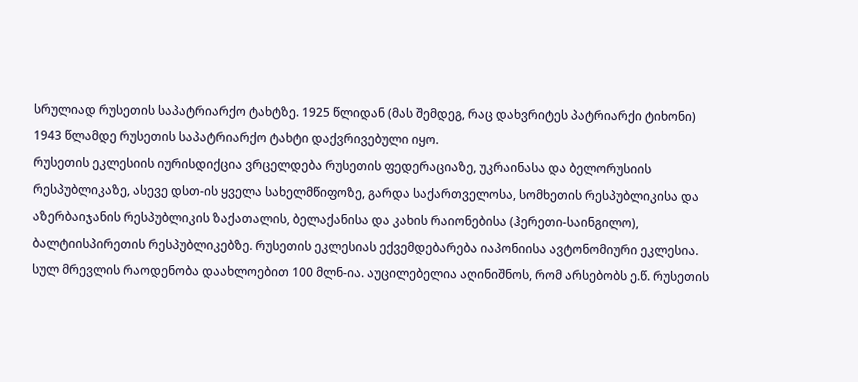სრულიად რუსეთის საპატრიარქო ტახტზე. 1925 წლიდან (მას შემდეგ, რაც დახვრიტეს პატრიარქი ტიხონი) 1943 წლამდე რუსეთის საპატრიარქო ტახტი დაქვრივებული იყო.
რუსეთის ეკლესიის იურისდიქცია ვრცელდება რუსეთის ფედერაციაზე, უკრაინასა და ბელორუსიის რესპუბლიკაზე, ასევე დსთ-ის ყველა სახელმწიფოზე, გარდა საქართველოსა, სომხეთის რესპუბლიკისა და აზერბაიჯანის რესპუბლიკის ზაქათალის, ბელაქანისა და კახის რაიონებისა (ჰერეთი-საინგილო), ბალტიისპირეთის რესპუბლიკებზე. რუსეთის ეკლესიას ექვემდებარება იაპონიისა ავტონომიური ეკლესია. სულ მრევლის რაოდენობა დაახლოებით 100 მლნ-ია. აუცილებელია აღინიშნოს, რომ არსებობს ე.წ. რუსეთის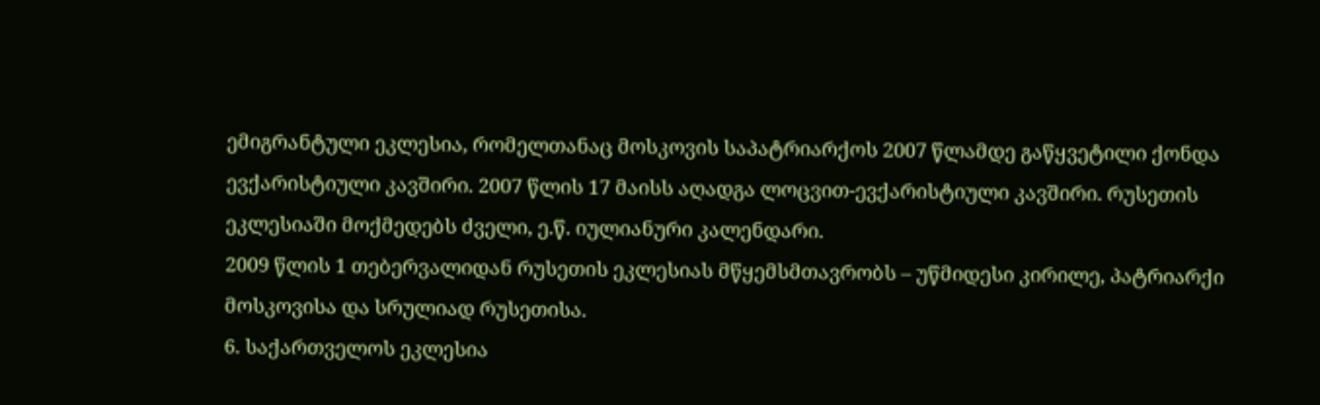ემიგრანტული ეკლესია, რომელთანაც მოსკოვის საპატრიარქოს 2007 წლამდე გაწყვეტილი ქონდა ევქარისტიული კავშირი. 2007 წლის 17 მაისს აღადგა ლოცვით-ევქარისტიული კავშირი. რუსეთის ეკლესიაში მოქმედებს ძველი, ე.წ. იულიანური კალენდარი.
2009 წლის 1 თებერვალიდან რუსეთის ეკლესიას მწყემსმთავრობს – უწმიდესი კირილე, პატრიარქი მოსკოვისა და სრულიად რუსეთისა.
6. საქართველოს ეკლესია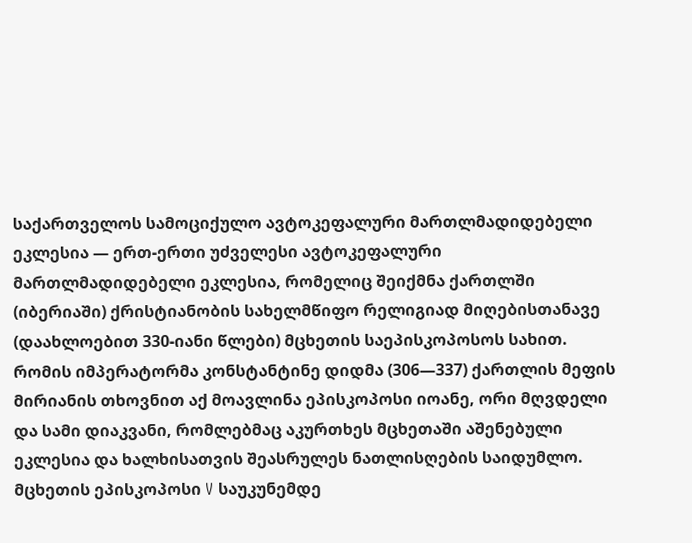საქართველოს სამოციქულო ავტოკეფალური მართლმადიდებელი ეკლესია — ერთ-ერთი უძველესი ავტოკეფალური მართლმადიდებელი ეკლესია, რომელიც შეიქმნა ქართლში (იბერიაში) ქრისტიანობის სახელმწიფო რელიგიად მიღებისთანავე (დაახლოებით 330-იანი წლები) მცხეთის საეპისკოპოსოს სახით. რომის იმპერატორმა კონსტანტინე დიდმა (306—337) ქართლის მეფის მირიანის თხოვნით აქ მოავლინა ეპისკოპოსი იოანე, ორი მღვდელი და სამი დიაკვანი, რომლებმაც აკურთხეს მცხეთაში აშენებული ეკლესია და ხალხისათვის შეასრულეს ნათლისღების საიდუმლო. მცხეთის ეპისკოპოსი V საუკუნემდე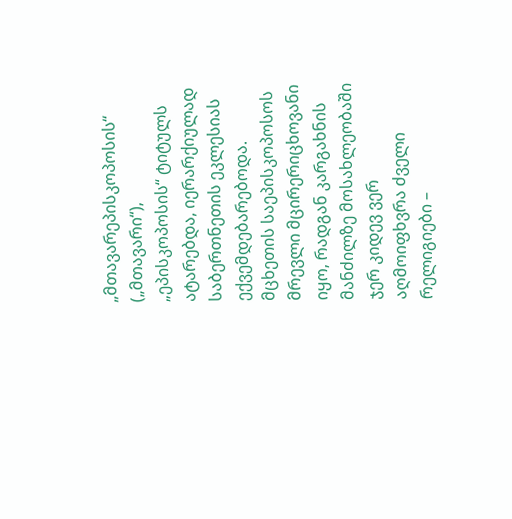„მთავარეპისკოპოსის“ („მთავარი“), „ეპისკოპოსის“ ტიტულს ატარებდა, იერარქიულად საბერთნეთის ეკლესიას ექვემდებარებოდა. მცხეთის საეპისკოპოსოს მრევლი მცირერიცხოვანი იყო, რადგან კარგახნის მანძილზე მოსახლეობაში ჯერ კიდევ ვერ აღმოიფხვრა ძველი რელიგიები –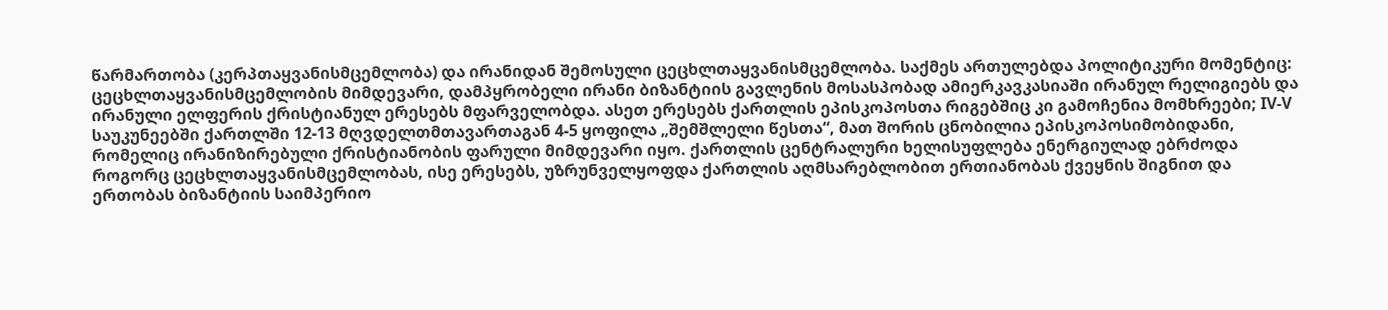წარმართობა (კერპთაყვანისმცემლობა) და ირანიდან შემოსული ცეცხლთაყვანისმცემლობა. საქმეს ართულებდა პოლიტიკური მომენტიც: ცეცხლთაყვანისმცემლობის მიმდევარი, დამპყრობელი ირანი ბიზანტიის გავლენის მოსასპობად ამიერკავკასიაში ირანულ რელიგიებს და ირანული ელფერის ქრისტიანულ ერესებს მფარველობდა. ასეთ ერესებს ქართლის ეპისკოპოსთა რიგებშიც კი გამოჩენია მომხრეები; IV-V საუკუნეებში ქართლში 12-13 მღვდელთმთავართაგან 4-5 ყოფილა „შემშლელი წესთა“, მათ შორის ცნობილია ეპისკოპოსიმობიდანი, რომელიც ირანიზირებული ქრისტიანობის ფარული მიმდევარი იყო. ქართლის ცენტრალური ხელისუფლება ენერგიულად ებრძოდა როგორც ცეცხლთაყვანისმცემლობას, ისე ერესებს, უზრუნველყოფდა ქართლის აღმსარებლობით ერთიანობას ქვეყნის შიგნით და ერთობას ბიზანტიის საიმპერიო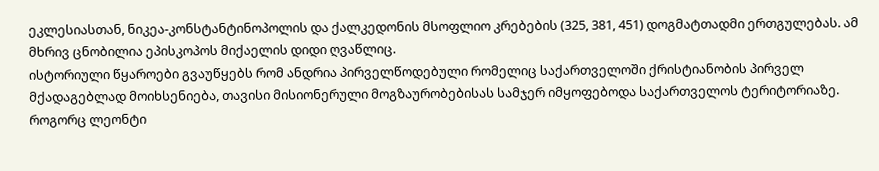ეკლესიასთან, ნიკეა-კონსტანტინოპოლის და ქალკედონის მსოფლიო კრებების (325, 381, 451) დოგმატთადმი ერთგულებას. ამ მხრივ ცნობილია ეპისკოპოს მიქაელის დიდი ღვაწლიც.
ისტორიული წყაროები გვაუწყებს რომ ანდრია პირველწოდებული რომელიც საქართველოში ქრისტიანობის პირველ მქადაგებლად მოიხსენიება, თავისი მისიონერული მოგზაურობებისას სამჯერ იმყოფებოდა საქართველოს ტერიტორიაზე. როგორც ლეონტი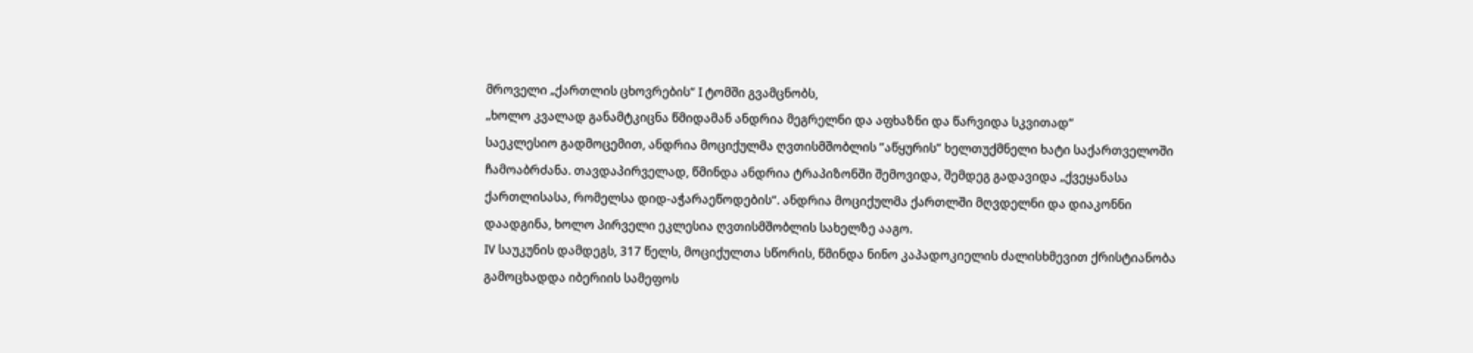მროველი „ქართლის ცხოვრების“ I ტომში გვამცნობს,
„ხოლო კვალად განამტკიცნა წმიდამან ანდრია მეგრელნი და აფხაზნი და წარვიდა სკვითად“
საეკლესიო გადმოცემით, ანდრია მოციქულმა ღვთისმშობლის ”აწყურის” ხელთუქმნელი ხატი საქართველოში ჩამოაბრძანა. თავდაპირველად, წმინდა ანდრია ტრაპიზონში შემოვიდა, შემდეგ გადავიდა „ქვეყანასა ქართლისასა, რომელსა დიდ-აჭარაეწოდების“. ანდრია მოციქულმა ქართლში მღვდელნი და დიაკონნი დაადგინა, ხოლო პირველი ეკლესია ღვთისმშობლის სახელზე ააგო.
IV საუკუნის დამდეგს, 317 წელს, მოციქულთა სწორის, წმინდა ნინო კაპადოკიელის ძალისხმევით ქრისტიანობა გამოცხადდა იბერიის სამეფოს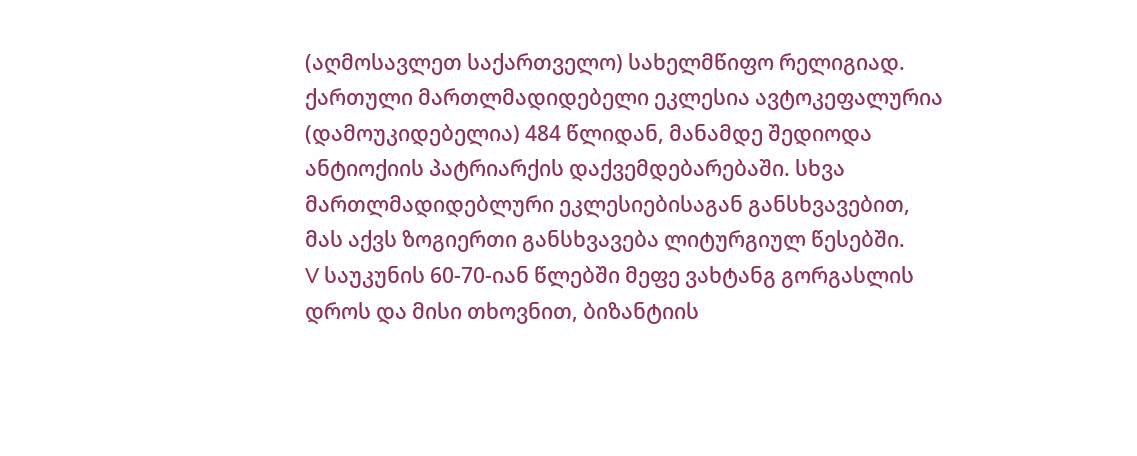(აღმოსავლეთ საქართველო) სახელმწიფო რელიგიად. ქართული მართლმადიდებელი ეკლესია ავტოკეფალურია (დამოუკიდებელია) 484 წლიდან, მანამდე შედიოდა ანტიოქიის პატრიარქის დაქვემდებარებაში. სხვა მართლმადიდებლური ეკლესიებისაგან განსხვავებით, მას აქვს ზოგიერთი განსხვავება ლიტურგიულ წესებში.
V საუკუნის 60-70-იან წლებში მეფე ვახტანგ გორგასლის დროს და მისი თხოვნით, ბიზანტიის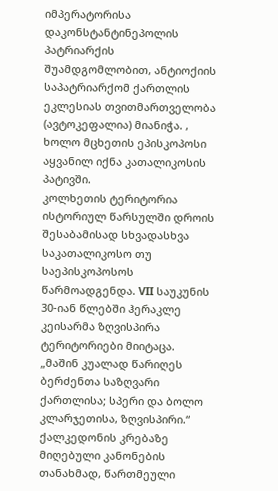იმპერატორისა დაკონსტანტინეპოლის პატრიარქის შუამდგომლობით, ანტიოქიის საპატრიარქომ ქართლის ეკლესიას თვითმართველობა (ავტოკეფალია) მიანიჭა. , ხოლო მცხეთის ეპისკოპოსი აყვანილ იქნა კათალიკოსის პატივში.
კოლხეთის ტერიტორია ისტორიულ წარსულში დროის შესაბამისად სხვადასხვა საკათალიკოსო თუ საეპისკოპოსოს წარმოადგენდა. VII საუკუნის 30-იან წლებში ჰერაკლე კეისარმა ზღვისპირა ტერიტორიები მიიტაცა.
„მაშინ კუალად წარიღეს ბერძენთა საზღვარი ქართლისა; სპერი და ბოლო კლარჯეთისა, ზღვისპირი.“
ქალკედონის კრებაზე მიღებული კანონების თანახმად, წართმეული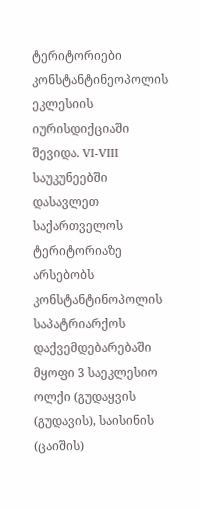ტერიტორიები კონსტანტინეოპოლის ეკლესიის იურისდიქციაში შევიდა. VI-VIII საუკუნეებში დასავლეთ საქართველოს ტერიტორიაზე არსებობს კონსტანტინოპოლის საპატრიარქოს დაქვემდებარებაში მყოფი 3 საეკლესიო ოლქი (გუდაყვის (გუდავის), საისინის (ცაიშის)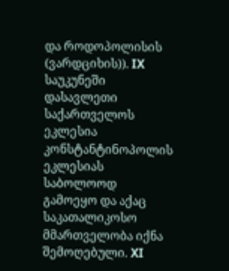და როდოპოლისის (ვარდციხის)). IX საუკუნეში დასავლეთი საქართველოს ეკლესია კონსტანტინოპოლის ეკლესიას საბოლოოდ გამოეყო და აქაც საკათალიკოსო მმართველობა იქნა შემოღებული. XI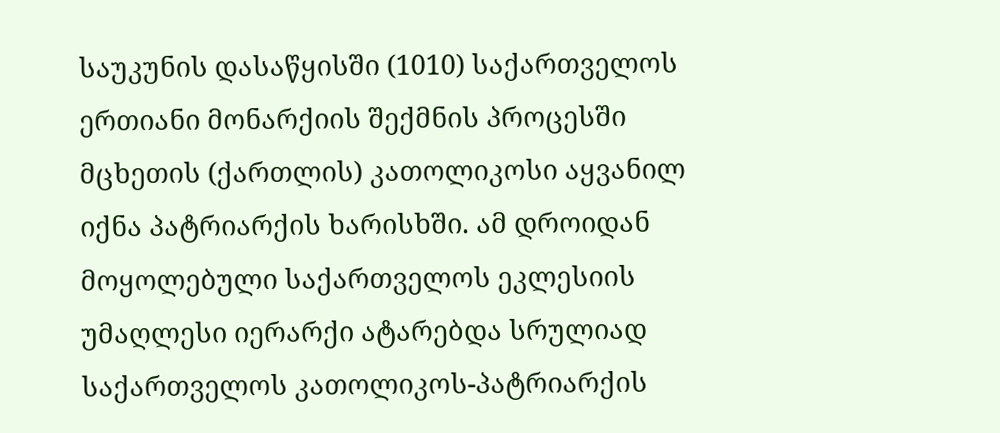საუკუნის დასაწყისში (1010) საქართველოს ერთიანი მონარქიის შექმნის პროცესში მცხეთის (ქართლის) კათოლიკოსი აყვანილ იქნა პატრიარქის ხარისხში. ამ დროიდან მოყოლებული საქართველოს ეკლესიის უმაღლესი იერარქი ატარებდა სრულიად საქართველოს კათოლიკოს-პატრიარქის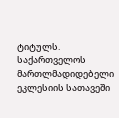ტიტულს.
საქართველოს მართლმადიდებელი ეკლესიის სათავეში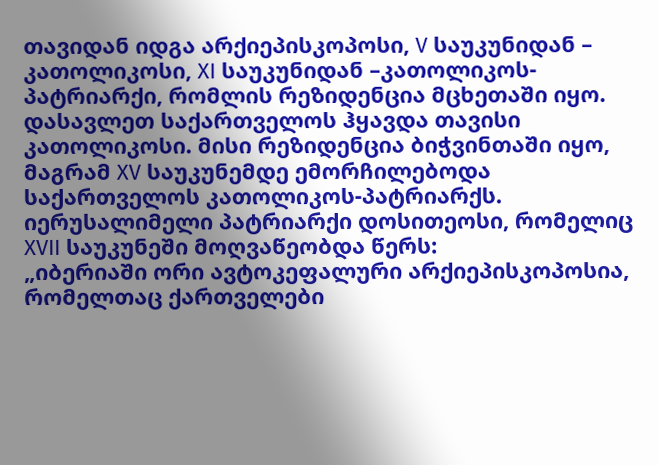თავიდან იდგა არქიეპისკოპოსი, V საუკუნიდან – კათოლიკოსი, XI საუკუნიდან –კათოლიკოს-პატრიარქი, რომლის რეზიდენცია მცხეთაში იყო. დასავლეთ საქართველოს ჰყავდა თავისი კათოლიკოსი. მისი რეზიდენცია ბიჭვინთაში იყო, მაგრამ XV საუკუნემდე ემორჩილებოდა საქართველოს კათოლიკოს-პატრიარქს.
იერუსალიმელი პატრიარქი დოსითეოსი, რომელიც XVII საუკუნეში მოღვაწეობდა წერს:
„იბერიაში ორი ავტოკეფალური არქიეპისკოპოსია, რომელთაც ქართველები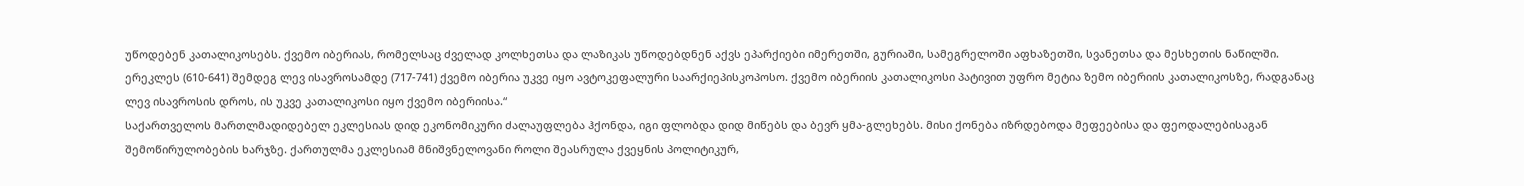უწოდებენ კათალიკოსებს. ქვემო იბერიას, რომელსაც ძველად კოლხეთსა და ლაზიკას უწოდებდნენ აქვს ეპარქიები იმერეთში, გურიაში, სამეგრელოში აფხაზეთში, სვანეთსა და მესხეთის ნაწილში. ერეკლეს (610-641) შემდეგ ლევ ისავროსამდე (717-741) ქვემო იბერია უკვე იყო ავტოკეფალური საარქიეპისკოპოსო. ქვემო იბერიის კათალიკოსი პატივით უფრო მეტია ზემო იბერიის კათალიკოსზე, რადგანაც ლევ ისავროსის დროს, ის უკვე კათალიკოსი იყო ქვემო იბერიისა.“
საქართველოს მართლმადიდებელ ეკლესიას დიდ ეკონომიკური ძალაუფლება ჰქონდა, იგი ფლობდა დიდ მიწებს და ბევრ ყმა-გლეხებს. მისი ქონება იზრდებოდა მეფეებისა და ფეოდალებისაგან შემოწირულობების ხარჯზე. ქართულმა ეკლესიამ მნიშვნელოვანი როლი შეასრულა ქვეყნის პოლიტიკურ,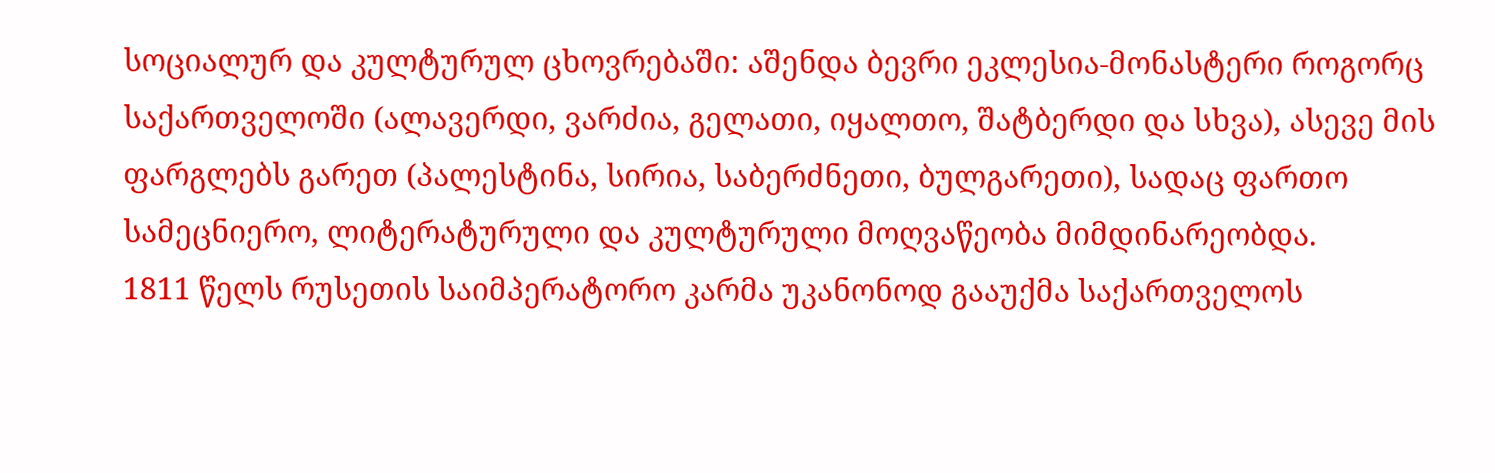სოციალურ და კულტურულ ცხოვრებაში: აშენდა ბევრი ეკლესია-მონასტერი როგორც საქართველოში (ალავერდი, ვარძია, გელათი, იყალთო, შატბერდი და სხვა), ასევე მის ფარგლებს გარეთ (პალესტინა, სირია, საბერძნეთი, ბულგარეთი), სადაც ფართო სამეცნიერო, ლიტერატურული და კულტურული მოღვაწეობა მიმდინარეობდა.
1811 წელს რუსეთის საიმპერატორო კარმა უკანონოდ გააუქმა საქართველოს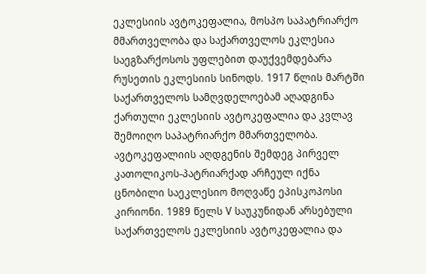ეკლესიის ავტოკეფალია, მოსპო საპატრიარქო მმართველობა და საქართველოს ეკლესია საეგზარქოსოს უფლებით დაუქვემდებარა რუსეთის ეკლესიის სინოდს. 1917 წლის მარტში საქართველოს სამღვდელოებამ აღადგინა ქართული ეკლესიის ავტოკეფალია და კვლავ შემოიღო საპატრიარქო მმართველობა.
ავტოკეფალიის აღდგენის შემდეგ პირველ კათოლიკოს-პატრიარქად არჩეულ იქნა ცნობილი საეკლესიო მოღვაწე ეპისკოპოსი კირიონი. 1989 წელს V საუკუნიდან არსებული საქართველოს ეკლესიის ავტოკეფალია და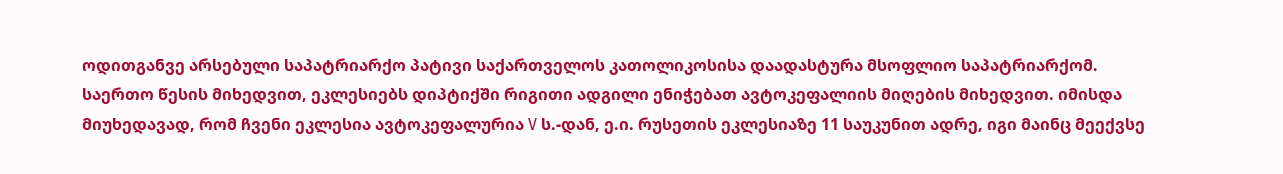ოდითგანვე არსებული საპატრიარქო პატივი საქართველოს კათოლიკოსისა დაადასტურა მსოფლიო საპატრიარქომ.
საერთო წესის მიხედვით, ეკლესიებს დიპტიქში რიგითი ადგილი ენიჭებათ ავტოკეფალიის მიღების მიხედვით. იმისდა მიუხედავად, რომ ჩვენი ეკლესია ავტოკეფალურია V ს.-დან, ე.ი. რუსეთის ეკლესიაზე 11 საუკუნით ადრე, იგი მაინც მეექვსე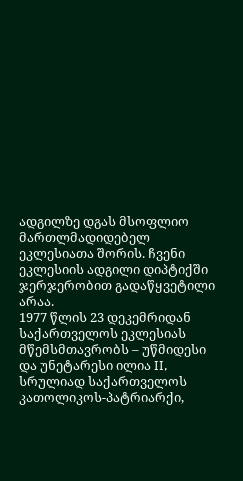ადგილზე დგას მსოფლიო მართლმადიდებელ ეკლესიათა შორის. ჩვენი ეკლესიის ადგილი დიპტიქში ჯერჯერობით გადაწყვეტილი არაა.
1977 წლის 23 დეკემრიდან საქართველოს ეკლესიას მწემსმთავრობს – უწმიდესი და უნეტარესი ილია II, სრულიად საქართველოს კათოლიკოს-პატრიარქი,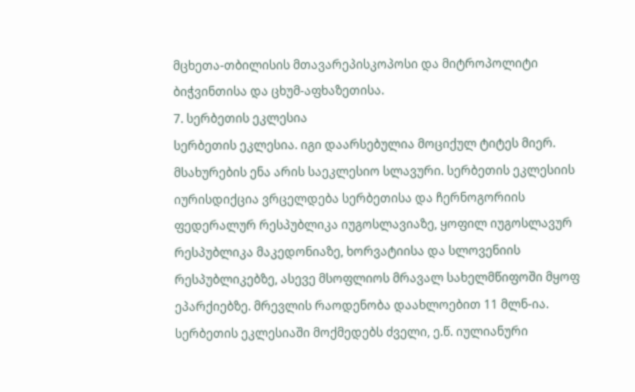მცხეთა-თბილისის მთავარეპისკოპოსი და მიტროპოლიტი ბიჭვინთისა და ცხუმ-აფხაზეთისა.
7. სერბეთის ეკლესია
სერბეთის ეკლესია. იგი დაარსებულია მოციქულ ტიტეს მიერ. მსახურების ენა არის საეკლესიო სლავური. სერბეთის ეკლესიის იურისდიქცია ვრცელდება სერბეთისა და ჩერნოგორიის ფედერალურ რესპუბლიკა იუგოსლავიაზე, ყოფილ იუგოსლავურ რესპუბლიკა მაკედონიაზე, ხორვატიისა და სლოვენიის რესპუბლიკებზე, ასევე მსოფლიოს მრავალ სახელმწიფოში მყოფ ეპარქიებზე. მრევლის რაოდენობა დაახლოებით 11 მლნ-ია. სერბეთის ეკლესიაში მოქმედებს ძველი, ე.წ. იულიანური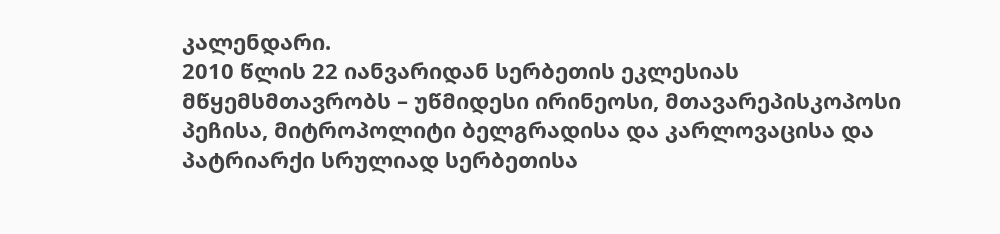კალენდარი.
2010 წლის 22 იანვარიდან სერბეთის ეკლესიას მწყემსმთავრობს – უწმიდესი ირინეოსი, მთავარეპისკოპოსი პეჩისა, მიტროპოლიტი ბელგრადისა და კარლოვაცისა და პატრიარქი სრულიად სერბეთისა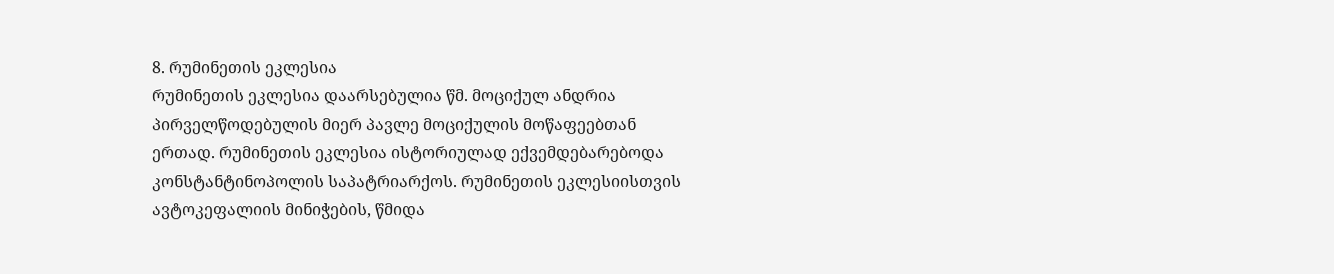8. რუმინეთის ეკლესია
რუმინეთის ეკლესია დაარსებულია წმ. მოციქულ ანდრია პირველწოდებულის მიერ პავლე მოციქულის მოწაფეებთან ერთად. რუმინეთის ეკლესია ისტორიულად ექვემდებარებოდა კონსტანტინოპოლის საპატრიარქოს. რუმინეთის ეკლესიისთვის ავტოკეფალიის მინიჭების, წმიდა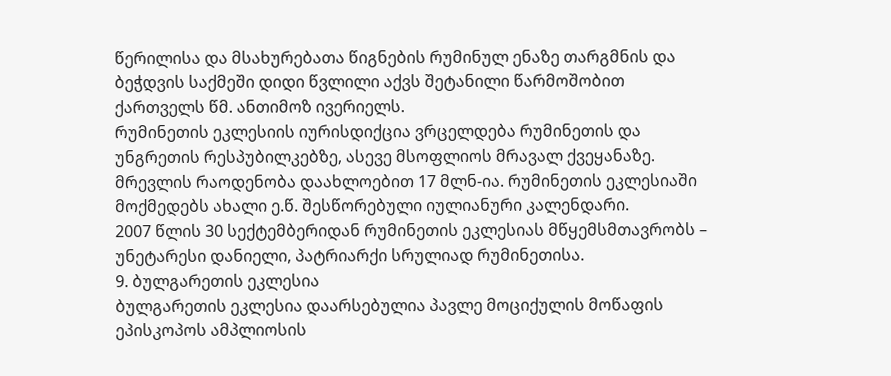წერილისა და მსახურებათა წიგნების რუმინულ ენაზე თარგმნის და ბეჭდვის საქმეში დიდი წვლილი აქვს შეტანილი წარმოშობით ქართველს წმ. ანთიმოზ ივერიელს.
რუმინეთის ეკლესიის იურისდიქცია ვრცელდება რუმინეთის და უნგრეთის რესპუბილკებზე, ასევე მსოფლიოს მრავალ ქვეყანაზე. მრევლის რაოდენობა დაახლოებით 17 მლნ-ია. რუმინეთის ეკლესიაში მოქმედებს ახალი ე.წ. შესწორებული იულიანური კალენდარი.
2007 წლის 30 სექტემბერიდან რუმინეთის ეკლესიას მწყემსმთავრობს – უნეტარესი დანიელი, პატრიარქი სრულიად რუმინეთისა.
9. ბულგარეთის ეკლესია
ბულგარეთის ეკლესია დაარსებულია პავლე მოციქულის მოწაფის ეპისკოპოს ამპლიოსის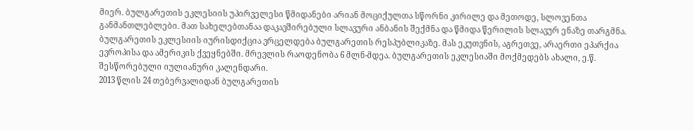მიერ. ბულგარეთის ეკლესიის უპირველესი წმიდანები არიან მოციქულთა სწორნი კირილე და მეთოდე, სლოვენთა განმანთლებლები. მათ სახელებთანაა დაკავშირებული სლავური ანბანის შექმნა და წმიდა წერილის სლავურ ენაზე თარგმნა.
ბულგარეთის ეკლესიის იურისდიქცია ვრცელდება ბულგარეთის რესპუბლიკაზე. მას ეკუთვნის, აგრეთვე, არაერთი ეპარქია ევროპისა და ამერიკის ქვეყნებში. მრევლის რაოდენობა 6 მლნ-მდეა. ბულგარეთის ეკლესიაში მოქმედებს ახალი, ე.წ. შესწორებული იულიანური კალენდარი.
2013 წლის 24 თებერვალიდან ბულგარეთის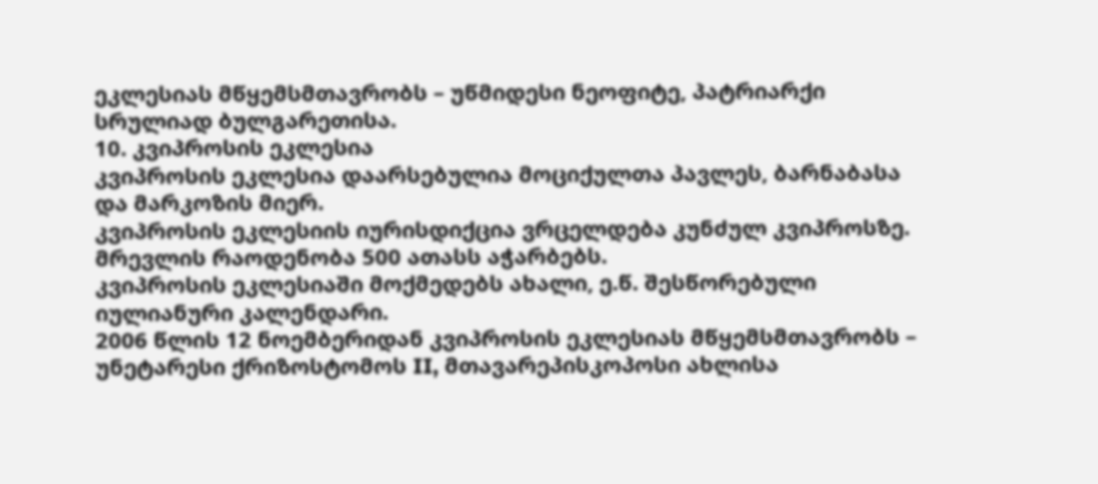ეკლესიას მწყემსმთავრობს – უწმიდესი ნეოფიტე, პატრიარქი სრულიად ბულგარეთისა.
10. კვიპროსის ეკლესია
კვიპროსის ეკლესია დაარსებულია მოციქულთა პავლეს, ბარნაბასა და მარკოზის მიერ.
კვიპროსის ეკლესიის იურისდიქცია ვრცელდება კუნძულ კვიპროსზე. მრევლის რაოდენობა 500 ათასს აჭარბებს.
კვიპროსის ეკლესიაში მოქმედებს ახალი, ე.წ. შესწორებული იულიანური კალენდარი.
2006 წლის 12 ნოემბერიდან კვიპროსის ეკლესიას მწყემსმთავრობს – უნეტარესი ქრიზოსტომოს II, მთავარეპისკოპოსი ახლისა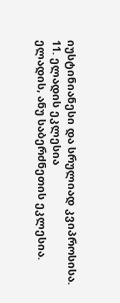იუსტინიანესი და სრულიად კვიპროსისა.
11. ელადის ეკლესია
ელადის, ანუ საბერძნეთის ეკლესია.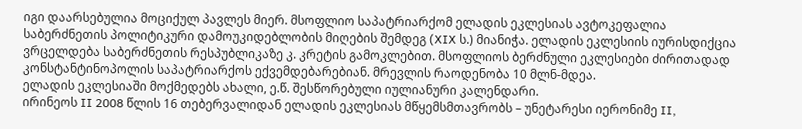იგი დაარსებულია მოციქულ პავლეს მიერ. მსოფლიო საპატრიარქომ ელადის ეკლესიას ავტოკეფალია საბერძნეთის პოლიტიკური დამოუკიდებლობის მიღების შემდეგ (XIX ს.) მიანიჭა. ელადის ეკლესიის იურისდიქცია ვრცელდება საბერძნეთის რესპუბლიკაზე კ. კრეტის გამოკლებით. მსოფლიოს ბერძნული ეკლესიები ძირითადად კონსტანტინოპოლის საპატრიარქოს ექვემდებარებიან. მრევლის რაოდენობა 10 მლნ-მდეა.
ელადის ეკლესიაში მოქმედებს ახალი, ე.წ. შესწორებული იულიანური კალენდარი.
ირინეოს II 2008 წლის 16 თებერვალიდან ელადის ეკლესიას მწყემსმთავრობს – უნეტარესი იერონიმე II,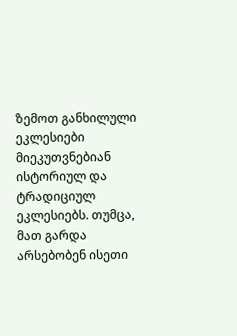ზემოთ განხილული ეკლესიები მიეკუთვნებიან ისტორიულ და ტრადიციულ ეკლესიებს. თუმცა, მათ გარდა არსებობენ ისეთი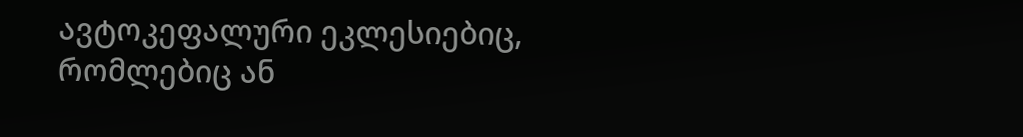ავტოკეფალური ეკლესიებიც, რომლებიც ან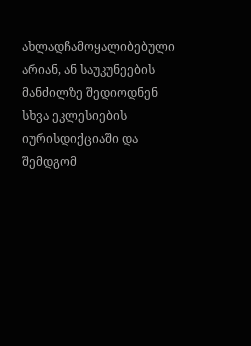ახლადჩამოყალიბებული არიან, ან საუკუნეების მანძილზე შედიოდნენ სხვა ეკლესიების იურისდიქციაში და შემდგომ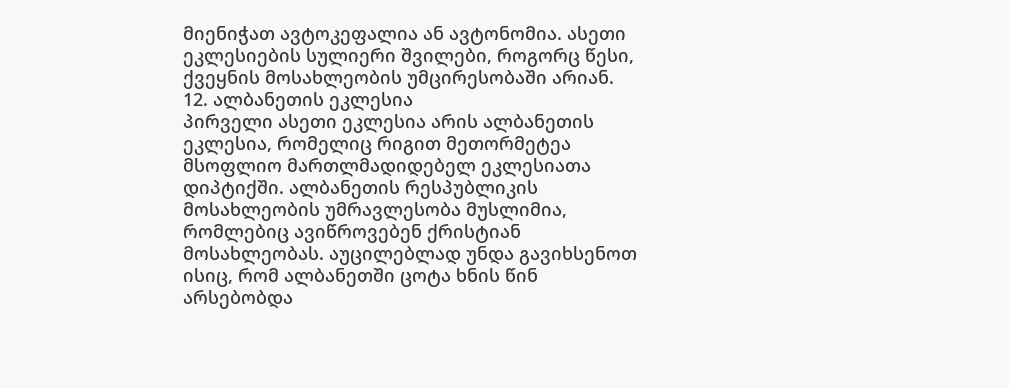მიენიჭათ ავტოკეფალია ან ავტონომია. ასეთი ეკლესიების სულიერი შვილები, როგორც წესი, ქვეყნის მოსახლეობის უმცირესობაში არიან.
12. ალბანეთის ეკლესია
პირველი ასეთი ეკლესია არის ალბანეთის ეკლესია, რომელიც რიგით მეთორმეტეა მსოფლიო მართლმადიდებელ ეკლესიათა დიპტიქში. ალბანეთის რესპუბლიკის მოსახლეობის უმრავლესობა მუსლიმია, რომლებიც ავიწროვებენ ქრისტიან მოსახლეობას. აუცილებლად უნდა გავიხსენოთ ისიც, რომ ალბანეთში ცოტა ხნის წინ არსებობდა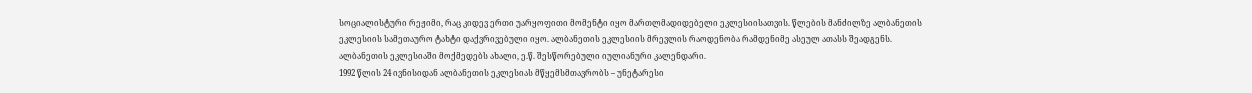სოციალისტური რეჟიმი, რაც კიდევ ერთი უარყოფითი მომენტი იყო მართლმადიდებელი ეკლესიისათვის. წლების მანძილზე ალბანეთის ეკლესიის სამეთაურო ტახტი დაქვრივებული იყო. ალბანეთის ეკლესიის მრევლის რაოდენობა რამდენიმე ასეულ ათასს შეადგენს.
ალბანეთის ეკლესიაში მოქმედებს ახალი, ე.წ. შესწორებული იულიანური კალენდარი.
1992 წლის 24 ივნისიდან ალბანეთის ეკლესიას მწყემსმთავრობს – უნეტარესი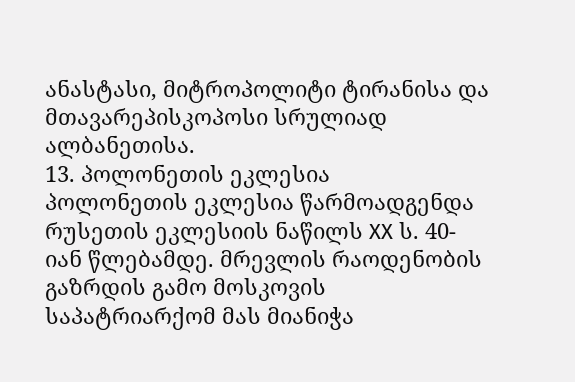ანასტასი, მიტროპოლიტი ტირანისა და მთავარეპისკოპოსი სრულიად ალბანეთისა.
13. პოლონეთის ეკლესია
პოლონეთის ეკლესია წარმოადგენდა რუსეთის ეკლესიის ნაწილს XX ს. 40-იან წლებამდე. მრევლის რაოდენობის გაზრდის გამო მოსკოვის საპატრიარქომ მას მიანიჭა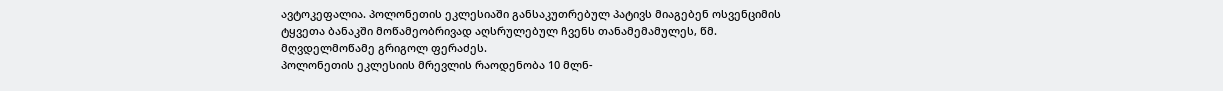ავტოკეფალია. პოლონეთის ეკლესიაში განსაკუთრებულ პატივს მიაგებენ ოსვენციმის ტყვეთა ბანაკში მოწამეობრივად აღსრულებულ ჩვენს თანამემამულეს, წმ. მღვდელმოწამე გრიგოლ ფერაძეს.
პოლონეთის ეკლესიის მრევლის რაოდენობა 10 მლნ-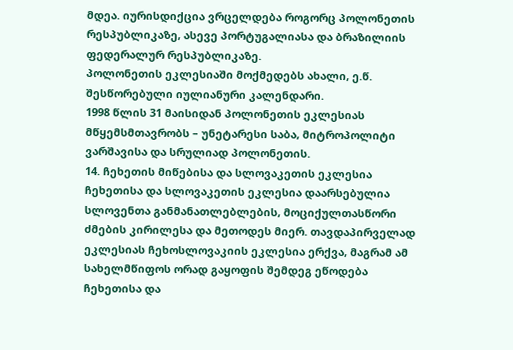მდეა. იურისდიქცია ვრცელდება როგორც პოლონეთის რესპუბლიკაზე, ასევე პორტუგალიასა და ბრაზილიის ფედერალურ რესპუბლიკაზე.
პოლონეთის ეკლესიაში მოქმედებს ახალი, ე.წ. შესწორებული იულიანური კალენდარი.
1998 წლის 31 მაისიდან პოლონეთის ეკლესიას მწყემსმთავრობს – უნეტარესი საბა, მიტროპოლიტი ვარშავისა და სრულიად პოლონეთის.
14. ჩეხეთის მიწებისა და სლოვაკეთის ეკლესია
ჩეხეთისა და სლოვაკეთის ეკლესია დაარსებულია სლოვენთა განმანათლებლების, მოციქულთასწორი ძმების კირილესა და მეთოდეს მიერ. თავდაპირველად ეკლესიას ჩეხოსლოვაკიის ეკლესია ერქვა, მაგრამ ამ სახელმწიფოს ორად გაყოფის შემდეგ ეწოდება ჩეხეთისა და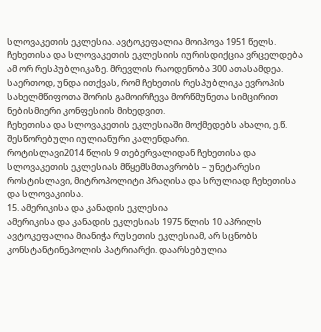სლოვაკეთის ეკლესია. ავტოკეფალია მოიპოვა 1951 წელს. ჩეხეთისა და სლოვაკეთის ეკლესიის იურისდიქცია ვრცელდება ამ ორ რესპუბლიკაზე. მრევლის რაოდენობა 300 ათასამდეა. საერთოდ, უნდა ითქვას, რომ ჩეხეთის რესპუბლიკა ევროპის სახელმწიფოთა შორის გამოირჩევა მორწმუნეთა სიმცირით ნებისმიერი კონფესიის მიხედვით.
ჩეხეთისა და სლოვაკეთის ეკლესიაში მოქმედებს ახალი, ე.წ. შესწორებული იულიანური კალენდარი.
როტისლავი2014 წლის 9 თებერვალიდან ჩეხეთისა და სლოვაკეთის ეკლესიას მწყემსმთავრობს – უნეტარესი როსტისლავი, მიტროპოლიტი პრაღისა და სრულიად ჩეხეთისა და სლოვაკიისა.
15. ამერიკისა და კანადის ეკლესია
ამერიკისა და კანადის ეკლესიას 1975 წლის 10 აპრილს ავტოკეფალია მიანიჭა რუსეთის ეკლესიამ, არ სცნობს კონსტანტინეპოლის პატრიარქი. დაარსებულია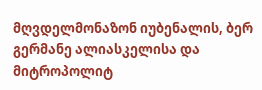მღვდელმონაზონ იუბენალის, ბერ გერმანე ალიასკელისა და მიტროპოლიტ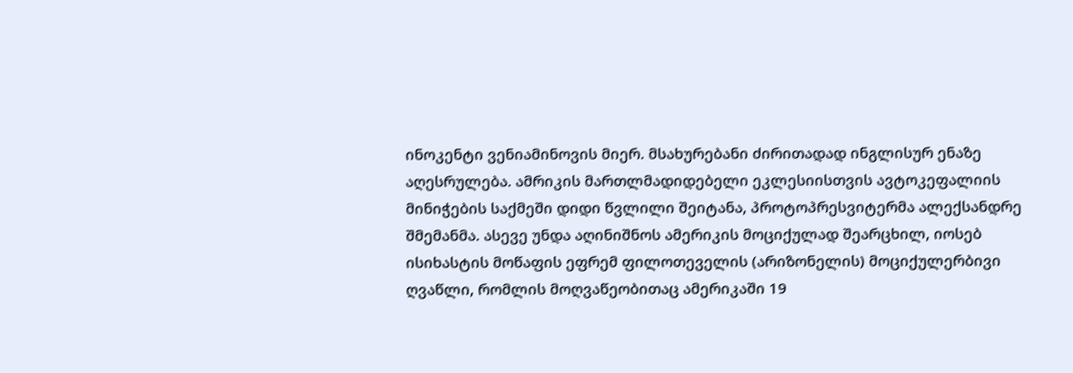ინოკენტი ვენიამინოვის მიერ. მსახურებანი ძირითადად ინგლისურ ენაზე აღესრულება. ამრიკის მართლმადიდებელი ეკლესიისთვის ავტოკეფალიის მინიჭების საქმეში დიდი წვლილი შეიტანა, პროტოპრესვიტერმა ალექსანდრე შმემანმა. ასევე უნდა აღინიშნოს ამერიკის მოციქულად შეარცხილ, იოსებ ისიხასტის მოწაფის ეფრემ ფილოთეველის (არიზონელის) მოციქულერბივი ღვაწლი, რომლის მოღვაწეობითაც ამერიკაში 19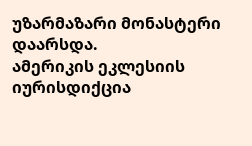უზარმაზარი მონასტერი დაარსდა.
ამერიკის ეკლესიის იურისდიქცია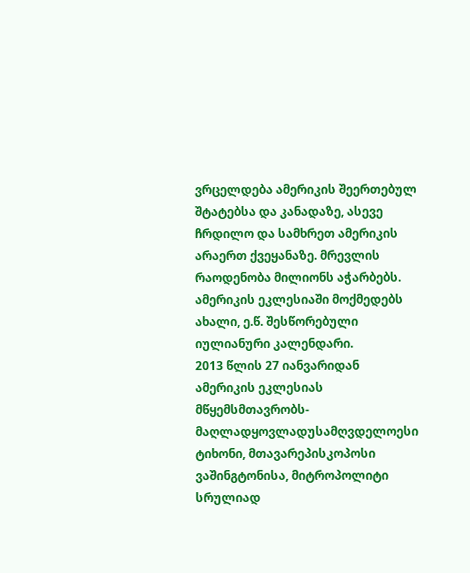ვრცელდება ამერიკის შეერთებულ შტატებსა და კანადაზე, ასევე ჩრდილო და სამხრეთ ამერიკის არაერთ ქვეყანაზე. მრევლის რაოდენობა მილიონს აჭარბებს.
ამერიკის ეკლესიაში მოქმედებს ახალი, ე.წ. შესწორებული იულიანური კალენდარი.
2013 წლის 27 იანვარიდან ამერიკის ეკლესიას მწყემსმთავრობს-მაღლადყოვლადუსამღვდელოესი ტიხონი, მთავარეპისკოპოსი ვაშინგტონისა, მიტროპოლიტი სრულიად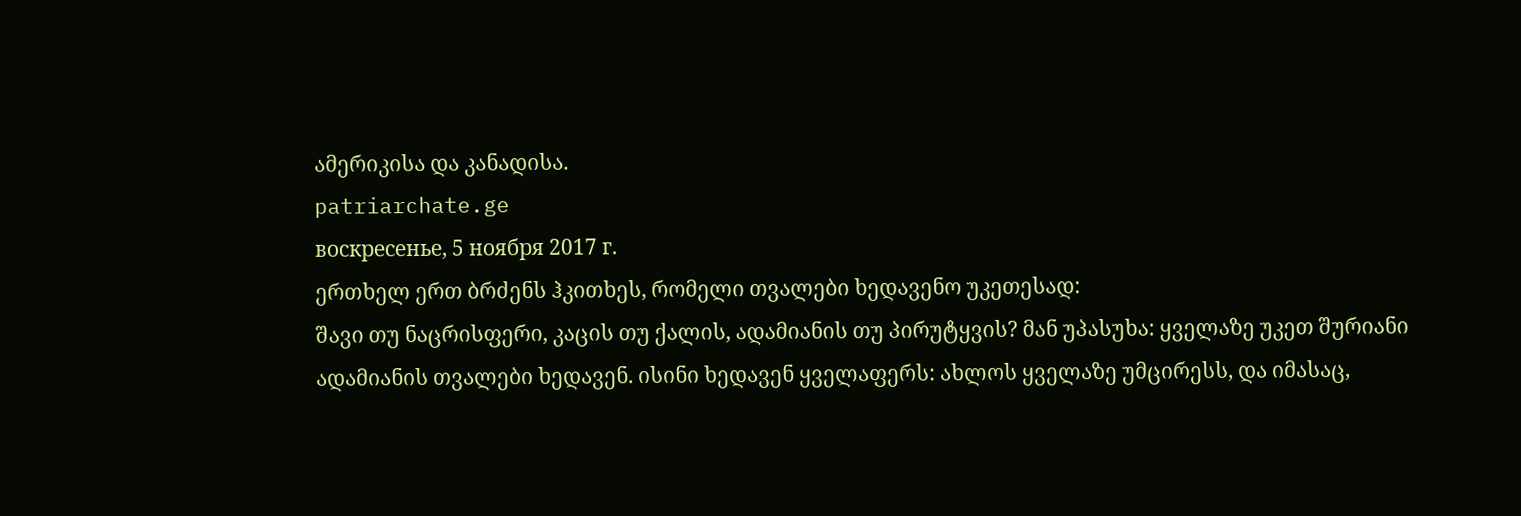ამერიკისა და კანადისა.
patriarchate.ge
воскресенье, 5 ноября 2017 г.
ერთხელ ერთ ბრძენს ჰკითხეს, რომელი თვალები ხედავენო უკეთესად:
შავი თუ ნაცრისფერი, კაცის თუ ქალის, ადამიანის თუ პირუტყვის? მან უპასუხა: ყველაზე უკეთ შურიანი ადამიანის თვალები ხედავენ. ისინი ხედავენ ყველაფერს: ახლოს ყველაზე უმცირესს, და იმასაც,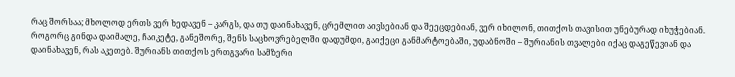რაც შორსაა; მხოლოდ ერთს ვერ ხედავენ – კარგს, და თუ დაინახავენ, ცრემლით აივსებიან და შეეცდებიან, ვერ იხილონ, თითქოს თავისით უნებურად იხუჭებიან. როგორც გინდა დაიმალე, ჩაიკეტე, განეშორე, შენს საცხოვრებელში დადუმდი, გაიქეცი განმარტოებაში, უდაბნოში – შურიანის თვალები იქაც დაგეწევიან და დაინახავენ, რას აკეთებ. შურიანს თითქოს ერთგვარი სამზერი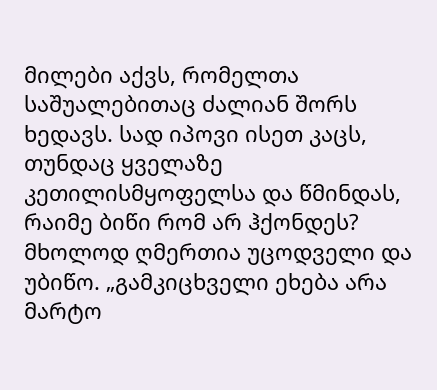მილები აქვს, რომელთა საშუალებითაც ძალიან შორს ხედავს. სად იპოვი ისეთ კაცს, თუნდაც ყველაზე კეთილისმყოფელსა და წმინდას, რაიმე ბიწი რომ არ ჰქონდეს? მხოლოდ ღმერთია უცოდველი და უბიწო. „გამკიცხველი ეხება არა მარტო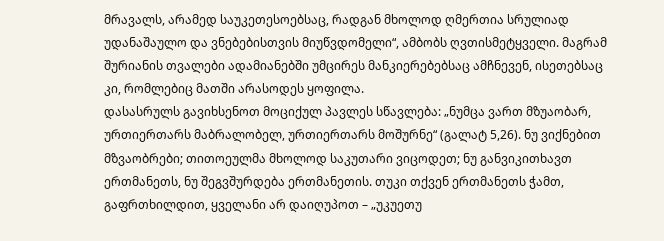მრავალს, არამედ საუკეთესოებსაც, რადგან მხოლოდ ღმერთია სრულიად უდანაშაულო და ვნებებისთვის მიუწვდომელი“, ამბობს ღვთისმეტყველი. მაგრამ შურიანის თვალები ადამიანებში უმცირეს მანკიერებებსაც ამჩნევენ, ისეთებსაც კი, რომლებიც მათში არასოდეს ყოფილა.
დასასრულს გავიხსენოთ მოციქულ პავლეს სწავლება: „ნუმცა ვართ მზუაობარ, ურთიერთარს მაბრალობელ, ურთიერთარს მოშურნე“ (გალატ 5,26). ნუ ვიქნებით მზვაობრები; თითოეულმა მხოლოდ საკუთარი ვიცოდეთ; ნუ განვიკითხავთ ერთმანეთს, ნუ შეგვშურდება ერთმანეთის. თუკი თქვენ ერთმანეთს ჭამთ, გაფრთხილდით, ყველანი არ დაიღუპოთ – „უკუეთუ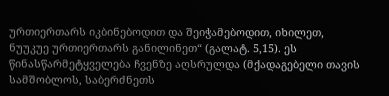ურთიერთარს იკბინებოდით და შეიჭამებოდით, იხილეთ, ნუუკუე ურთიერთარს განილინეთ“ (გალატ. 5,15). ეს წინასწარმეტყველება ჩვენზე აღსრულდა (მქადაგებელი თავის სამშობლოს, საბერძნეთს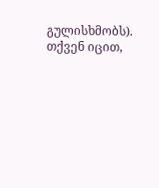გულისხმობს). თქვენ იცით,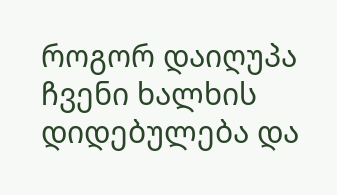როგორ დაიღუპა ჩვენი ხალხის დიდებულება და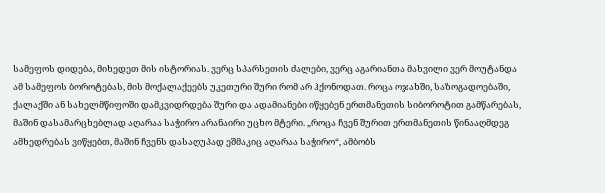სამეფოს დიდება, მიხედეთ მის ისტორიას. ვერც სპარსეთის ძალები, ვერც აგარიანთა მახვილი ვერ მოუტანდა ამ სამეფოს ბოროტებას, მის მოქალაქეებს უკეთური შური რომ არ ჰქონოდათ. როცა ოჯახში, საზოგადოებაში, ქალაქში ან სახელმწიფოში დამკვიდრდება შური და ადამიანები იწყებენ ერთმანეთის სიბოროტით გამწარებას, მაშინ დასამარცხებლად აღარაა საჭირო არანაირი უცხო მტერი. „როცა ჩვენ შურით ერთმანეთის წინააღმდეგ ამხედრებას ვიწყებთ, მაშინ ჩვენს დასაღუპად ეშმაკიც აღარაა საჭირო“, ამბობს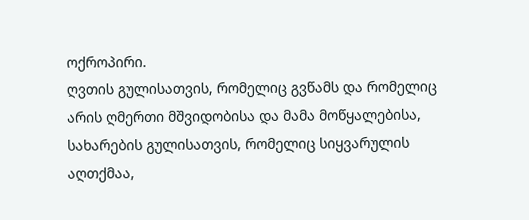ოქროპირი.
ღვთის გულისათვის, რომელიც გვწამს და რომელიც არის ღმერთი მშვიდობისა და მამა მოწყალებისა, სახარების გულისათვის, რომელიც სიყვარულის აღთქმაა,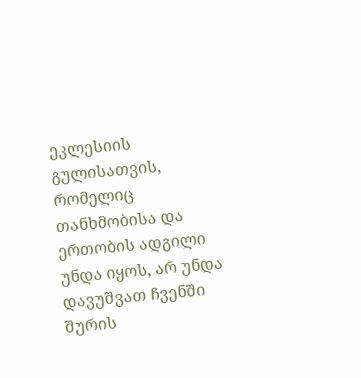ეკლესიის გულისათვის, რომელიც თანხმობისა და ერთობის ადგილი უნდა იყოს, არ უნდა დავუშვათ ჩვენში შურის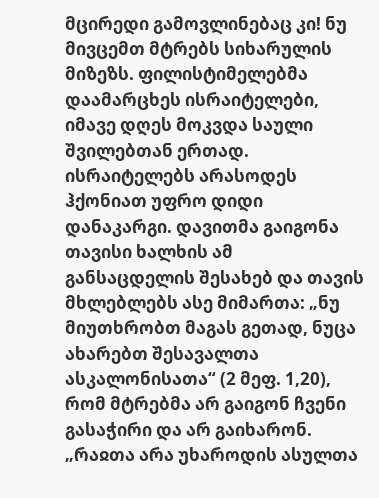მცირედი გამოვლინებაც კი! ნუ მივცემთ მტრებს სიხარულის მიზეზს. ფილისტიმელებმა დაამარცხეს ისრაიტელები, იმავე დღეს მოკვდა საული შვილებთან ერთად. ისრაიტელებს არასოდეს ჰქონიათ უფრო დიდი დანაკარგი. დავითმა გაიგონა თავისი ხალხის ამ განსაცდელის შესახებ და თავის მხლებლებს ასე მიმართა: „ნუ მიუთხრობთ მაგას გეთად, ნუცა ახარებთ შესავალთა ასკალონისათა“ (2 მეფ. 1,20), რომ მტრებმა არ გაიგონ ჩვენი გასაჭირი და არ გაიხარონ. „რაჲთა არა უხაროდის ასულთა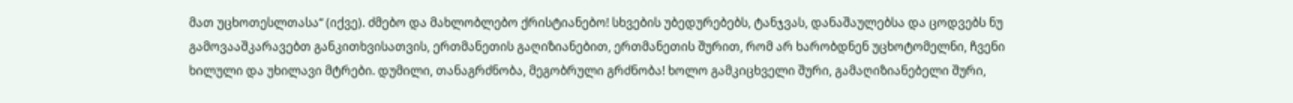მათ უცხოთესლთასა“ (იქვე). ძმებო და მახლობლებო ქრისტიანებო! სხვების უბედურებებს, ტანჯვას, დანაშაულებსა და ცოდვებს ნუ გამოვააშკარავებთ განკითხვისათვის, ერთმანეთის გაღიზიანებით, ერთმანეთის შურით, რომ არ ხარობდნენ უცხოტომელნი, ჩვენი ხილული და უხილავი მტრები. დუმილი, თანაგრძნობა, მეგობრული გრძნობა! ხოლო გამკიცხველი შური, გამაღიზიანებელი შური,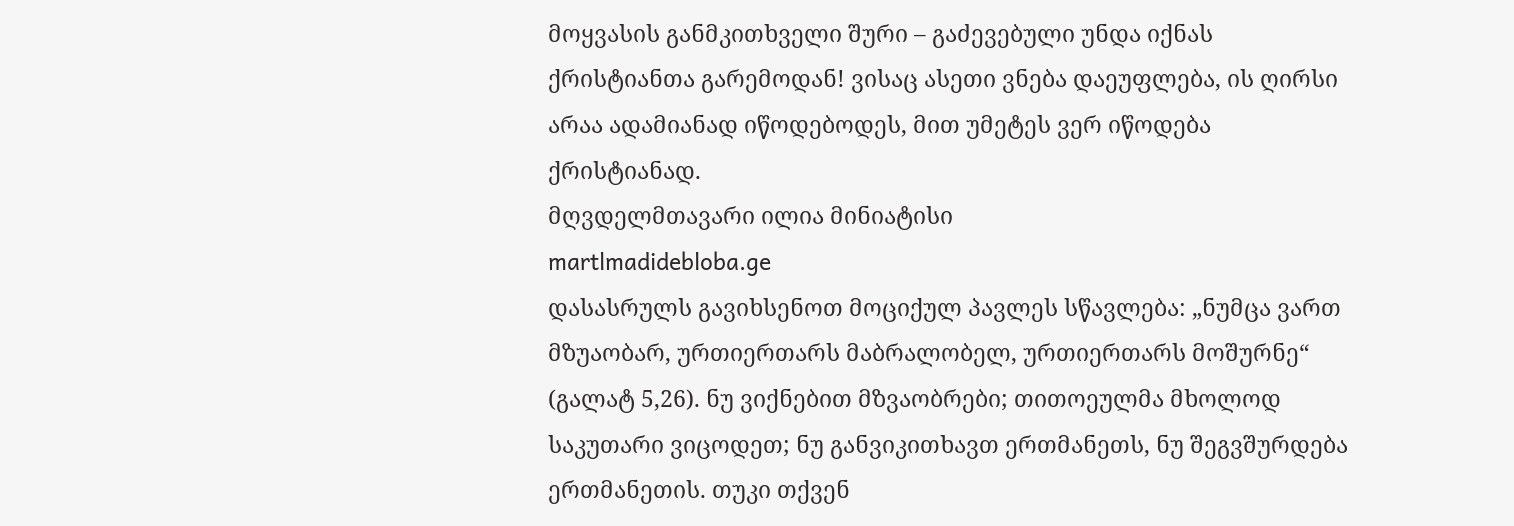მოყვასის განმკითხველი შური – გაძევებული უნდა იქნას ქრისტიანთა გარემოდან! ვისაც ასეთი ვნება დაეუფლება, ის ღირსი არაა ადამიანად იწოდებოდეს, მით უმეტეს ვერ იწოდება ქრისტიანად.
მღვდელმთავარი ილია მინიატისი
martlmadidebloba.ge
დასასრულს გავიხსენოთ მოციქულ პავლეს სწავლება: „ნუმცა ვართ მზუაობარ, ურთიერთარს მაბრალობელ, ურთიერთარს მოშურნე“ (გალატ 5,26). ნუ ვიქნებით მზვაობრები; თითოეულმა მხოლოდ საკუთარი ვიცოდეთ; ნუ განვიკითხავთ ერთმანეთს, ნუ შეგვშურდება ერთმანეთის. თუკი თქვენ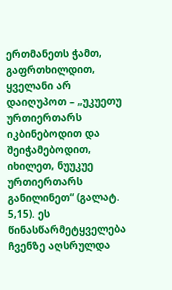ერთმანეთს ჭამთ, გაფრთხილდით, ყველანი არ დაიღუპოთ – „უკუეთუ ურთიერთარს იკბინებოდით და შეიჭამებოდით, იხილეთ, ნუუკუე ურთიერთარს განილინეთ“ (გალატ. 5,15). ეს წინასწარმეტყველება ჩვენზე აღსრულდა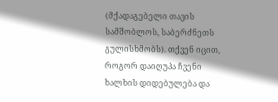(მქადაგებელი თავის სამშობლოს, საბერძნეთს გულისხმობს). თქვენ იცით, როგორ დაიღუპა ჩვენი ხალხის დიდებულება და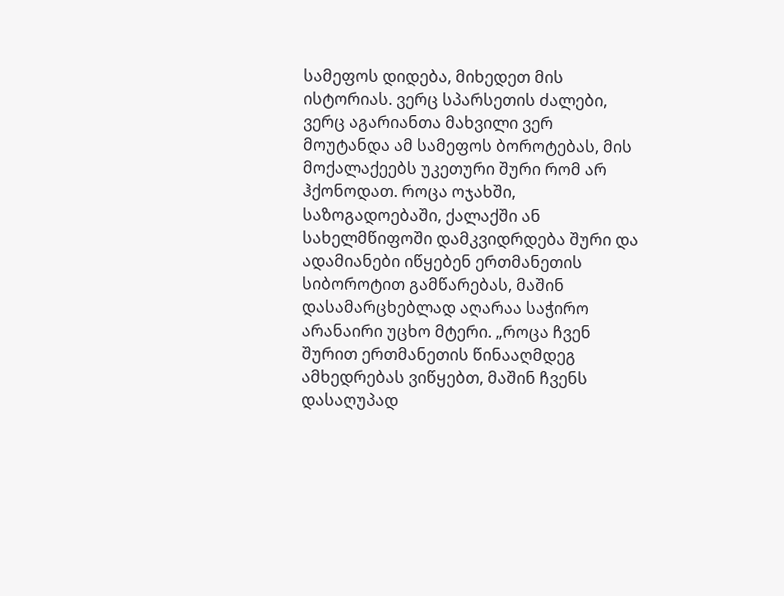სამეფოს დიდება, მიხედეთ მის ისტორიას. ვერც სპარსეთის ძალები, ვერც აგარიანთა მახვილი ვერ მოუტანდა ამ სამეფოს ბოროტებას, მის მოქალაქეებს უკეთური შური რომ არ ჰქონოდათ. როცა ოჯახში, საზოგადოებაში, ქალაქში ან სახელმწიფოში დამკვიდრდება შური და ადამიანები იწყებენ ერთმანეთის სიბოროტით გამწარებას, მაშინ დასამარცხებლად აღარაა საჭირო არანაირი უცხო მტერი. „როცა ჩვენ შურით ერთმანეთის წინააღმდეგ ამხედრებას ვიწყებთ, მაშინ ჩვენს დასაღუპად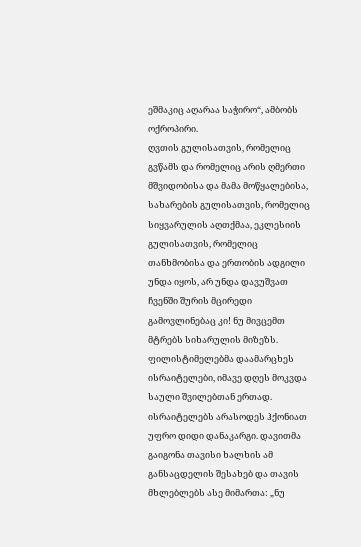ეშმაკიც აღარაა საჭირო“, ამბობს ოქროპირი.
ღვთის გულისათვის, რომელიც გვწამს და რომელიც არის ღმერთი მშვიდობისა და მამა მოწყალებისა, სახარების გულისათვის, რომელიც სიყვარულის აღთქმაა, ეკლესიის გულისათვის, რომელიც თანხმობისა და ერთობის ადგილი უნდა იყოს, არ უნდა დავუშვათ ჩვენში შურის მცირედი გამოვლინებაც კი! ნუ მივცემთ მტრებს სიხარულის მიზეზს. ფილისტიმელებმა დაამარცხეს ისრაიტელები, იმავე დღეს მოკვდა საული შვილებთან ერთად. ისრაიტელებს არასოდეს ჰქონიათ უფრო დიდი დანაკარგი. დავითმა გაიგონა თავისი ხალხის ამ განსაცდელის შესახებ და თავის მხლებლებს ასე მიმართა: „ნუ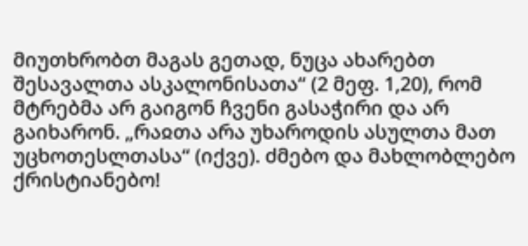მიუთხრობთ მაგას გეთად, ნუცა ახარებთ შესავალთა ასკალონისათა“ (2 მეფ. 1,20), რომ მტრებმა არ გაიგონ ჩვენი გასაჭირი და არ გაიხარონ. „რაჲთა არა უხაროდის ასულთა მათ უცხოთესლთასა“ (იქვე). ძმებო და მახლობლებო ქრისტიანებო!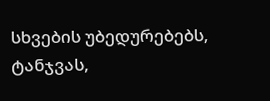სხვების უბედურებებს, ტანჯვას,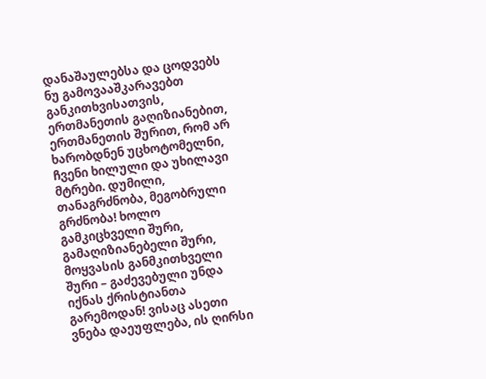დანაშაულებსა და ცოდვებს ნუ გამოვააშკარავებთ განკითხვისათვის, ერთმანეთის გაღიზიანებით, ერთმანეთის შურით, რომ არ ხარობდნენ უცხოტომელნი, ჩვენი ხილული და უხილავი მტრები. დუმილი, თანაგრძნობა, მეგობრული გრძნობა! ხოლო გამკიცხველი შური, გამაღიზიანებელი შური, მოყვასის განმკითხველი შური – გაძევებული უნდა იქნას ქრისტიანთა გარემოდან! ვისაც ასეთი ვნება დაეუფლება, ის ღირსი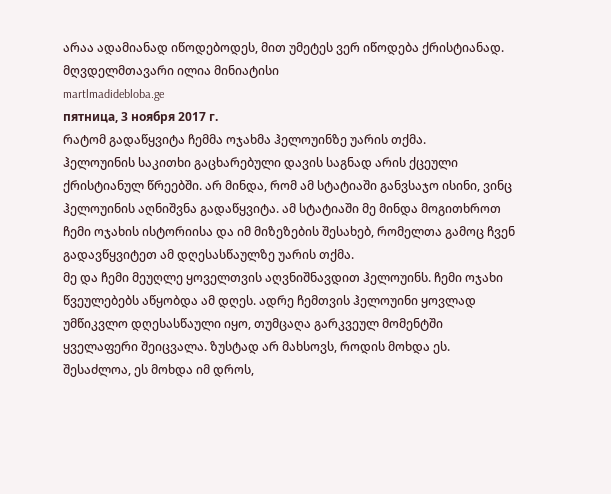არაა ადამიანად იწოდებოდეს, მით უმეტეს ვერ იწოდება ქრისტიანად.
მღვდელმთავარი ილია მინიატისი
martlmadidebloba.ge
пятница, 3 ноября 2017 г.
რატომ გადაწყვიტა ჩემმა ოჯახმა ჰელოუინზე უარის თქმა.
ჰელოუინის საკითხი გაცხარებული დავის საგნად არის ქცეული ქრისტიანულ წრეებში. არ მინდა, რომ ამ სტატიაში განვსაჯო ისინი, ვინც ჰელოუინის აღნიშვნა გადაწყვიტა. ამ სტატიაში მე მინდა მოგითხროთ ჩემი ოჯახის ისტორიისა და იმ მიზეზების შესახებ, რომელთა გამოც ჩვენ გადავწყვიტეთ ამ დღესასწაულზე უარის თქმა.
მე და ჩემი მეუღლე ყოველთვის აღვნიშნავდით ჰელოუინს. ჩემი ოჯახი წვეულებებს აწყობდა ამ დღეს. ადრე ჩემთვის ჰელოუინი ყოვლად უმწიკვლო დღესასწაული იყო, თუმცაღა გარკვეულ მომენტში ყველაფერი შეიცვალა. ზუსტად არ მახსოვს, როდის მოხდა ეს. შესაძლოა, ეს მოხდა იმ დროს,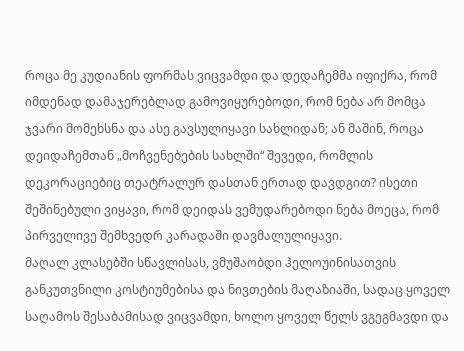როცა მე კუდიანის ფორმას ვიცვამდი და დედაჩემმა იფიქრა, რომ იმდენად დამაჯერებლად გამოვიყურებოდი, რომ ნება არ მომცა ჯვარი მომეხსნა და ასე გავსულიყავი სახლიდან; ან მაშინ, როცა დეიდაჩემთან „მოჩვენებების სახლში“ შევედი, რომლის დეკორაციებიც თეატრალურ დასთან ერთად დავდგით? ისეთი შეშინებული ვიყავი, რომ დეიდას ვემუდარებოდი ნება მოეცა, რომ პირველივე შემხვედრ კარადაში დავმალულიყავი.
მაღალ კლასებში სწავლისას, ვმუშაობდი ჰელოუინისათვის განკუთვნილი კოსტიუმებისა და ნივთების მაღაზიაში, სადაც ყოველ საღამოს შესაბამისად ვიცვამდი, ხოლო ყოველ წელს ვგეგმავდი და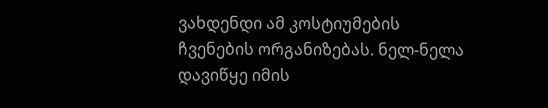ვახდენდი ამ კოსტიუმების ჩვენების ორგანიზებას. ნელ-ნელა დავიწყე იმის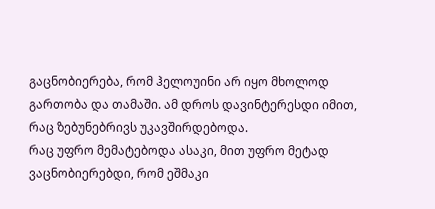გაცნობიერება, რომ ჰელოუინი არ იყო მხოლოდ გართობა და თამაში. ამ დროს დავინტერესდი იმით, რაც ზებუნებრივს უკავშირდებოდა.
რაც უფრო მემატებოდა ასაკი, მით უფრო მეტად ვაცნობიერებდი, რომ ეშმაკი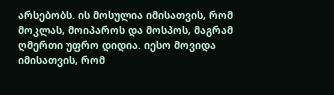არსებობს. ის მოსულია იმისათვის, რომ მოკლას, მოიპაროს და მოსპოს, მაგრამ ღმერთი უფრო დიდია. იესო მოვიდა იმისათვის, რომ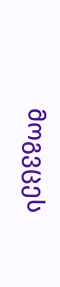მოგვცეს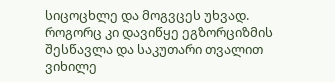სიცოცხლე და მოგვცეს უხვად. როგორც კი დავიწყე ეგზორციზმის შესწავლა და საკუთარი თვალით ვიხილე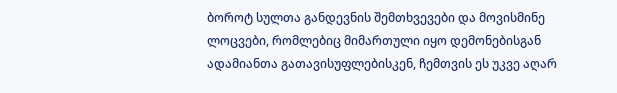ბოროტ სულთა განდევნის შემთხვევები და მოვისმინე ლოცვები, რომლებიც მიმართული იყო დემონებისგან ადამიანთა გათავისუფლებისკენ, ჩემთვის ეს უკვე აღარ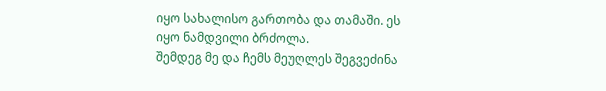იყო სახალისო გართობა და თამაში. ეს იყო ნამდვილი ბრძოლა.
შემდეგ მე და ჩემს მეუღლეს შეგვეძინა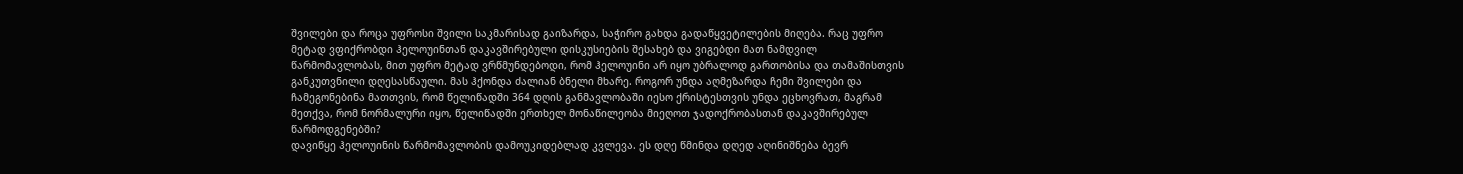შვილები და როცა უფროსი შვილი საკმარისად გაიზარდა, საჭირო გახდა გადაწყვეტილების მიღება. რაც უფრო მეტად ვფიქრობდი ჰელოუინთან დაკავშირებული დისკუსიების შესახებ და ვიგებდი მათ ნამდვილ წარმომავლობას, მით უფრო მეტად ვრწმუნდებოდი, რომ ჰელოუინი არ იყო უბრალოდ გართობისა და თამაშისთვის განკუთვნილი დღესასწაული. მას ჰქონდა ძალიან ბნელი მხარე. როგორ უნდა აღმეზარდა ჩემი შვილები და ჩამეგონებინა მათთვის, რომ წელიწადში 364 დღის განმავლობაში იესო ქრისტესთვის უნდა ეცხოვრათ, მაგრამ მეთქვა, რომ ნორმალური იყო, წელიწადში ერთხელ მონაწილეობა მიეღოთ ჯადოქრობასთან დაკავშირებულ წარმოდგენებში?
დავიწყე ჰელოუინის წარმომავლობის დამოუკიდებლად კვლევა. ეს დღე წმინდა დღედ აღინიშნება ბევრ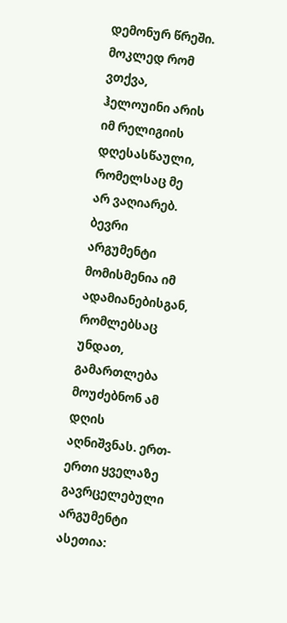დემონურ წრეში. მოკლედ რომ ვთქვა, ჰელოუინი არის იმ რელიგიის დღესასწაული, რომელსაც მე არ ვაღიარებ.
ბევრი არგუმენტი მომისმენია იმ ადამიანებისგან, რომლებსაც უნდათ, გამართლება მოუძებნონ ამ დღის აღნიშვნას. ერთ-ერთი ყველაზე გავრცელებული არგუმენტი ასეთია: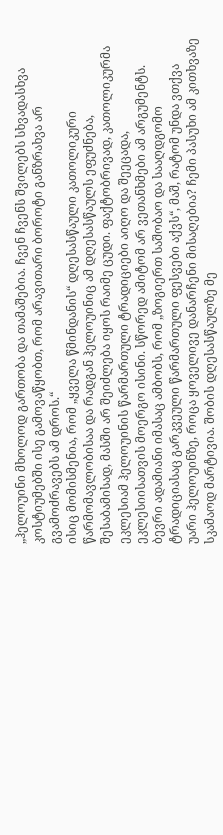„ჰელოუინი მხოლოდ გართობა და თამაშებია. ჩვენ ჩვენს შვილებს სხვადასხვა კოსტიუმებში ისე გამოვაწყობთ, რომ არავითარი ბოროტი განზრახვა არ გვამოძრავებს ამ დროს.“
ისიც მომისმენია, რომ „ყველა წმინდანის“ დღესასწაული კათოლიკური წარმომავლობისაა და რადგან ჰელოუინიც ამ დღესასწაულს ეფუძნება, შესაბამისად, მასში არ შეიძლება იყოს რაიმე ცუდი. ფაქტობრივად, კათოლიკურმა ეკლესიამ ჰელოუინის წარმართული ტრადიციები აიღო და შეეცადა, ეკლესიისათვის მოერგო ისინი. სწორედ ამიტომ არ ვეთანხმები ამ არგუმენტს. ბევრი ადამიანი იმასაც ამბობს, რომ „ზოგიერთ საშობაო და სააღდგომო ტრადიციასაც გარკვეული წარმართული ფესვები აქვს“, მაშ, რატომ უნდა ვთქვა უარი ჰელოუინზე, როცა ყოველივე დანარჩენი მისაღებია? ჩემი პასუხი ამ კითხვაზე სკამაოდ მარტივია. შობის დღესასწაულზე მე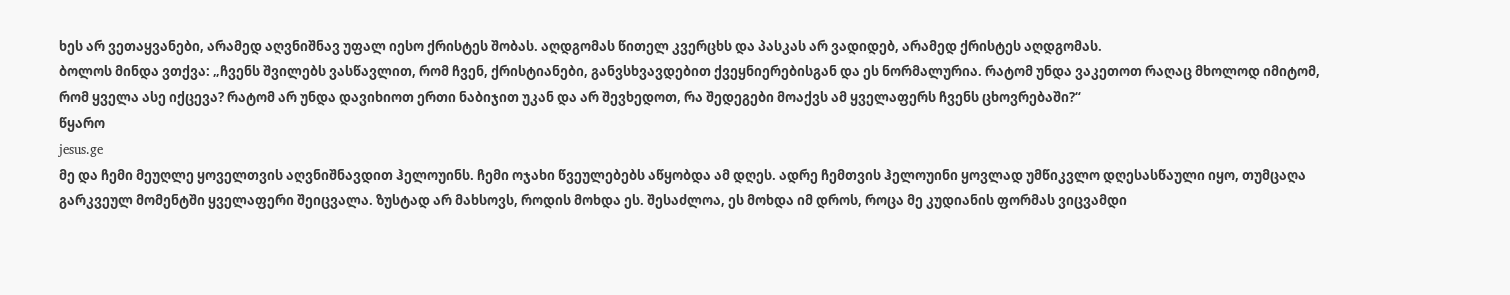ხეს არ ვეთაყვანები, არამედ აღვნიშნავ უფალ იესო ქრისტეს შობას. აღდგომას წითელ კვერცხს და პასკას არ ვადიდებ, არამედ ქრისტეს აღდგომას.
ბოლოს მინდა ვთქვა: „ჩვენს შვილებს ვასწავლით, რომ ჩვენ, ქრისტიანები, განვსხვავდებით ქვეყნიერებისგან და ეს ნორმალურია. რატომ უნდა ვაკეთოთ რაღაც მხოლოდ იმიტომ, რომ ყველა ასე იქცევა? რატომ არ უნდა დავიხიოთ ერთი ნაბიჯით უკან და არ შევხედოთ, რა შედეგები მოაქვს ამ ყველაფერს ჩვენს ცხოვრებაში?“
წყარო
jesus.ge
მე და ჩემი მეუღლე ყოველთვის აღვნიშნავდით ჰელოუინს. ჩემი ოჯახი წვეულებებს აწყობდა ამ დღეს. ადრე ჩემთვის ჰელოუინი ყოვლად უმწიკვლო დღესასწაული იყო, თუმცაღა გარკვეულ მომენტში ყველაფერი შეიცვალა. ზუსტად არ მახსოვს, როდის მოხდა ეს. შესაძლოა, ეს მოხდა იმ დროს, როცა მე კუდიანის ფორმას ვიცვამდი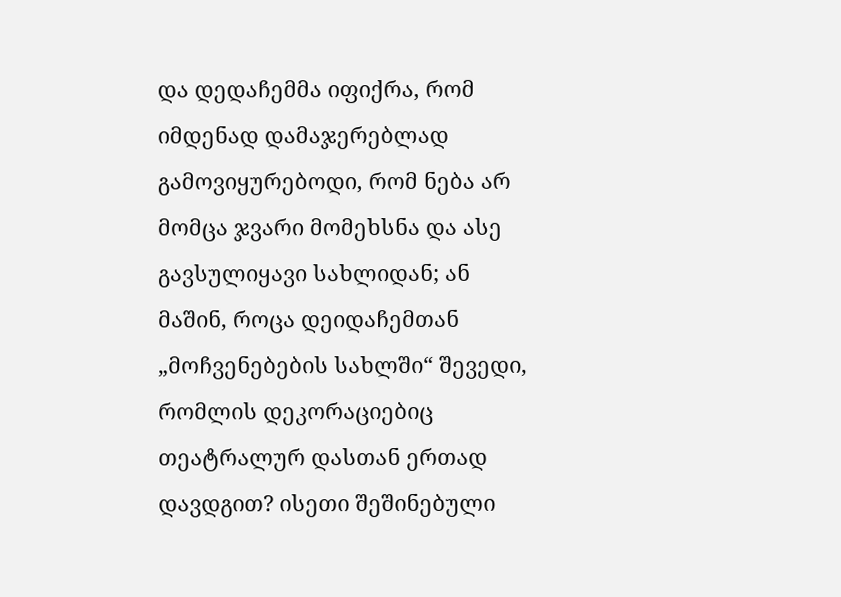და დედაჩემმა იფიქრა, რომ იმდენად დამაჯერებლად გამოვიყურებოდი, რომ ნება არ მომცა ჯვარი მომეხსნა და ასე გავსულიყავი სახლიდან; ან მაშინ, როცა დეიდაჩემთან „მოჩვენებების სახლში“ შევედი, რომლის დეკორაციებიც თეატრალურ დასთან ერთად დავდგით? ისეთი შეშინებული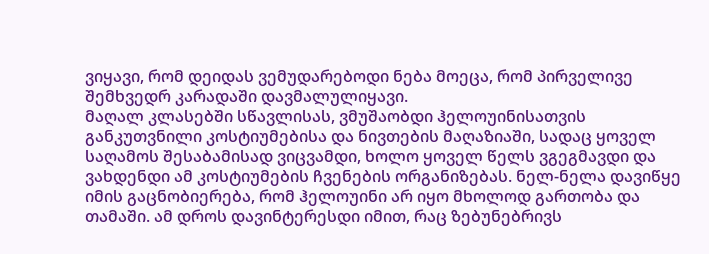ვიყავი, რომ დეიდას ვემუდარებოდი ნება მოეცა, რომ პირველივე შემხვედრ კარადაში დავმალულიყავი.
მაღალ კლასებში სწავლისას, ვმუშაობდი ჰელოუინისათვის განკუთვნილი კოსტიუმებისა და ნივთების მაღაზიაში, სადაც ყოველ საღამოს შესაბამისად ვიცვამდი, ხოლო ყოველ წელს ვგეგმავდი და ვახდენდი ამ კოსტიუმების ჩვენების ორგანიზებას. ნელ-ნელა დავიწყე იმის გაცნობიერება, რომ ჰელოუინი არ იყო მხოლოდ გართობა და თამაში. ამ დროს დავინტერესდი იმით, რაც ზებუნებრივს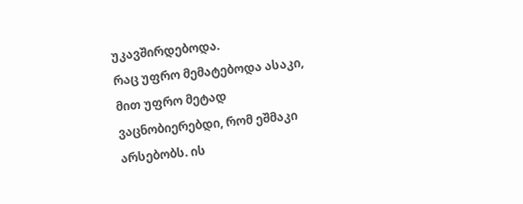უკავშირდებოდა.
რაც უფრო მემატებოდა ასაკი, მით უფრო მეტად ვაცნობიერებდი, რომ ეშმაკი არსებობს. ის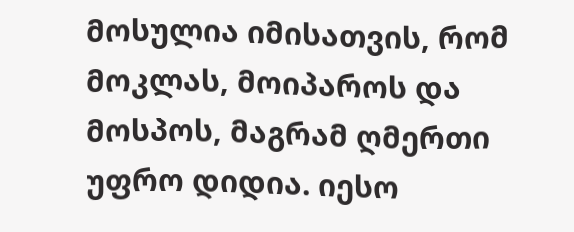მოსულია იმისათვის, რომ მოკლას, მოიპაროს და მოსპოს, მაგრამ ღმერთი უფრო დიდია. იესო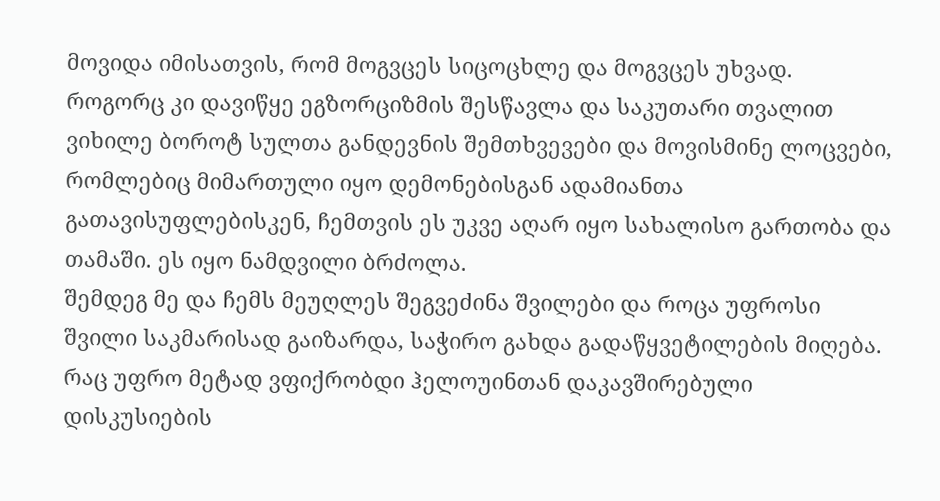მოვიდა იმისათვის, რომ მოგვცეს სიცოცხლე და მოგვცეს უხვად. როგორც კი დავიწყე ეგზორციზმის შესწავლა და საკუთარი თვალით ვიხილე ბოროტ სულთა განდევნის შემთხვევები და მოვისმინე ლოცვები, რომლებიც მიმართული იყო დემონებისგან ადამიანთა გათავისუფლებისკენ, ჩემთვის ეს უკვე აღარ იყო სახალისო გართობა და თამაში. ეს იყო ნამდვილი ბრძოლა.
შემდეგ მე და ჩემს მეუღლეს შეგვეძინა შვილები და როცა უფროსი შვილი საკმარისად გაიზარდა, საჭირო გახდა გადაწყვეტილების მიღება. რაც უფრო მეტად ვფიქრობდი ჰელოუინთან დაკავშირებული დისკუსიების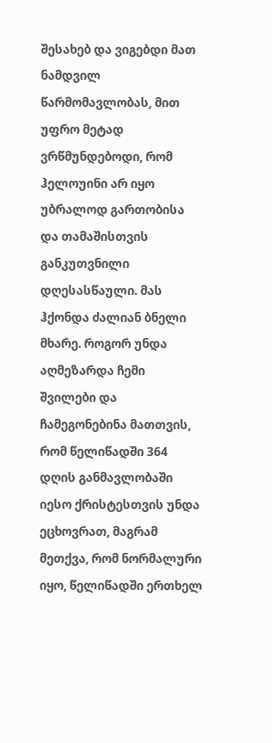შესახებ და ვიგებდი მათ ნამდვილ წარმომავლობას, მით უფრო მეტად ვრწმუნდებოდი, რომ ჰელოუინი არ იყო უბრალოდ გართობისა და თამაშისთვის განკუთვნილი დღესასწაული. მას ჰქონდა ძალიან ბნელი მხარე. როგორ უნდა აღმეზარდა ჩემი შვილები და ჩამეგონებინა მათთვის, რომ წელიწადში 364 დღის განმავლობაში იესო ქრისტესთვის უნდა ეცხოვრათ, მაგრამ მეთქვა, რომ ნორმალური იყო, წელიწადში ერთხელ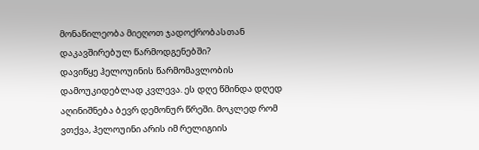მონაწილეობა მიეღოთ ჯადოქრობასთან დაკავშირებულ წარმოდგენებში?
დავიწყე ჰელოუინის წარმომავლობის დამოუკიდებლად კვლევა. ეს დღე წმინდა დღედ აღინიშნება ბევრ დემონურ წრეში. მოკლედ რომ ვთქვა, ჰელოუინი არის იმ რელიგიის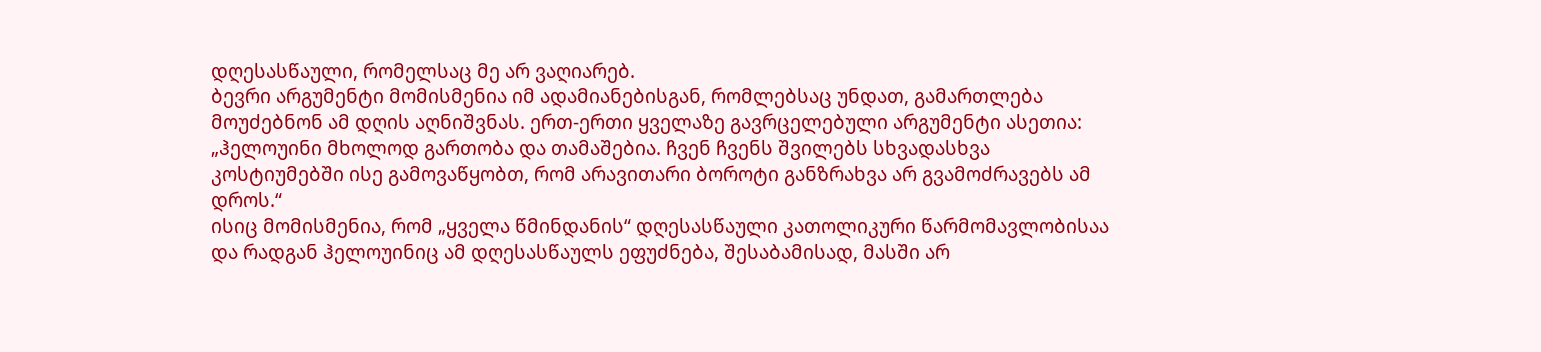დღესასწაული, რომელსაც მე არ ვაღიარებ.
ბევრი არგუმენტი მომისმენია იმ ადამიანებისგან, რომლებსაც უნდათ, გამართლება მოუძებნონ ამ დღის აღნიშვნას. ერთ-ერთი ყველაზე გავრცელებული არგუმენტი ასეთია: „ჰელოუინი მხოლოდ გართობა და თამაშებია. ჩვენ ჩვენს შვილებს სხვადასხვა კოსტიუმებში ისე გამოვაწყობთ, რომ არავითარი ბოროტი განზრახვა არ გვამოძრავებს ამ დროს.“
ისიც მომისმენია, რომ „ყველა წმინდანის“ დღესასწაული კათოლიკური წარმომავლობისაა და რადგან ჰელოუინიც ამ დღესასწაულს ეფუძნება, შესაბამისად, მასში არ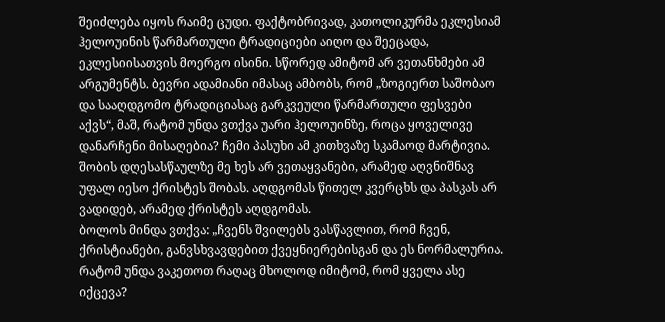შეიძლება იყოს რაიმე ცუდი. ფაქტობრივად, კათოლიკურმა ეკლესიამ ჰელოუინის წარმართული ტრადიციები აიღო და შეეცადა, ეკლესიისათვის მოერგო ისინი. სწორედ ამიტომ არ ვეთანხმები ამ არგუმენტს. ბევრი ადამიანი იმასაც ამბობს, რომ „ზოგიერთ საშობაო და სააღდგომო ტრადიციასაც გარკვეული წარმართული ფესვები აქვს“, მაშ, რატომ უნდა ვთქვა უარი ჰელოუინზე, როცა ყოველივე დანარჩენი მისაღებია? ჩემი პასუხი ამ კითხვაზე სკამაოდ მარტივია. შობის დღესასწაულზე მე ხეს არ ვეთაყვანები, არამედ აღვნიშნავ უფალ იესო ქრისტეს შობას. აღდგომას წითელ კვერცხს და პასკას არ ვადიდებ, არამედ ქრისტეს აღდგომას.
ბოლოს მინდა ვთქვა: „ჩვენს შვილებს ვასწავლით, რომ ჩვენ, ქრისტიანები, განვსხვავდებით ქვეყნიერებისგან და ეს ნორმალურია. რატომ უნდა ვაკეთოთ რაღაც მხოლოდ იმიტომ, რომ ყველა ასე იქცევა?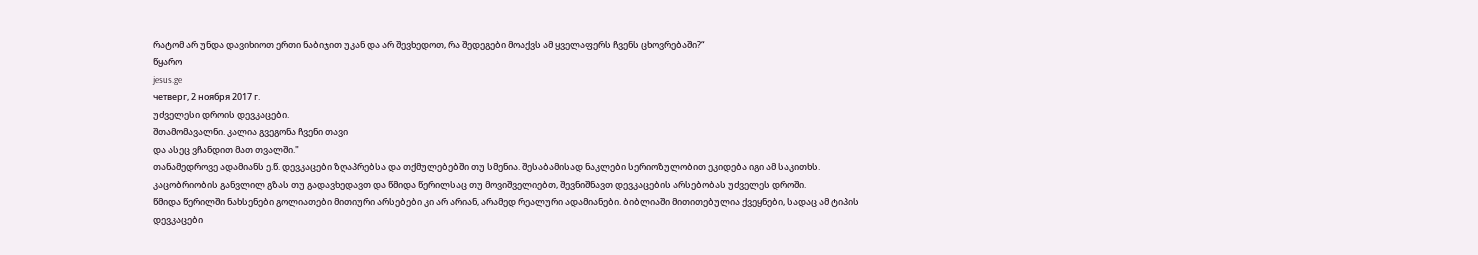რატომ არ უნდა დავიხიოთ ერთი ნაბიჯით უკან და არ შევხედოთ, რა შედეგები მოაქვს ამ ყველაფერს ჩვენს ცხოვრებაში?“
წყარო
jesus.ge
четверг, 2 ноября 2017 г.
უძველესი დროის დევკაცები.
შთამომავალნი. კალია გვეგონა ჩვენი თავი
და ასეც ვჩანდით მათ თვალში."
თანამედროვე ადამიანს ე.წ. დევკაცები ზღაპრებსა და თქმულებებში თუ სმენია. შესაბამისად ნაკლები სერიოზულობით ეკიდება იგი ამ საკითხს. კაცობრიობის განვლილ გზას თუ გადავხედავთ და წმიდა წერილსაც თუ მოვიშველიებთ, შევნიშნავთ დევკაცების არსებობას უძველეს დროში.
წმიდა წერილში ნახსენები გოლიათები მითიური არსებები კი არ არიან, არამედ რეალური ადამიანები. ბიბლიაში მითითებულია ქვეყნები, სადაც ამ ტიპის დევკაცები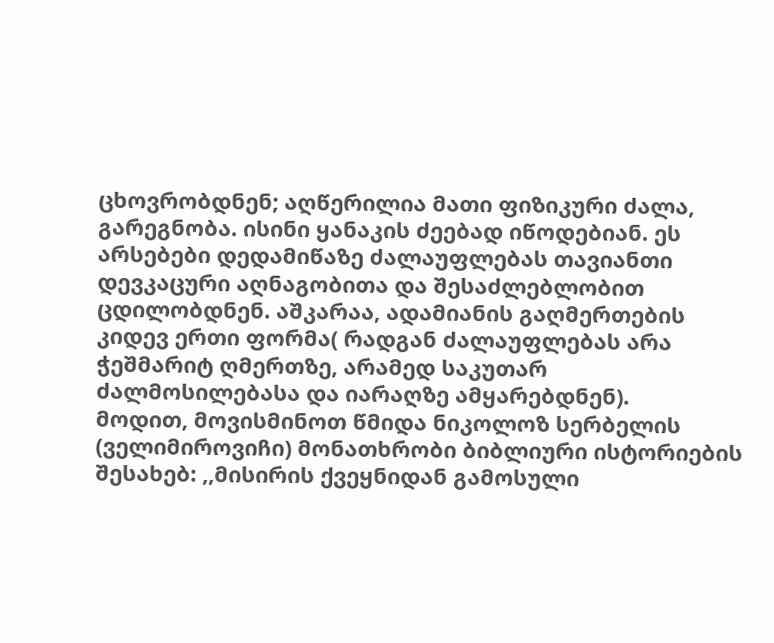ცხოვრობდნენ; აღწერილია მათი ფიზიკური ძალა, გარეგნობა. ისინი ყანაკის ძეებად იწოდებიან. ეს არსებები დედამიწაზე ძალაუფლებას თავიანთი დევკაცური აღნაგობითა და შესაძლებლობით ცდილობდნენ. აშკარაა, ადამიანის გაღმერთების კიდევ ერთი ფორმა( რადგან ძალაუფლებას არა ჭეშმარიტ ღმერთზე, არამედ საკუთარ ძალმოსილებასა და იარაღზე ამყარებდნენ).
მოდით, მოვისმინოთ წმიდა ნიკოლოზ სერბელის (ველიმიროვიჩი) მონათხრობი ბიბლიური ისტორიების შესახებ: ,,მისირის ქვეყნიდან გამოსული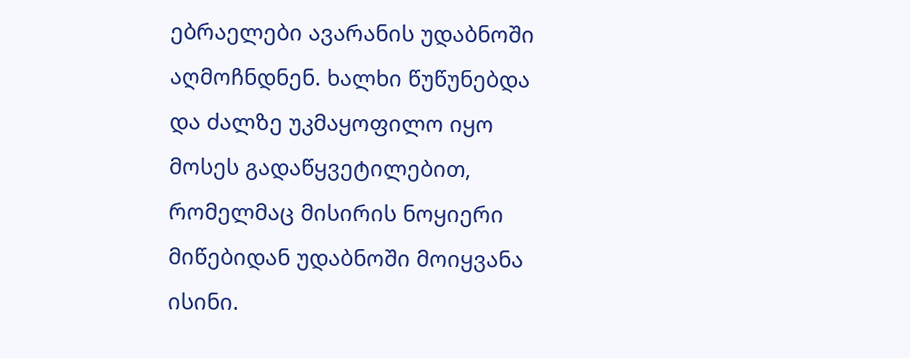ებრაელები ავარანის უდაბნოში აღმოჩნდნენ. ხალხი წუწუნებდა და ძალზე უკმაყოფილო იყო მოსეს გადაწყვეტილებით, რომელმაც მისირის ნოყიერი მიწებიდან უდაბნოში მოიყვანა ისინი.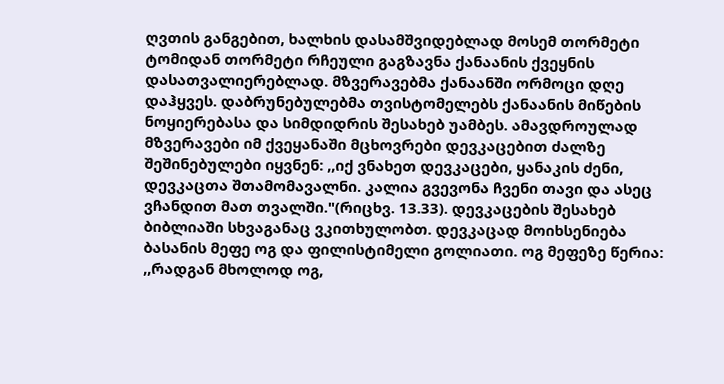ღვთის განგებით, ხალხის დასამშვიდებლად მოსემ თორმეტი ტომიდან თორმეტი რჩეული გაგზავნა ქანაანის ქვეყნის დასათვალიერებლად. მზვერავებმა ქანაანში ორმოცი დღე დაჰყვეს. დაბრუნებულებმა თვისტომელებს ქანაანის მიწების ნოყიერებასა და სიმდიდრის შესახებ უამბეს. ამავდროულად მზვერავები იმ ქვეყანაში მცხოვრები დევკაცებით ძალზე შეშინებულები იყვნენ: ,,იქ ვნახეთ დევკაცები, ყანაკის ძენი, დევკაცთა შთამომავალნი. კალია გვევონა ჩვენი თავი და ასეც ვჩანდით მათ თვალში."(რიცხვ. 13.33). დევკაცების შესახებ ბიბლიაში სხვაგანაც ვკითხულობთ. დევკაცად მოიხსენიება ბასანის მეფე ოგ და ფილისტიმელი გოლიათი. ოგ მეფეზე წერია: ,,რადგან მხოლოდ ოგ,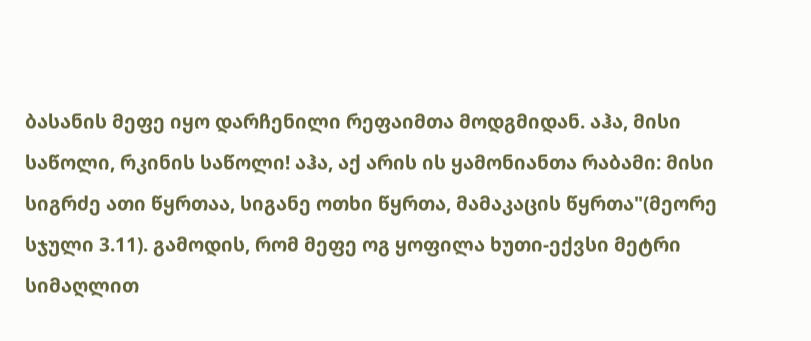ბასანის მეფე იყო დარჩენილი რეფაიმთა მოდგმიდან. აჰა, მისი საწოლი, რკინის საწოლი! აჰა, აქ არის ის ყამონიანთა რაბამი: მისი სიგრძე ათი წყრთაა, სიგანე ოთხი წყრთა, მამაკაცის წყრთა"(მეორე სჯული 3.11). გამოდის, რომ მეფე ოგ ყოფილა ხუთი-ექვსი მეტრი სიმაღლით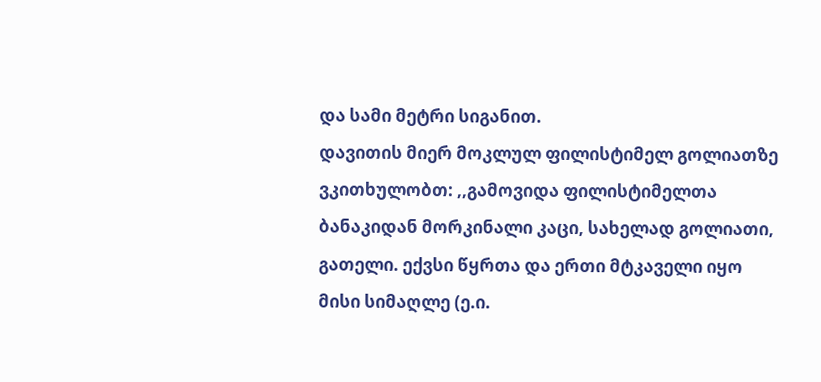და სამი მეტრი სიგანით.
დავითის მიერ მოკლულ ფილისტიმელ გოლიათზე ვკითხულობთ: ,,გამოვიდა ფილისტიმელთა ბანაკიდან მორკინალი კაცი, სახელად გოლიათი, გათელი. ექვსი წყრთა და ერთი მტკაველი იყო მისი სიმაღლე (ე.ი.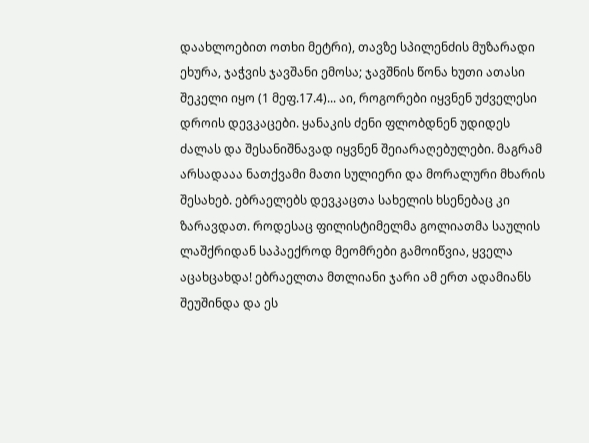დაახლოებით ოთხი მეტრი), თავზე სპილენძის მუზარადი ეხურა, ჯაჭვის ჯავშანი ემოსა; ჯავშნის წონა ხუთი ათასი შეკელი იყო (1 მეფ.17.4)... აი, როგორები იყვნენ უძველესი დროის დევკაცები. ყანაკის ძენი ფლობდნენ უდიდეს ძალას და შესანიშნავად იყვნენ შეიარაღებულები. მაგრამ არსადააა ნათქვამი მათი სულიერი და მორალური მხარის შესახებ. ებრაელებს დევკაცთა სახელის ხსენებაც კი ზარავდათ. როდესაც ფილისტიმელმა გოლიათმა საულის ლაშქრიდან საპაექროდ მეომრები გამოიწვია, ყველა აცახცახდა! ებრაელთა მთლიანი ჯარი ამ ერთ ადამიანს შეუშინდა და ეს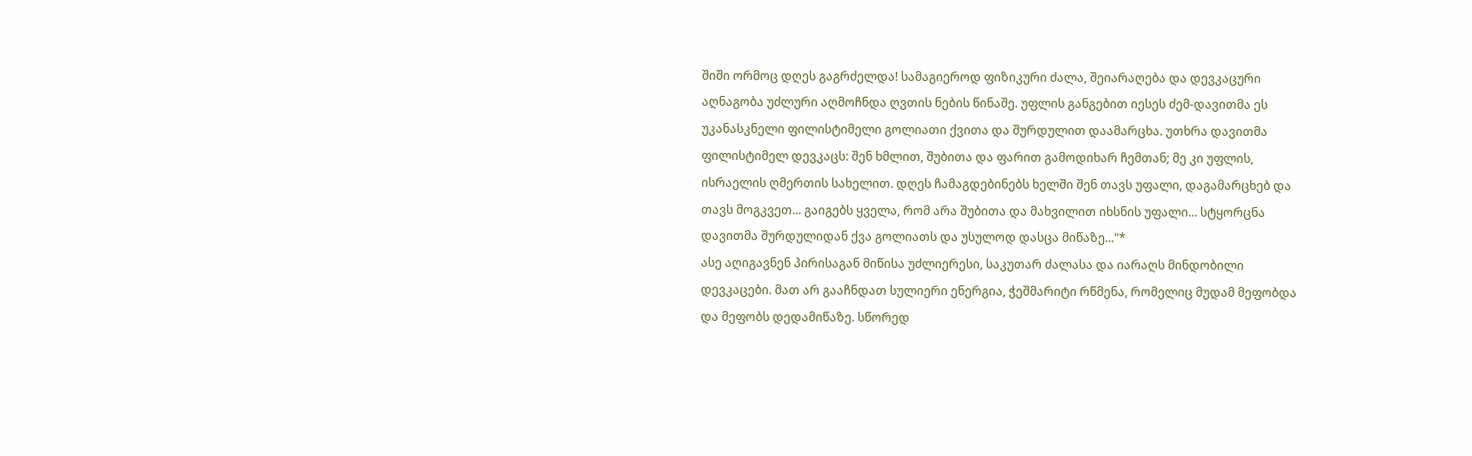შიში ორმოც დღეს გაგრძელდა! სამაგიეროდ ფიზიკური ძალა, შეიარაღება და დევკაცური აღნაგობა უძლური აღმოჩნდა ღვთის ნების წინაშე. უფლის განგებით იესეს ძემ-დავითმა ეს უკანასკნელი ფილისტიმელი გოლიათი ქვითა და შურდულით დაამარცხა. უთხრა დავითმა ფილისტიმელ დევკაცს: შენ ხმლით, შუბითა და ფარით გამოდიხარ ჩემთან; მე კი უფლის, ისრაელის ღმერთის სახელით. დღეს ჩამაგდებინებს ხელში შენ თავს უფალი, დაგამარცხებ და თავს მოგკვეთ... გაიგებს ყველა, რომ არა შუბითა და მახვილით იხსნის უფალი... სტყორცნა დავითმა შურდულიდან ქვა გოლიათს და უსულოდ დასცა მიწაზე..."*
ასე აღიგავნენ პირისაგან მიწისა უძლიერესი, საკუთარ ძალასა და იარაღს მინდობილი დევკაცები. მათ არ გააჩნდათ სულიერი ენერგია, ჭეშმარიტი რწმენა, რომელიც მუდამ მეფობდა და მეფობს დედამიწაზე. სწორედ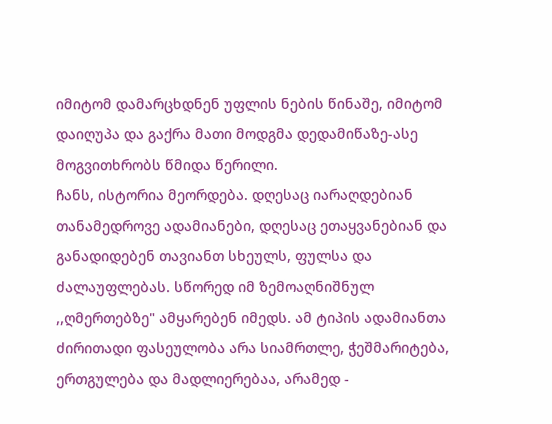იმიტომ დამარცხდნენ უფლის ნების წინაშე, იმიტომ დაიღუპა და გაქრა მათი მოდგმა დედამიწაზე-ასე მოგვითხრობს წმიდა წერილი.
ჩანს, ისტორია მეორდება. დღესაც იარაღდებიან თანამედროვე ადამიანები, დღესაც ეთაყვანებიან და განადიდებენ თავიანთ სხეულს, ფულსა და ძალაუფლებას. სწორედ იმ ზემოაღნიშნულ ,,ღმერთებზე" ამყარებენ იმედს. ამ ტიპის ადამიანთა ძირითადი ფასეულობა არა სიამრთლე, ჭეშმარიტება, ერთგულება და მადლიერებაა, არამედ -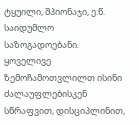ტყუილი, შპიონაჯი, ე.წ. საიდუმლო საზოგადოებანი. ყოველივე ზემოჩამოთვლილთ ისინი ძალაუფლებისკენ სწრაფვით, დისციპლინით,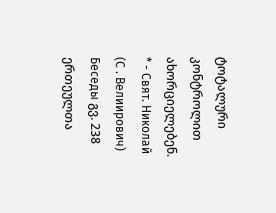ტოტალური კონტროლით ახორციელებენ.
* - Свят. Николай (С . Велиирович) Беседы გვ. 238
ერთეულთა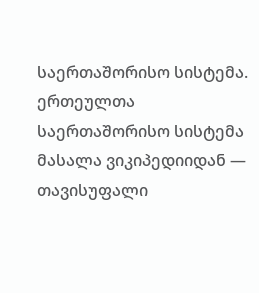საერთაშორისო სისტემა.
ერთეულთა საერთაშორისო სისტემა
მასალა ვიკიპედიიდან — თავისუფალი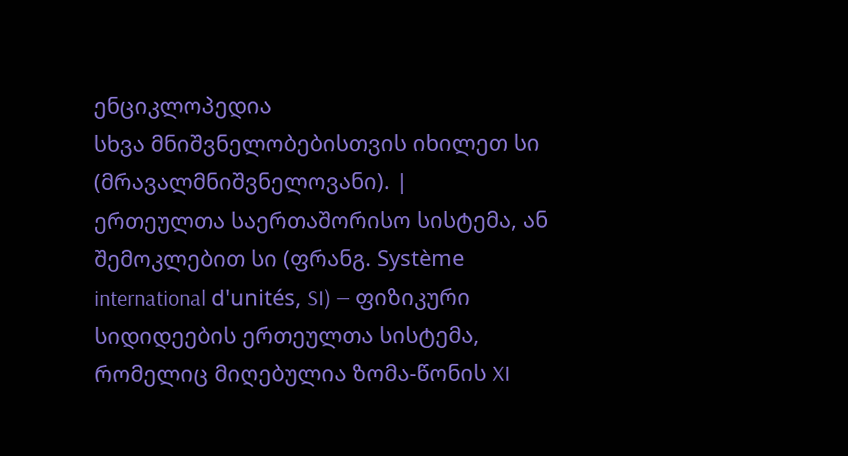ენციკლოპედია
სხვა მნიშვნელობებისთვის იხილეთ სი (მრავალმნიშვნელოვანი). |
ერთეულთა საერთაშორისო სისტემა, ან შემოკლებით სი (ფრანგ. Système international d'unités, SI) — ფიზიკური სიდიდეების ერთეულთა სისტემა, რომელიც მიღებულია ზომა-წონის XI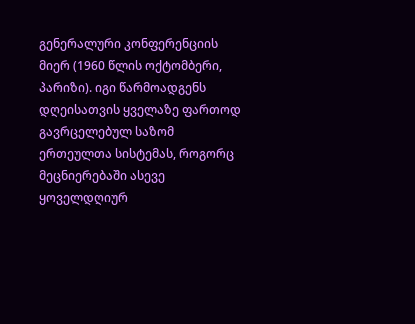გენერალური კონფერენციის მიერ (1960 წლის ოქტომბერი, პარიზი). იგი წარმოადგენს დღეისათვის ყველაზე ფართოდ გავრცელებულ საზომ ერთეულთა სისტემას, როგორც მეცნიერებაში ასევე ყოველდღიურ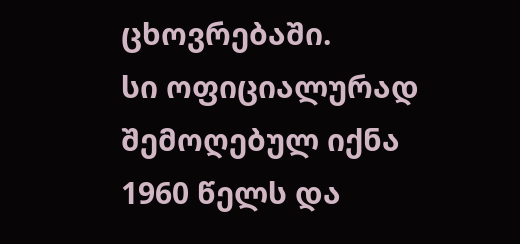ცხოვრებაში.
სი ოფიციალურად შემოღებულ იქნა 1960 წელს და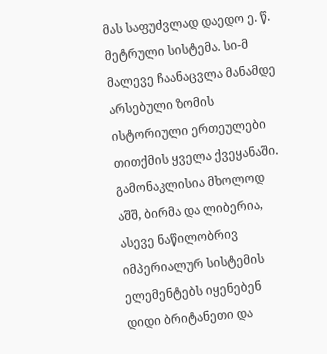მას საფუძვლად დაედო ე. წ. მეტრული სისტემა. სი-მ მალევე ჩაანაცვლა მანამდე არსებული ზომის ისტორიული ერთეულები თითქმის ყველა ქვეყანაში. გამონაკლისია მხოლოდ აშშ, ბირმა და ლიბერია, ასევე ნაწილობრივ იმპერიალურ სისტემის ელემენტებს იყენებენ დიდი ბრიტანეთი და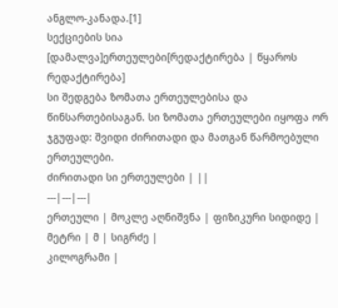ანგლო-კანადა.[1]
სექციების სია
[დამალვა]ერთეულები[რედაქტირება | წყაროს რედაქტირება]
სი შედგება ზომათა ერთეულებისა და წინსართებისაგან. სი ზომათა ერთეულები იყოფა ორ ჯგუფად: შვიდი ძირითადი და მათგან წარმოებული ერთეულები.
ძირითადი სი ერთეულები | ||
---|---|---|
ერთეული | მოკლე აღნიშვნა | ფიზიკური სიდიდე |
მეტრი | მ | სიგრძე |
კილოგრამი |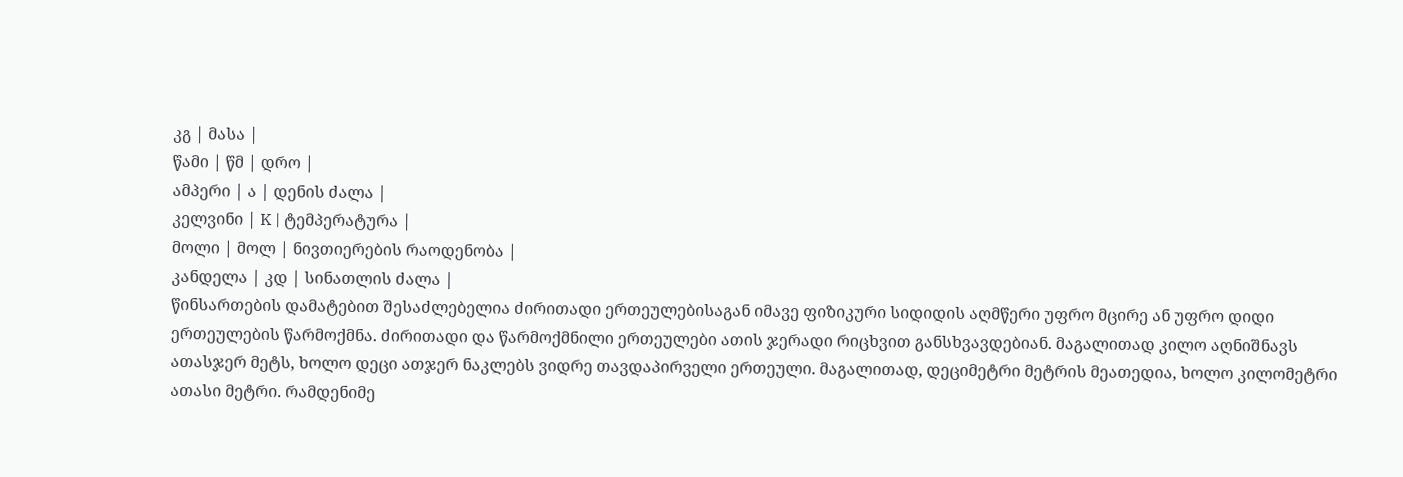კგ | მასა |
წამი | წმ | დრო |
ამპერი | ა | დენის ძალა |
კელვინი | K | ტემპერატურა |
მოლი | მოლ | ნივთიერების რაოდენობა |
კანდელა | კდ | სინათლის ძალა |
წინსართების დამატებით შესაძლებელია ძირითადი ერთეულებისაგან იმავე ფიზიკური სიდიდის აღმწერი უფრო მცირე ან უფრო დიდი ერთეულების წარმოქმნა. ძირითადი და წარმოქმნილი ერთეულები ათის ჯერადი რიცხვით განსხვავდებიან. მაგალითად კილო აღნიშნავს ათასჯერ მეტს, ხოლო დეცი ათჯერ ნაკლებს ვიდრე თავდაპირველი ერთეული. მაგალითად, დეციმეტრი მეტრის მეათედია, ხოლო კილომეტრი ათასი მეტრი. რამდენიმე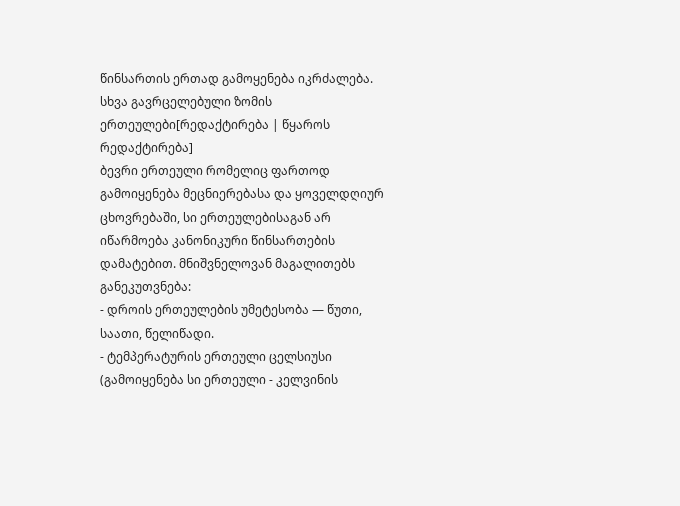წინსართის ერთად გამოყენება იკრძალება.
სხვა გავრცელებული ზომის ერთეულები[რედაქტირება | წყაროს რედაქტირება]
ბევრი ერთეული რომელიც ფართოდ გამოიყენება მეცნიერებასა და ყოველდღიურ ცხოვრებაში, სი ერთეულებისაგან არ იწარმოება კანონიკური წინსართების დამატებით. მნიშვნელოვან მაგალითებს განეკუთვნება:
- დროის ერთეულების უმეტესობა — წუთი, საათი, წელიწადი.
- ტემპერატურის ერთეული ცელსიუსი (გამოიყენება სი ერთეული - კელვინის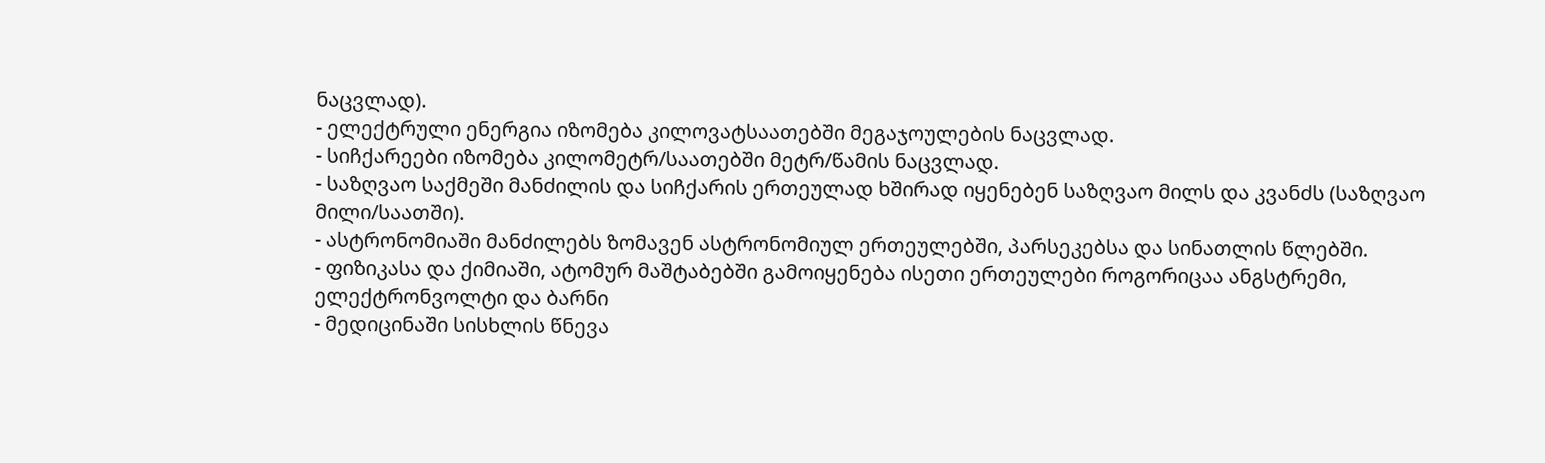ნაცვლად).
- ელექტრული ენერგია იზომება კილოვატსაათებში მეგაჯოულების ნაცვლად.
- სიჩქარეები იზომება კილომეტრ/საათებში მეტრ/წამის ნაცვლად.
- საზღვაო საქმეში მანძილის და სიჩქარის ერთეულად ხშირად იყენებენ საზღვაო მილს და კვანძს (საზღვაო მილი/საათში).
- ასტრონომიაში მანძილებს ზომავენ ასტრონომიულ ერთეულებში, პარსეკებსა და სინათლის წლებში.
- ფიზიკასა და ქიმიაში, ატომურ მაშტაბებში გამოიყენება ისეთი ერთეულები როგორიცაა ანგსტრემი, ელექტრონვოლტი და ბარნი
- მედიცინაში სისხლის წნევა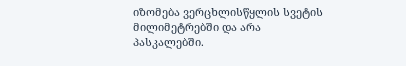იზომება ვერცხლისწყლის სვეტის მილიმეტრებში და არა პასკალებში.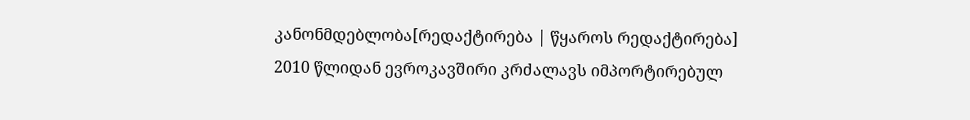კანონმდებლობა[რედაქტირება | წყაროს რედაქტირება]
2010 წლიდან ევროკავშირი კრძალავს იმპორტირებულ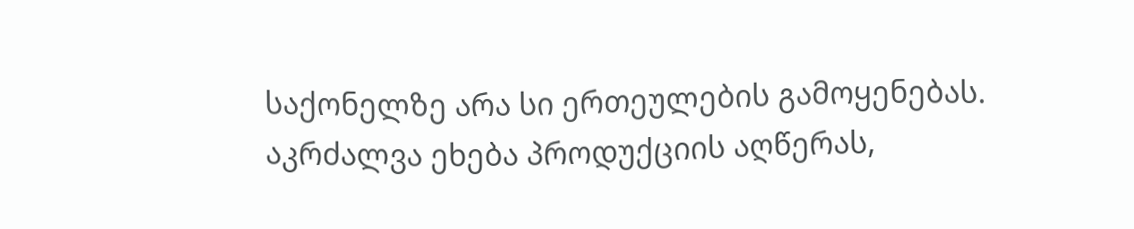საქონელზე არა სი ერთეულების გამოყენებას. აკრძალვა ეხება პროდუქციის აღწერას,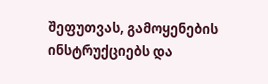შეფუთვას, გამოყენების ინსტრუქციებს და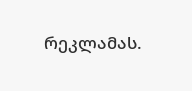რეკლამას.